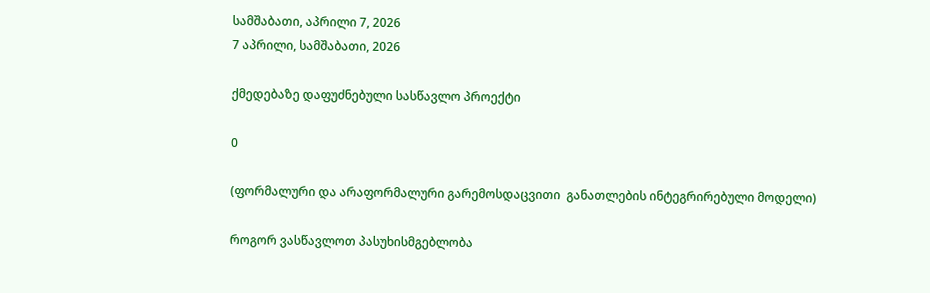სამშაბათი, აპრილი 7, 2026
7 აპრილი, სამშაბათი, 2026

ქმედებაზე დაფუძნებული სასწავლო პროექტი

0

(ფორმალური და არაფორმალური გარემოსდაცვითი  განათლების ინტეგრირებული მოდელი)

როგორ ვასწავლოთ პასუხისმგებლობა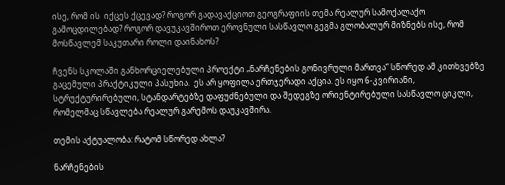ისე, რომ ის  იქცეს ქცევად? როგორ გადავაქციოთ გეოგრაფიის თემა რეალურ სამოქალაქო გამოცდილებად? როგორ დავუკავშიროთ ეროვნული სასწავლო გეგმა გლობალურ მიზნებს ისე, რომ მოსწავლემ საკუთარი როლი დაინახოს?

ჩვენს სკოლაში განხორციელებული პროექტი „ნარჩენების გონივრული მართვა“ სწორედ ამ კითხვებზე გაცემული პრაქტიკული პასუხია.  ეს არ ყოფილა ერთჯერადი აქცია. ეს იყო 6-კვირიანი, სტრუქტურირებული, სტანდარტებზე დაფუძნებული და შედეგზე ორიენტირებული სასწავლო ციკლი, რომელმაც სწავლება რეალურ გარემოს დაუკავშირა.

თემის აქტუალობა: რატომ სწორედ ახლა?

ნარჩენების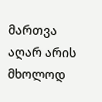მართვა აღარ არის მხოლოდ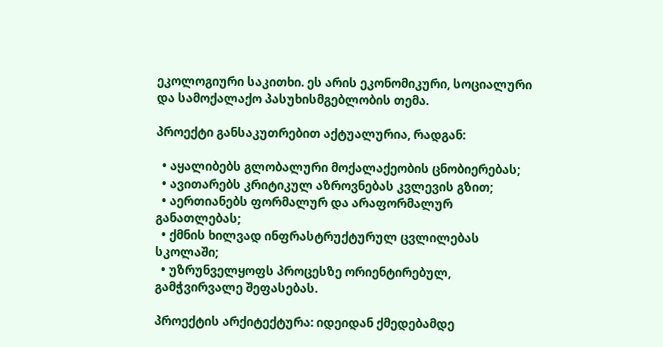ეკოლოგიური საკითხი. ეს არის ეკონომიკური, სოციალური და სამოქალაქო პასუხისმგებლობის თემა.

პროექტი განსაკუთრებით აქტუალურია, რადგან:

  • აყალიბებს გლობალური მოქალაქეობის ცნობიერებას;
  • ავითარებს კრიტიკულ აზროვნებას კვლევის გზით;
  • აერთიანებს ფორმალურ და არაფორმალურ განათლებას;
  • ქმნის ხილვად ინფრასტრუქტურულ ცვლილებას სკოლაში;
  • უზრუნველყოფს პროცესზე ორიენტირებულ, გამჭვირვალე შეფასებას.

პროექტის არქიტექტურა: იდეიდან ქმედებამდე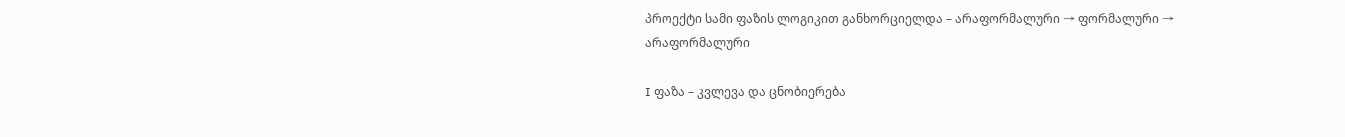პროექტი სამი ფაზის ლოგიკით განხორციელდა – არაფორმალური → ფორმალური → არაფორმალური

I ფაზა – კვლევა და ცნობიერება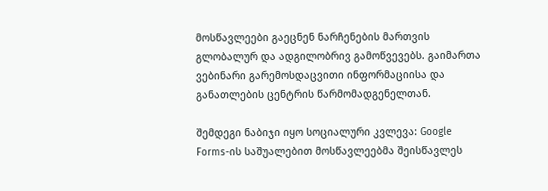მოსწავლეები გაეცნენ ნარჩენების მართვის გლობალურ და ადგილობრივ გამოწვევებს. გაიმართა ვებინარი გარემოსდაცვითი ინფორმაციისა და განათლების ცენტრის წარმომადგენელთან.

შემდეგი ნაბიჯი იყო სოციალური კვლევა: Google Forms-ის საშუალებით მოსწავლეებმა შეისწავლეს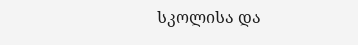სკოლისა და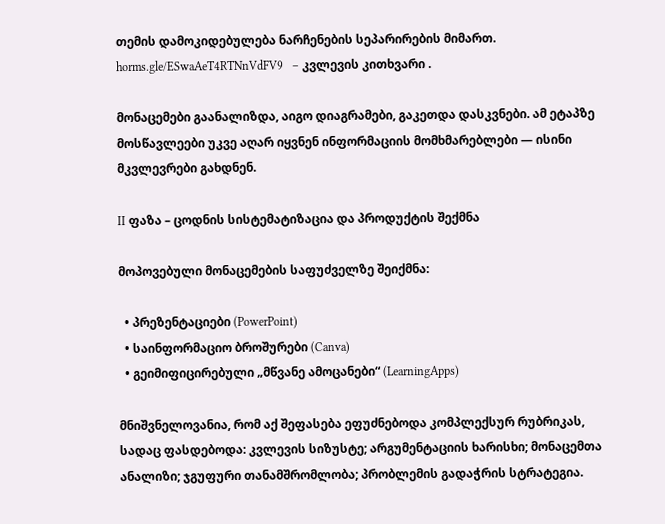თემის დამოკიდებულება ნარჩენების სეპარირების მიმართ.  horms.gle/ESwaAeT4RTNnVdFV9   – კვლევის კითხვარი .

მონაცემები გაანალიზდა, აიგო დიაგრამები, გაკეთდა დასკვნები. ამ ეტაპზე მოსწავლეები უკვე აღარ იყვნენ ინფორმაციის მომხმარებლები — ისინი მკვლევრები გახდნენ.

II ფაზა – ცოდნის სისტემატიზაცია და პროდუქტის შექმნა

მოპოვებული მონაცემების საფუძველზე შეიქმნა:

  • პრეზენტაციები (PowerPoint)
  • საინფორმაციო ბროშურები (Canva)
  • გეიმიფიცირებული „მწვანე ამოცანები“ (LearningApps)

მნიშვნელოვანია, რომ აქ შეფასება ეფუძნებოდა კომპლექსურ რუბრიკას, სადაც ფასდებოდა: კვლევის სიზუსტე; არგუმენტაციის ხარისხი; მონაცემთა ანალიზი; ჯგუფური თანამშრომლობა; პრობლემის გადაჭრის სტრატეგია.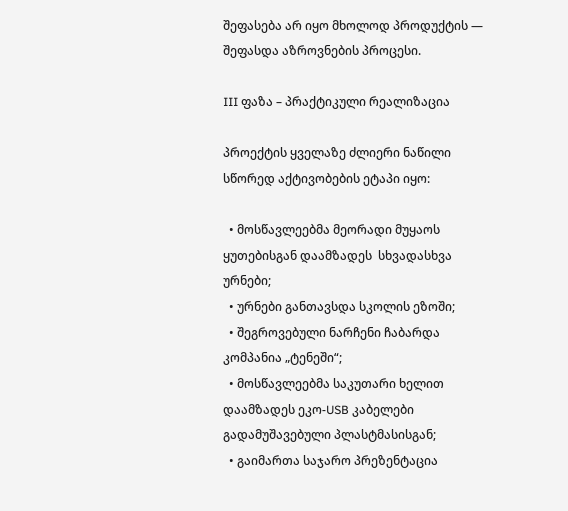შეფასება არ იყო მხოლოდ პროდუქტის — შეფასდა აზროვნების პროცესი.

III ფაზა – პრაქტიკული რეალიზაცია

პროექტის ყველაზე ძლიერი ნაწილი სწორედ აქტივობების ეტაპი იყო:

  • მოსწავლეებმა მეორადი მუყაოს ყუთებისგან დაამზადეს  სხვადასხვა ურნები;
  • ურნები განთავსდა სკოლის ეზოში;
  • შეგროვებული ნარჩენი ჩაბარდა კომპანია „ტენეში“;
  • მოსწავლეებმა საკუთარი ხელით დაამზადეს ეკო-USB კაბელები გადამუშავებული პლასტმასისგან;
  • გაიმართა საჯარო პრეზენტაცია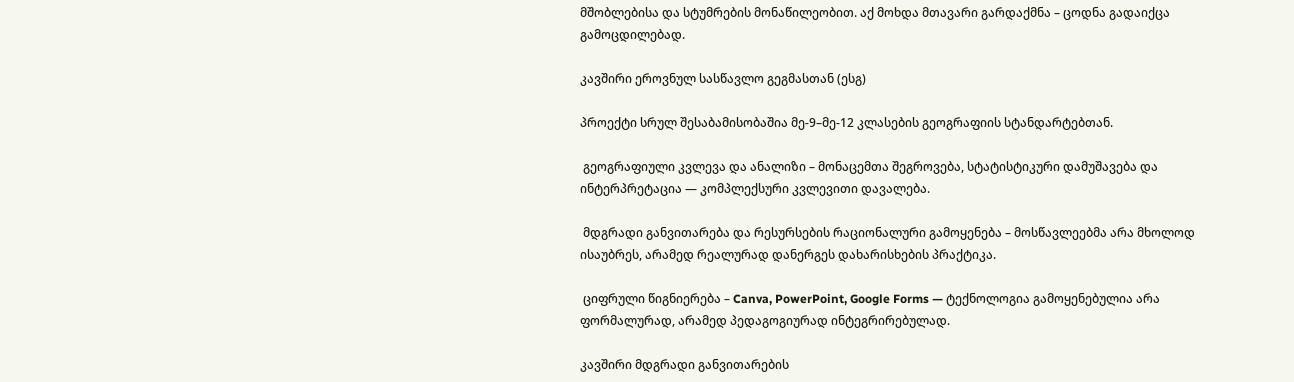მშობლებისა და სტუმრების მონაწილეობით. აქ მოხდა მთავარი გარდაქმნა – ცოდნა გადაიქცა გამოცდილებად.

კავშირი ეროვნულ სასწავლო გეგმასთან (ესგ)

პროექტი სრულ შესაბამისობაშია მე-9–მე-12 კლასების გეოგრაფიის სტანდარტებთან.

 გეოგრაფიული კვლევა და ანალიზი – მონაცემთა შეგროვება, სტატისტიკური დამუშავება და ინტერპრეტაცია — კომპლექსური კვლევითი დავალება.

 მდგრადი განვითარება და რესურსების რაციონალური გამოყენება – მოსწავლეებმა არა მხოლოდ ისაუბრეს, არამედ რეალურად დანერგეს დახარისხების პრაქტიკა.

 ციფრული წიგნიერება – Canva, PowerPoint, Google Forms — ტექნოლოგია გამოყენებულია არა ფორმალურად, არამედ პედაგოგიურად ინტეგრირებულად.

კავშირი მდგრადი განვითარების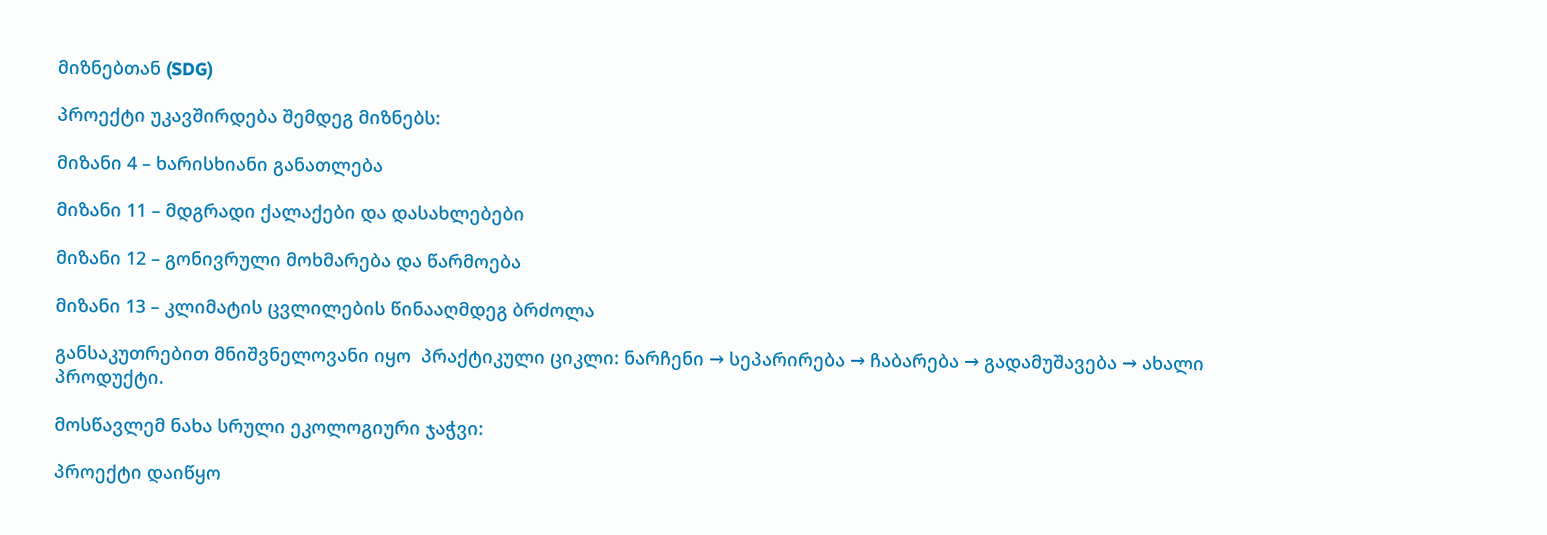მიზნებთან (SDG)

პროექტი უკავშირდება შემდეგ მიზნებს:

მიზანი 4 – ხარისხიანი განათლება

მიზანი 11 – მდგრადი ქალაქები და დასახლებები

მიზანი 12 – გონივრული მოხმარება და წარმოება

მიზანი 13 – კლიმატის ცვლილების წინააღმდეგ ბრძოლა

განსაკუთრებით მნიშვნელოვანი იყო  პრაქტიკული ციკლი: ნარჩენი → სეპარირება → ჩაბარება → გადამუშავება → ახალი პროდუქტი.

მოსწავლემ ნახა სრული ეკოლოგიური ჯაჭვი:

პროექტი დაიწყო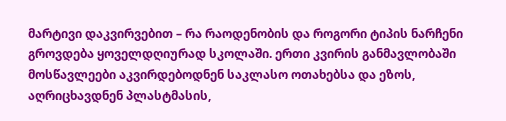მარტივი დაკვირვებით – რა რაოდენობის და როგორი ტიპის ნარჩენი გროვდება ყოველდღიურად სკოლაში. ერთი კვირის განმავლობაში მოსწავლეები აკვირდებოდნენ საკლასო ოთახებსა და ეზოს, აღრიცხავდნენ პლასტმასის,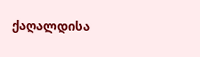ქაღალდისა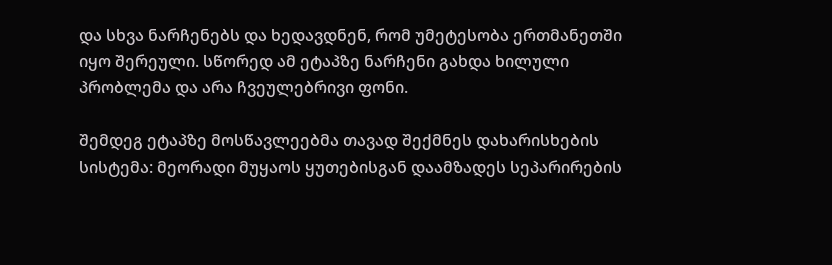და სხვა ნარჩენებს და ხედავდნენ, რომ უმეტესობა ერთმანეთში იყო შერეული. სწორედ ამ ეტაპზე ნარჩენი გახდა ხილული პრობლემა და არა ჩვეულებრივი ფონი.

შემდეგ ეტაპზე მოსწავლეებმა თავად შექმნეს დახარისხების სისტემა: მეორადი მუყაოს ყუთებისგან დაამზადეს სეპარირების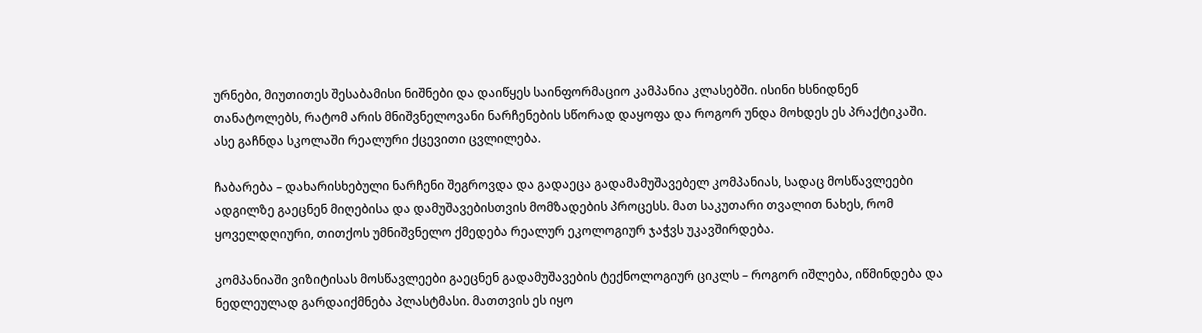ურნები, მიუთითეს შესაბამისი ნიშნები და დაიწყეს საინფორმაციო კამპანია კლასებში. ისინი ხსნიდნენ თანატოლებს, რატომ არის მნიშვნელოვანი ნარჩენების სწორად დაყოფა და როგორ უნდა მოხდეს ეს პრაქტიკაში. ასე გაჩნდა სკოლაში რეალური ქცევითი ცვლილება.

ჩაბარება – დახარისხებული ნარჩენი შეგროვდა და გადაეცა გადამამუშავებელ კომპანიას, სადაც მოსწავლეები ადგილზე გაეცნენ მიღებისა და დამუშავებისთვის მომზადების პროცესს. მათ საკუთარი თვალით ნახეს, რომ ყოველდღიური, თითქოს უმნიშვნელო ქმედება რეალურ ეკოლოგიურ ჯაჭვს უკავშირდება.

კომპანიაში ვიზიტისას მოსწავლეები გაეცნენ გადამუშავების ტექნოლოგიურ ციკლს – როგორ იშლება, იწმინდება და ნედლეულად გარდაიქმნება პლასტმასი. მათთვის ეს იყო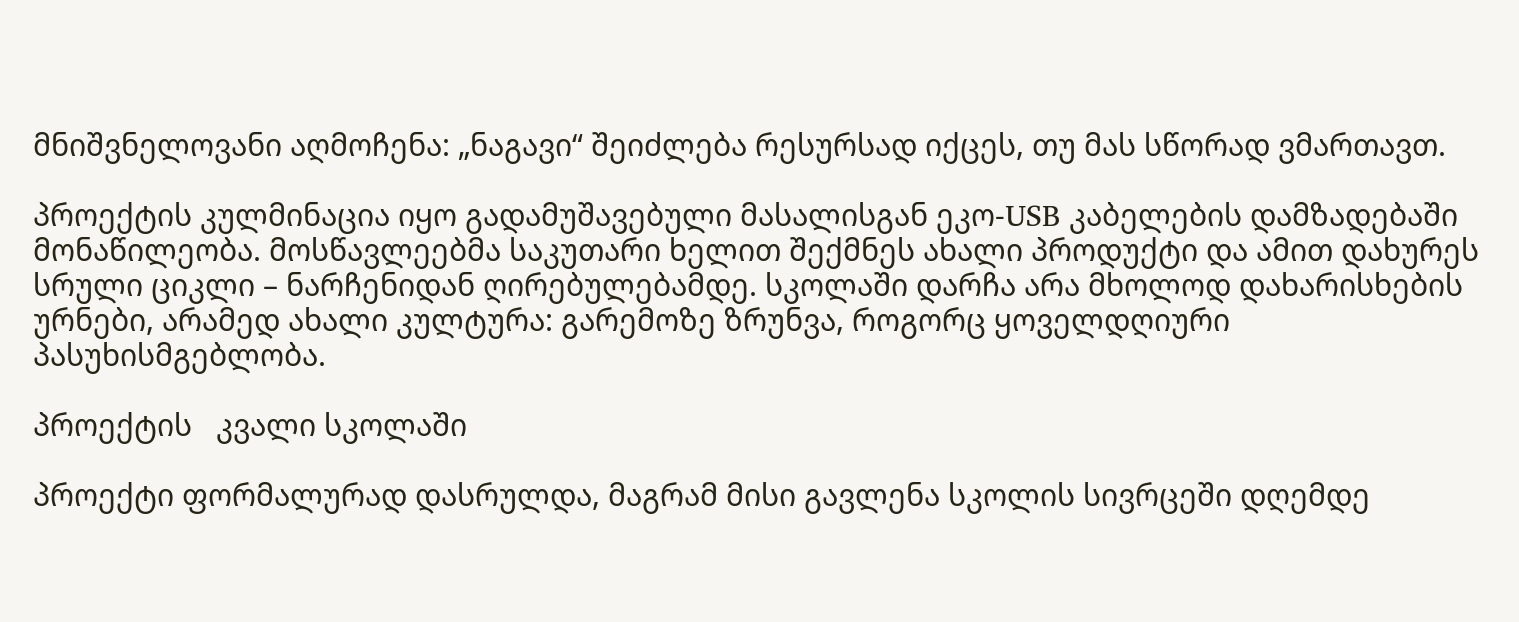მნიშვნელოვანი აღმოჩენა: „ნაგავი“ შეიძლება რესურსად იქცეს, თუ მას სწორად ვმართავთ.

პროექტის კულმინაცია იყო გადამუშავებული მასალისგან ეკო-USB კაბელების დამზადებაში მონაწილეობა. მოსწავლეებმა საკუთარი ხელით შექმნეს ახალი პროდუქტი და ამით დახურეს სრული ციკლი – ნარჩენიდან ღირებულებამდე. სკოლაში დარჩა არა მხოლოდ დახარისხების ურნები, არამედ ახალი კულტურა: გარემოზე ზრუნვა, როგორც ყოველდღიური პასუხისმგებლობა.

პროექტის   კვალი სკოლაში

პროექტი ფორმალურად დასრულდა, მაგრამ მისი გავლენა სკოლის სივრცეში დღემდე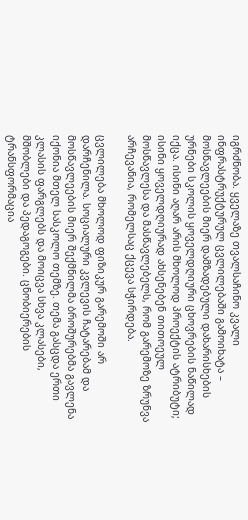იგრძნობა. ყველაზე თვალსაჩინო კვალი ინფრასტრუქტურულ ცვლილებაში გამოიხატა – მოსწავლეების მიერ დამზადებული დახარისხების ურნები სკოლის ყოველდღიური ცხოვრების ნაწილად იქცა. ისინი აღარ არის მხოლოდ პროექტის ატრიბუტი; ისინი ყოველდღიურად ახსენებენ თითოეულ მოსწავლესა და მასწავლებელს, რომ გარემოზე ზრუნვა არჩევანია, რომელსაც ქცევა სჭირდება.

ცვლილება მხოლოდ ფიზიკურ გარემოში არ დარჩენილა. სოციალური კვლევის ჩატარებამ და მოსწავლეების მიერ შექმნილმა ბროშურებმა გავლენა იქონია მთელ სასკოლო თემზე. თემა გასცდა ერთი კლასის ფარგლებს და მოიცვა სხვა კლასები, მშობლები და პედაგოგები. ცნობიერების ტრანსფორმაცია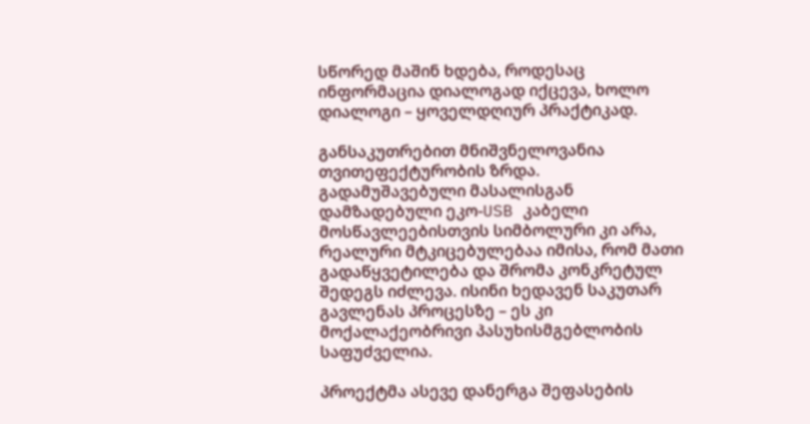სწორედ მაშინ ხდება, როდესაც ინფორმაცია დიალოგად იქცევა, ხოლო დიალოგი – ყოველდღიურ პრაქტიკად.

განსაკუთრებით მნიშვნელოვანია თვითეფექტურობის ზრდა. გადამუშავებული მასალისგან დამზადებული ეკო-USB კაბელი მოსწავლეებისთვის სიმბოლური კი არა, რეალური მტკიცებულებაა იმისა, რომ მათი გადაწყვეტილება და შრომა კონკრეტულ შედეგს იძლევა. ისინი ხედავენ საკუთარ გავლენას პროცესზე – ეს კი მოქალაქეობრივი პასუხისმგებლობის საფუძველია.

პროექტმა ასევე დანერგა შეფასების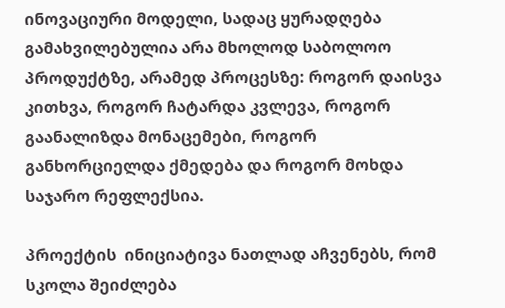ინოვაციური მოდელი, სადაც ყურადღება გამახვილებულია არა მხოლოდ საბოლოო პროდუქტზე, არამედ პროცესზე: როგორ დაისვა კითხვა, როგორ ჩატარდა კვლევა, როგორ გაანალიზდა მონაცემები, როგორ განხორციელდა ქმედება და როგორ მოხდა საჯარო რეფლექსია.

პროექტის  ინიციატივა ნათლად აჩვენებს, რომ სკოლა შეიძლება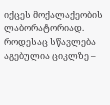იქცეს მოქალაქეობის ლაბორატორიად. როდესაც სწავლება აგებულია ციკლზე –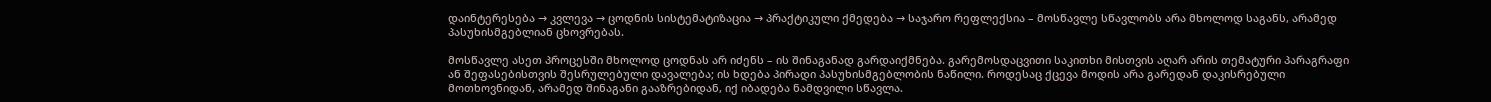დაინტერესება → კვლევა → ცოდნის სისტემატიზაცია → პრაქტიკული ქმედება → საჯარო რეფლექსია – მოსწავლე სწავლობს არა მხოლოდ საგანს, არამედ პასუხისმგებლიან ცხოვრებას.

მოსწავლე ასეთ პროცესში მხოლოდ ცოდნას არ იძენს – ის შინაგანად გარდაიქმნება. გარემოსდაცვითი საკითხი მისთვის აღარ არის თემატური პარაგრაფი ან შეფასებისთვის შესრულებული დავალება; ის ხდება პირადი პასუხისმგებლობის ნაწილი. როდესაც ქცევა მოდის არა გარედან დაკისრებული მოთხოვნიდან, არამედ შინაგანი გააზრებიდან, იქ იბადება ნამდვილი სწავლა.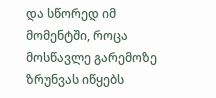და სწორედ იმ მომენტში, როცა მოსწავლე გარემოზე ზრუნვას იწყებს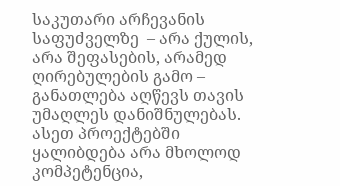საკუთარი არჩევანის საფუძველზე  – არა ქულის, არა შეფასების, არამედ ღირებულების გამო – განათლება აღწევს თავის უმაღლეს დანიშნულებას. ასეთ პროექტებში ყალიბდება არა მხოლოდ კომპეტენცია,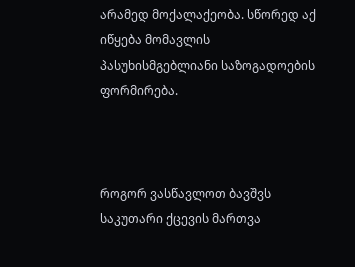არამედ მოქალაქეობა. სწორედ აქ იწყება მომავლის პასუხისმგებლიანი საზოგადოების ფორმირება.



როგორ ვასწავლოთ ბავშვს საკუთარი ქცევის მართვა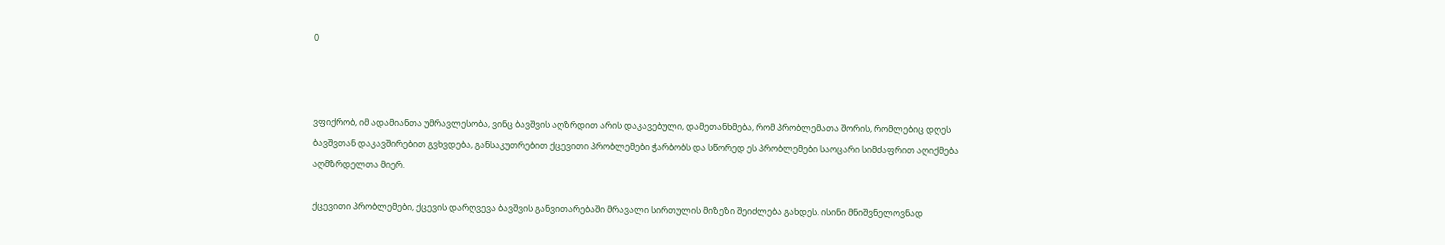0



ვფიქრობ, იმ ადამიანთა უმრავლესობა, ვინც ბავშვის აღზრდით არის დაკავებული, დამეთანხმება, რომ პრობლემათა შორის, რომლებიც დღეს ბავშვთან დაკავშირებით გვხვდება, განსაკუთრებით ქცევითი პრობლემები ჭარბობს და სწორედ ეს პრობლემები საოცარი სიმძაფრით აღიქმება აღმზრდელთა მიერ.

ქცევითი პრობლემები, ქცევის დარღვევა ბავშვის განვითარებაში მრავალი სირთულის მიზეზი შეიძლება გახდეს. ისინი მნიშვნელოვნად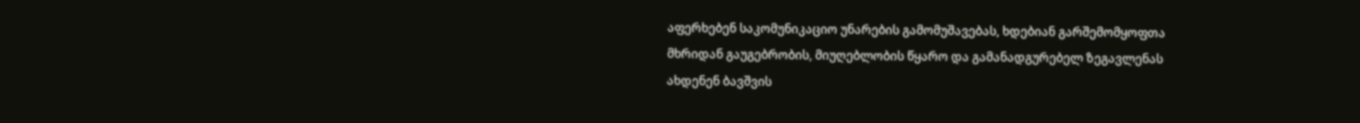აფერხებენ საკომუნიკაციო უნარების გამომუშავებას, ხდებიან გარშემომყოფთა მხრიდან გაუგებრობის, მიუღებლობის წყარო და გამანადგურებელ ზეგავლენას ახდენენ ბავშვის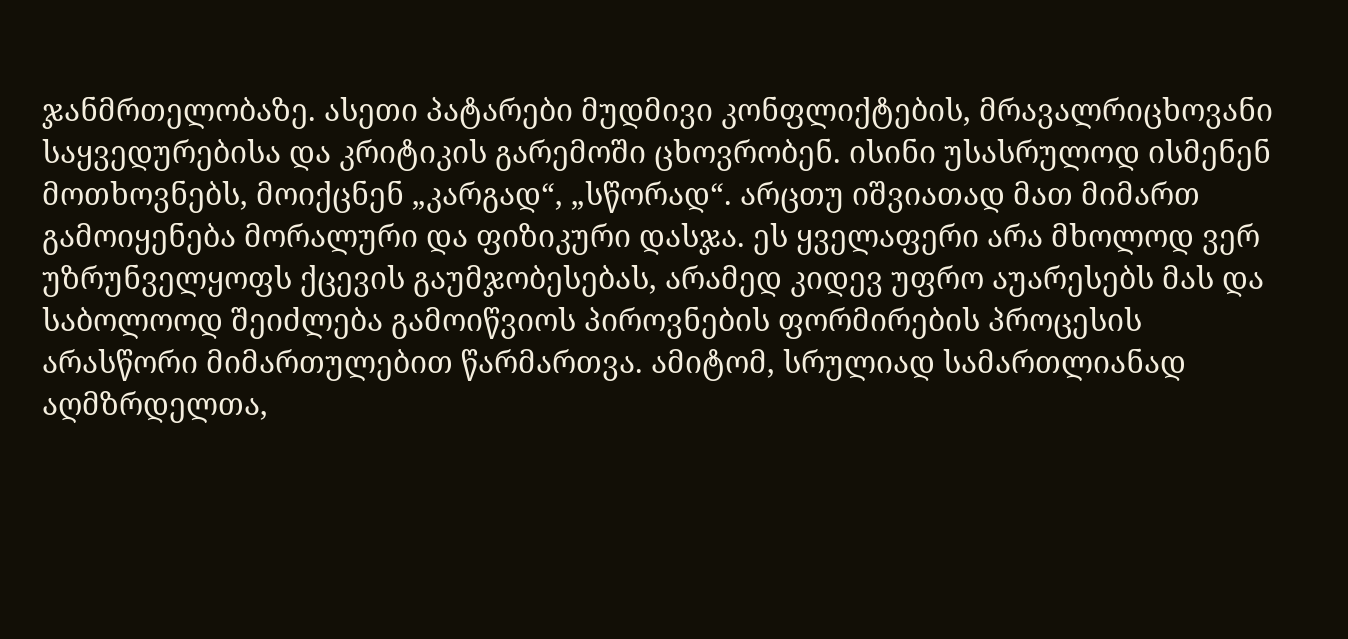ჯანმრთელობაზე. ასეთი პატარები მუდმივი კონფლიქტების, მრავალრიცხოვანი საყვედურებისა და კრიტიკის გარემოში ცხოვრობენ. ისინი უსასრულოდ ისმენენ მოთხოვნებს, მოიქცნენ „კარგად“, „სწორად“. არცთუ იშვიათად მათ მიმართ გამოიყენება მორალური და ფიზიკური დასჯა. ეს ყველაფერი არა მხოლოდ ვერ უზრუნველყოფს ქცევის გაუმჯობესებას, არამედ კიდევ უფრო აუარესებს მას და საბოლოოდ შეიძლება გამოიწვიოს პიროვნების ფორმირების პროცესის არასწორი მიმართულებით წარმართვა. ამიტომ, სრულიად სამართლიანად აღმზრდელთა,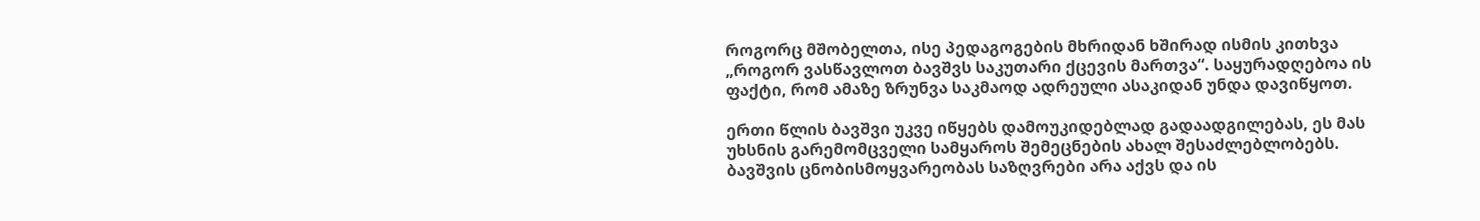როგორც მშობელთა, ისე პედაგოგების მხრიდან ხშირად ისმის კითხვა „როგორ ვასწავლოთ ბავშვს საკუთარი ქცევის მართვა“. საყურადღებოა ის ფაქტი, რომ ამაზე ზრუნვა საკმაოდ ადრეული ასაკიდან უნდა დავიწყოთ.

ერთი წლის ბავშვი უკვე იწყებს დამოუკიდებლად გადაადგილებას, ეს მას უხსნის გარემომცველი სამყაროს შემეცნების ახალ შესაძლებლობებს. ბავშვის ცნობისმოყვარეობას საზღვრები არა აქვს და ის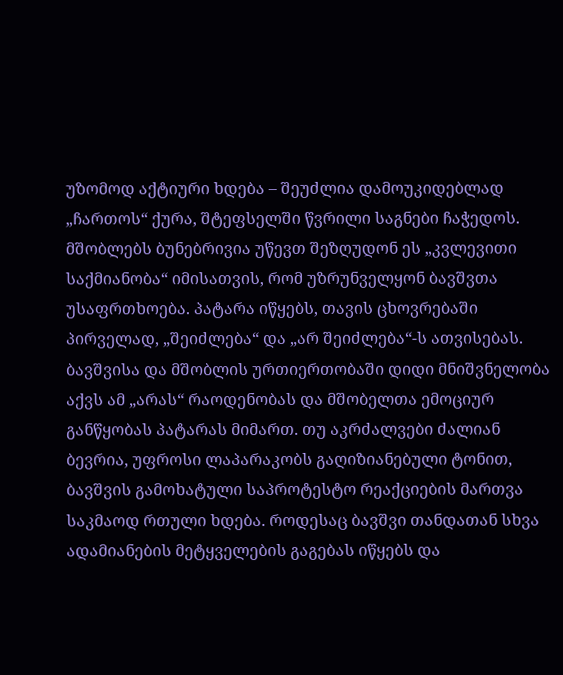უზომოდ აქტიური ხდება – შეუძლია დამოუკიდებლად „ჩართოს“ ქურა, შტეფსელში წვრილი საგნები ჩაჭედოს. მშობლებს ბუნებრივია უწევთ შეზღუდონ ეს „კვლევითი საქმიანობა“ იმისათვის, რომ უზრუნველყონ ბავშვთა უსაფრთხოება. პატარა იწყებს, თავის ცხოვრებაში პირველად, „შეიძლება“ და „არ შეიძლება“-ს ათვისებას. ბავშვისა და მშობლის ურთიერთობაში დიდი მნიშვნელობა აქვს ამ „არას“ რაოდენობას და მშობელთა ემოციურ განწყობას პატარას მიმართ. თუ აკრძალვები ძალიან ბევრია, უფროსი ლაპარაკობს გაღიზიანებული ტონით, ბავშვის გამოხატული საპროტესტო რეაქციების მართვა საკმაოდ რთული ხდება. როდესაც ბავშვი თანდათან სხვა ადამიანების მეტყველების გაგებას იწყებს და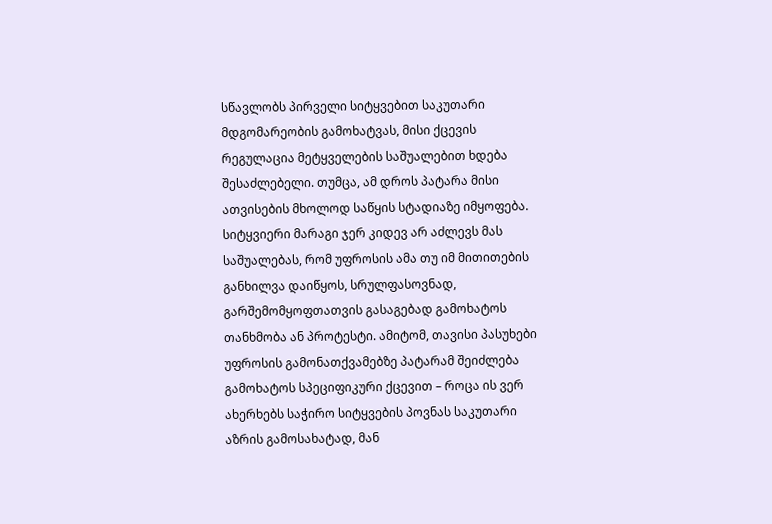სწავლობს პირველი სიტყვებით საკუთარი მდგომარეობის გამოხატვას, მისი ქცევის რეგულაცია მეტყველების საშუალებით ხდება შესაძლებელი. თუმცა, ამ დროს პატარა მისი ათვისების მხოლოდ საწყის სტადიაზე იმყოფება. სიტყვიერი მარაგი ჯერ კიდევ არ აძლევს მას საშუალებას, რომ უფროსის ამა თუ იმ მითითების განხილვა დაიწყოს, სრულფასოვნად, გარშემომყოფთათვის გასაგებად გამოხატოს თანხმობა ან პროტესტი. ამიტომ, თავისი პასუხები უფროსის გამონათქვამებზე პატარამ შეიძლება გამოხატოს სპეციფიკური ქცევით – როცა ის ვერ ახერხებს საჭირო სიტყვების პოვნას საკუთარი აზრის გამოსახატად, მან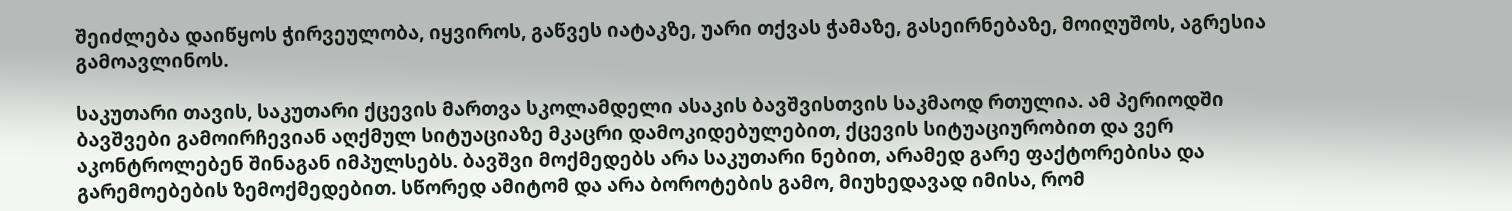შეიძლება დაიწყოს ჭირვეულობა, იყვიროს, გაწვეს იატაკზე, უარი თქვას ჭამაზე, გასეირნებაზე, მოიღუშოს, აგრესია გამოავლინოს.

საკუთარი თავის, საკუთარი ქცევის მართვა სკოლამდელი ასაკის ბავშვისთვის საკმაოდ რთულია. ამ პერიოდში ბავშვები გამოირჩევიან აღქმულ სიტუაციაზე მკაცრი დამოკიდებულებით, ქცევის სიტუაციურობით და ვერ აკონტროლებენ შინაგან იმპულსებს. ბავშვი მოქმედებს არა საკუთარი ნებით, არამედ გარე ფაქტორებისა და გარემოებების ზემოქმედებით. სწორედ ამიტომ და არა ბოროტების გამო, მიუხედავად იმისა, რომ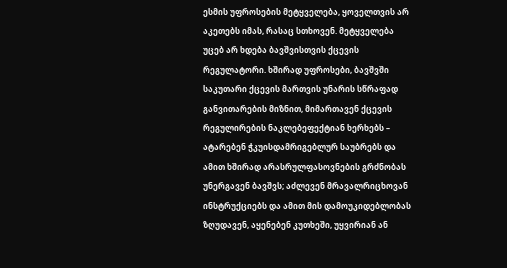ესმის უფროსების მეტყველება, ყოველთვის არ აკეთებს იმას, რასაც სთხოვენ. მეტყველება უცებ არ ხდება ბავშვისთვის ქცევის რეგულატორი. ხშირად უფროსები, ბავშვში საკუთარი ქცევის მართვის უნარის სწრაფად განვითარების მიზნით, მიმართავენ ქცევის რეგულირების ნაკლებეფექტიან ხერხებს – ატარებენ ჭკუისდამრიგებლურ საუბრებს და ამით ხშირად არასრულფასოვნების გრძნობას უნერგავენ ბავშვს; აძლევენ მრავალრიცხოვან ინსტრუქციებს და ამით მის დამოუკიდებლობას ზღუდავენ, აყენებენ კუთხეში, უყვირიან ან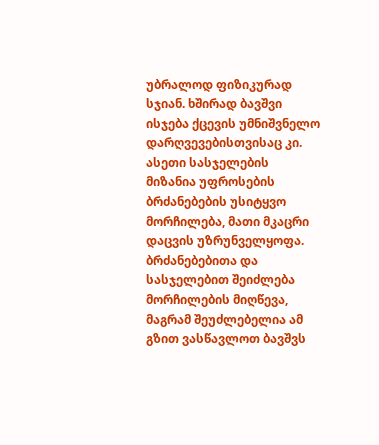უბრალოდ ფიზიკურად სჯიან. ხშირად ბავშვი ისჯება ქცევის უმნიშვნელო დარღვევებისთვისაც კი. ასეთი სასჯელების მიზანია უფროსების ბრძანებების უსიტყვო მორჩილება, მათი მკაცრი დაცვის უზრუნველყოფა. ბრძანებებითა და სასჯელებით შეიძლება მორჩილების მიღწევა, მაგრამ შეუძლებელია ამ გზით ვასწავლოთ ბავშვს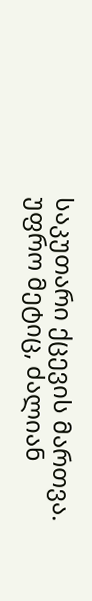საკუთარი ქცევის მართვა. უფრო მეტიც, ძალიან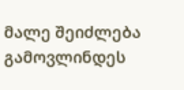მალე შეიძლება გამოვლინდეს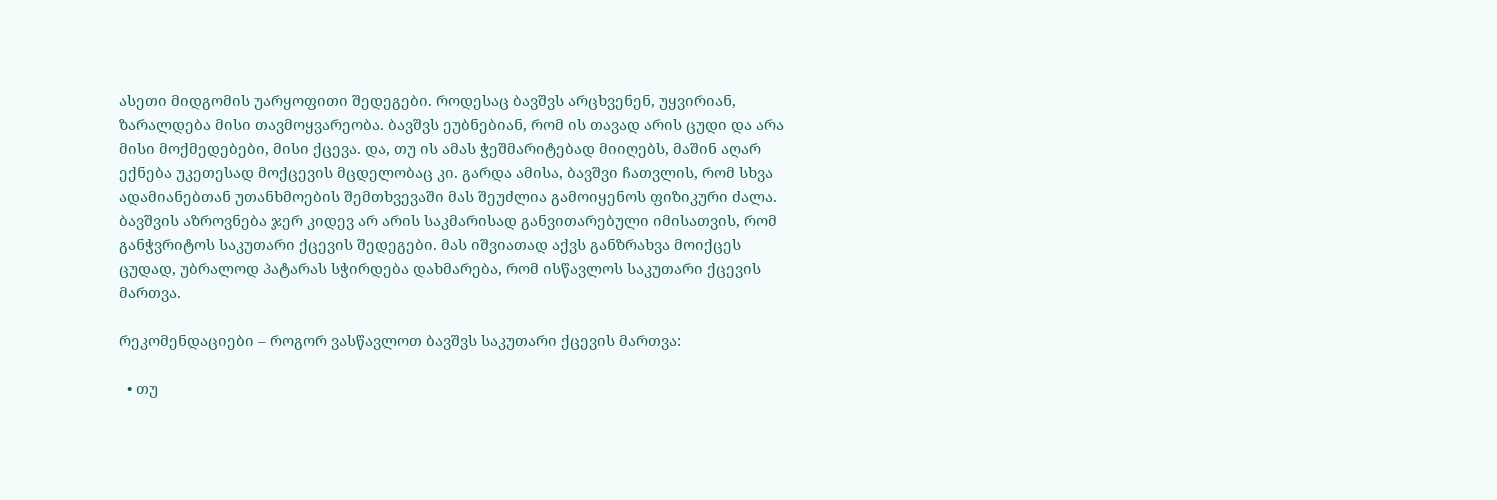ასეთი მიდგომის უარყოფითი შედეგები. როდესაც ბავშვს არცხვენენ, უყვირიან, ზარალდება მისი თავმოყვარეობა. ბავშვს ეუბნებიან, რომ ის თავად არის ცუდი და არა მისი მოქმედებები, მისი ქცევა. და, თუ ის ამას ჭეშმარიტებად მიიღებს, მაშინ აღარ ექნება უკეთესად მოქცევის მცდელობაც კი. გარდა ამისა, ბავშვი ჩათვლის, რომ სხვა ადამიანებთან უთანხმოების შემთხვევაში მას შეუძლია გამოიყენოს ფიზიკური ძალა. ბავშვის აზროვნება ჯერ კიდევ არ არის საკმარისად განვითარებული იმისათვის, რომ განჭვრიტოს საკუთარი ქცევის შედეგები. მას იშვიათად აქვს განზრახვა მოიქცეს ცუდად, უბრალოდ პატარას სჭირდება დახმარება, რომ ისწავლოს საკუთარი ქცევის მართვა.

რეკომენდაციები – როგორ ვასწავლოთ ბავშვს საკუთარი ქცევის მართვა:

  • თუ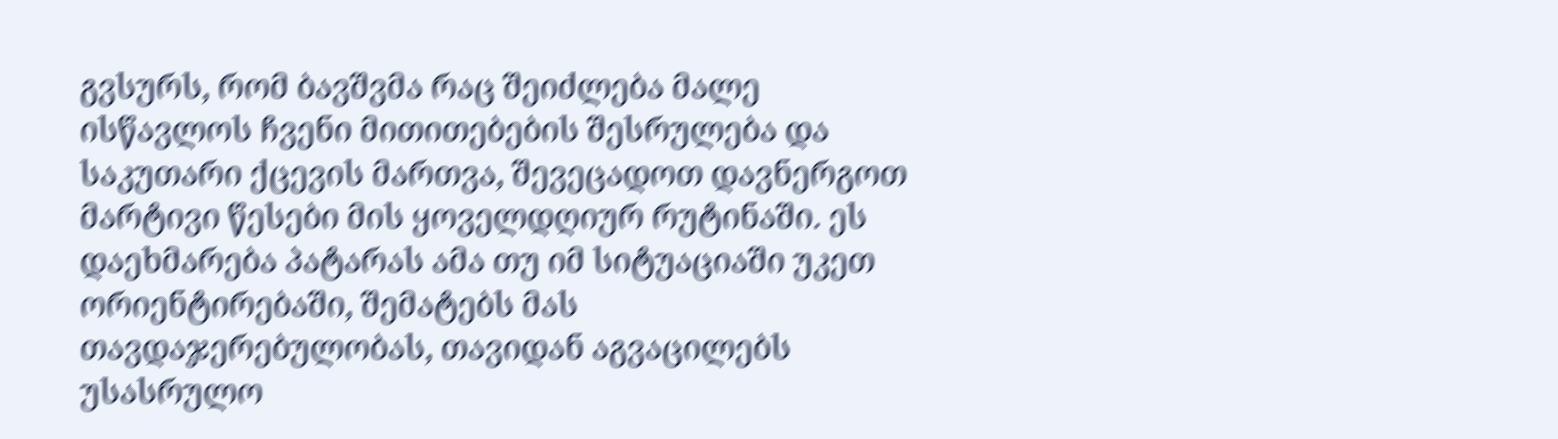გვსურს, რომ ბავშვმა რაც შეიძლება მალე ისწავლოს ჩვენი მითითებების შესრულება და საკუთარი ქცევის მართვა, შევეცადოთ დავნერგოთ მარტივი წესები მის ყოველდღიურ რუტინაში. ეს დაეხმარება პატარას ამა თუ იმ სიტუაციაში უკეთ ორიენტირებაში, შემატებს მას თავდაჯერებულობას, თავიდან აგვაცილებს უსასრულო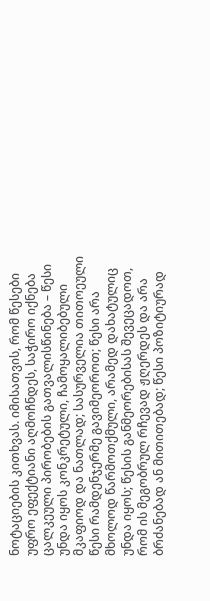ნოტაციების კითხვას. იმისათვის, რომ წესები უფრო ეფექტიანი აღმოჩნდეს, საჭირო იქნება ცალკეული პირობების გათვალისწინება – წესი უნდა იყოს კონკრეტული, ჩამოყალიბებული მკაფიოდ და ნათლად; სასურველია თითოეული წესი რამდენჯერმე გავიმეოროთ; წესი არა მხოლოდ წარმოთქმული, არამედ დახატულიც უნდა იყოს; წესის განმეორებისას შევეცადოთ, რომ ის მეგობრულ რჩევად ჟღერდეს და არა ბრძანებად ან მითითებად; წესი პოზიტიურად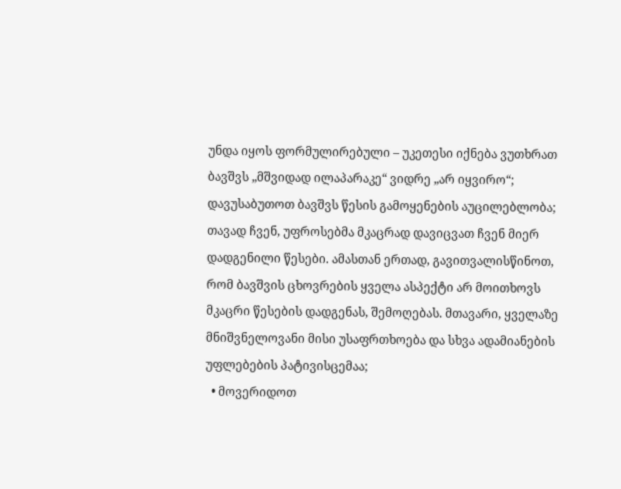უნდა იყოს ფორმულირებული – უკეთესი იქნება ვუთხრათ ბავშვს „მშვიდად ილაპარაკე“ ვიდრე „არ იყვირო“; დავუსაბუთოთ ბავშვს წესის გამოყენების აუცილებლობა; თავად ჩვენ, უფროსებმა მკაცრად დავიცვათ ჩვენ მიერ დადგენილი წესები. ამასთან ერთად, გავითვალისწინოთ, რომ ბავშვის ცხოვრების ყველა ასპექტი არ მოითხოვს მკაცრი წესების დადგენას, შემოღებას. მთავარი, ყველაზე მნიშვნელოვანი მისი უსაფრთხოება და სხვა ადამიანების უფლებების პატივისცემაა;
  • მოვერიდოთ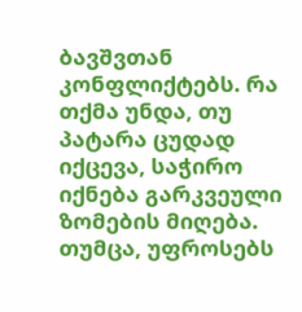ბავშვთან კონფლიქტებს. რა თქმა უნდა, თუ პატარა ცუდად იქცევა, საჭირო იქნება გარკვეული ზომების მიღება. თუმცა, უფროსებს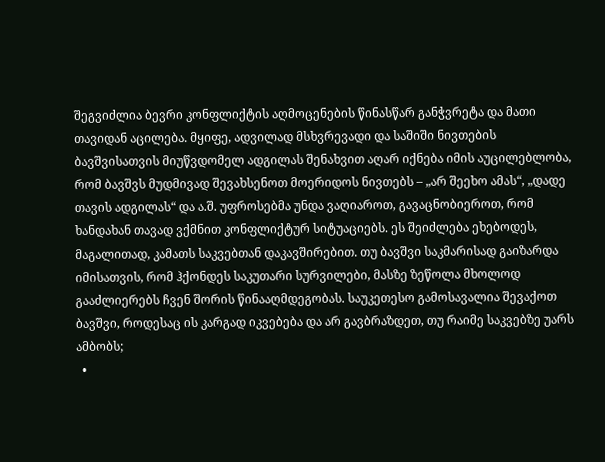შეგვიძლია ბევრი კონფლიქტის აღმოცენების წინასწარ განჭვრეტა და მათი თავიდან აცილება. მყიფე, ადვილად მსხვრევადი და საშიში ნივთების ბავშვისათვის მიუწვდომელ ადგილას შენახვით აღარ იქნება იმის აუცილებლობა, რომ ბავშვს მუდმივად შევახსენოთ მოერიდოს ნივთებს – „არ შეეხო ამას“, „დადე თავის ადგილას“ და ა.შ. უფროსებმა უნდა ვაღიაროთ, გავაცნობიეროთ, რომ ხანდახან თავად ვქმნით კონფლიქტურ სიტუაციებს. ეს შეიძლება ეხებოდეს, მაგალითად, კამათს საკვებთან დაკავშირებით. თუ ბავშვი საკმარისად გაიზარდა იმისათვის, რომ ჰქონდეს საკუთარი სურვილები, მასზე ზეწოლა მხოლოდ გააძლიერებს ჩვენ შორის წინააღმდეგობას. საუკეთესო გამოსავალია შევაქოთ ბავშვი, როდესაც ის კარგად იკვებება და არ გავბრაზდეთ, თუ რაიმე საკვებზე უარს ამბობს;
  •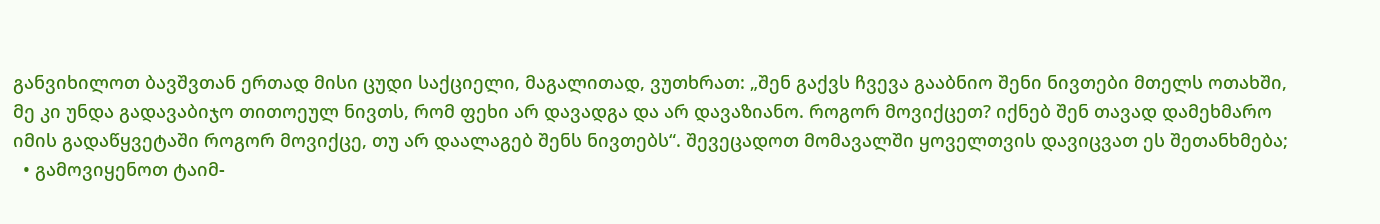განვიხილოთ ბავშვთან ერთად მისი ცუდი საქციელი, მაგალითად, ვუთხრათ: „შენ გაქვს ჩვევა გააბნიო შენი ნივთები მთელს ოთახში, მე კი უნდა გადავაბიჯო თითოეულ ნივთს, რომ ფეხი არ დავადგა და არ დავაზიანო. როგორ მოვიქცეთ? იქნებ შენ თავად დამეხმარო იმის გადაწყვეტაში როგორ მოვიქცე, თუ არ დაალაგებ შენს ნივთებს“. შევეცადოთ მომავალში ყოველთვის დავიცვათ ეს შეთანხმება;
  • გამოვიყენოთ ტაიმ-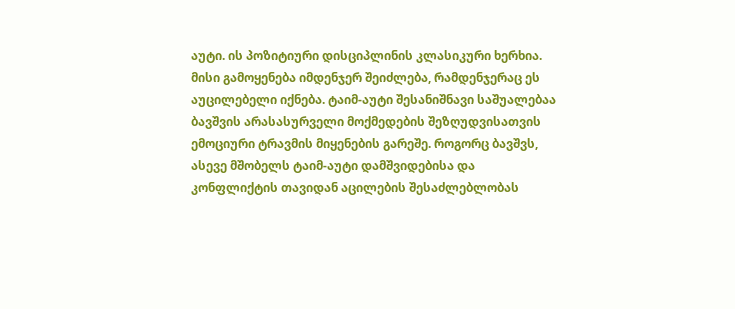აუტი. ის პოზიტიური დისციპლინის კლასიკური ხერხია. მისი გამოყენება იმდენჯერ შეიძლება, რამდენჯერაც ეს აუცილებელი იქნება. ტაიმ-აუტი შესანიშნავი საშუალებაა ბავშვის არასასურველი მოქმედების შეზღუდვისათვის ემოციური ტრავმის მიყენების გარეშე. როგორც ბავშვს, ასევე მშობელს ტაიმ-აუტი დამშვიდებისა და კონფლიქტის თავიდან აცილების შესაძლებლობას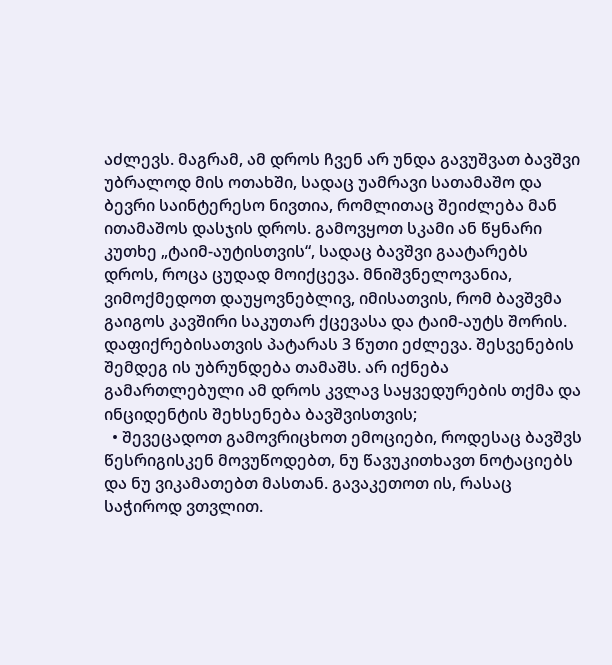აძლევს. მაგრამ, ამ დროს ჩვენ არ უნდა გავუშვათ ბავშვი უბრალოდ მის ოთახში, სადაც უამრავი სათამაშო და ბევრი საინტერესო ნივთია, რომლითაც შეიძლება მან ითამაშოს დასჯის დროს. გამოვყოთ სკამი ან წყნარი კუთხე „ტაიმ-აუტისთვის“, სადაც ბავშვი გაატარებს დროს, როცა ცუდად მოიქცევა. მნიშვნელოვანია, ვიმოქმედოთ დაუყოვნებლივ, იმისათვის, რომ ბავშვმა გაიგოს კავშირი საკუთარ ქცევასა და ტაიმ-აუტს შორის. დაფიქრებისათვის პატარას 3 წუთი ეძლევა. შესვენების შემდეგ ის უბრუნდება თამაშს. არ იქნება გამართლებული ამ დროს კვლავ საყვედურების თქმა და ინციდენტის შეხსენება ბავშვისთვის;
  • შევეცადოთ გამოვრიცხოთ ემოციები, როდესაც ბავშვს წესრიგისკენ მოვუწოდებთ, ნუ წავუკითხავთ ნოტაციებს და ნუ ვიკამათებთ მასთან. გავაკეთოთ ის, რასაც საჭიროდ ვთვლით.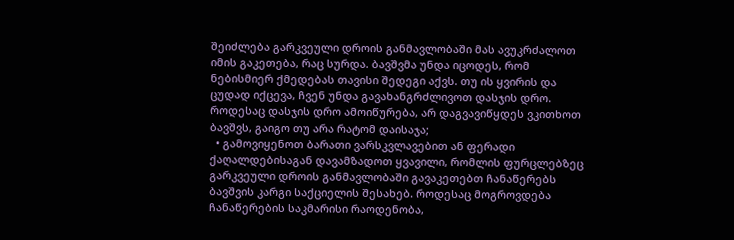შეიძლება გარკვეული დროის განმავლობაში მას ავუკრძალოთ იმის გაკეთება, რაც სურდა. ბავშვმა უნდა იცოდეს, რომ ნებისმიერ ქმედებას თავისი შედეგი აქვს. თუ ის ყვირის და ცუდად იქცევა, ჩვენ უნდა გავახანგრძლივოთ დასჯის დრო. როდესაც დასჯის დრო ამოიწურება, არ დაგვავიწყდეს ვკითხოთ ბავშვს, გაიგო თუ არა რატომ დაისაჯა;
  • გამოვიყენოთ ბარათი ვარსკვლავებით ან ფერადი ქაღალდებისაგან დავამზადოთ ყვავილი, რომლის ფურცლებზეც გარკვეული დროის განმავლობაში გავაკეთებთ ჩანაწერებს ბავშვის კარგი საქციელის შესახებ. როდესაც მოგროვდება ჩანაწერების საკმარისი რაოდენობა,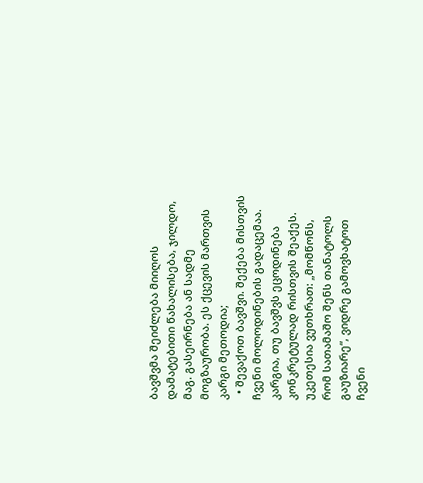ბავშვმა შეიძლება მიიღოს დამატებითი წახალისება, ჯილდო, მაგ. გასეირნება ან სადმე მოგზაურობა. ეს ქცევის მართვის კარგი მეთოდია;
  • შევაქოთ ბავშვი. შექება მისთვის ჩვენი მოლოდინების გადაცემაა. კარგია, თუ ბავშვს ეცოდინება კონკრეტულად რისთვის შეაქეს. უკეთესია ვუთხრათ: „მომწონს, რომ სათამაშო შენს თანატოლს გაუზიარე“, ვიდრე გამოვხატოთ ჩვენი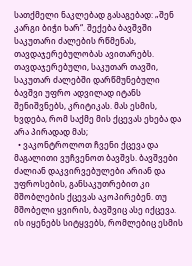სათქმელი ნაკლებად გასაგებად: „შენ კარგი ბიჭი ხარ“. შექება ბავშვში საკუთარი ძალების რწმენას, თავდაჯერებულობას ავითარებს. თავდაჯერებული, საკუთარ თავში, საკუთარ ძალებში დარწმუნებული ბავშვი უფრო ადვილად იტანს შენიშვნებს, კრიტიკას. მას ესმის, ხვდება, რომ საქმე მის ქცევას ეხება და არა პირადად მას;
  • ვაკონტროლოთ ჩვენი ქცევა და მაგალითი ვუჩვენოთ ბავშვს. ბავშვები ძალიან დაკვირვებულები არიან და უფროსების, განსაკუთრებით კი მშობლების ქცევას აკოპირებენ. თუ მშობელი ყვირის, ბავშვიც ასე იქცევა. ის იყენებს სიტყვებს, რომლებიც ესმის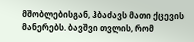მშობლებისგან, ჰბაძავს მათი ქცევის მანერებს. ბავშვი თვლის, რომ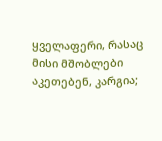ყველაფერი, რასაც მისი მშობლები აკეთებენ, კარგია;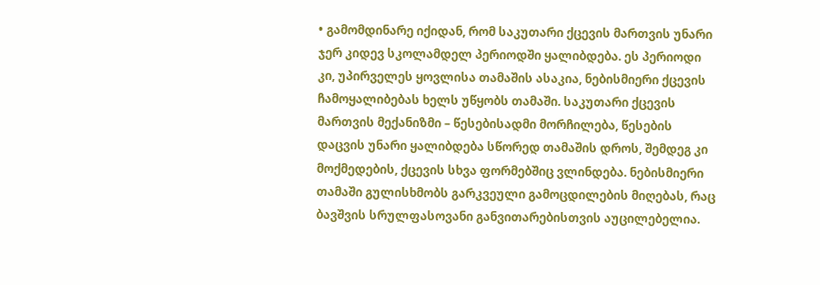• გამომდინარე იქიდან, რომ საკუთარი ქცევის მართვის უნარი ჯერ კიდევ სკოლამდელ პერიოდში ყალიბდება. ეს პერიოდი კი, უპირველეს ყოვლისა თამაშის ასაკია, ნებისმიერი ქცევის ჩამოყალიბებას ხელს უწყობს თამაში. საკუთარი ქცევის მართვის მექანიზმი – წესებისადმი მორჩილება, წესების დაცვის უნარი ყალიბდება სწორედ თამაშის დროს, შემდეგ კი მოქმედების, ქცევის სხვა ფორმებშიც ვლინდება. ნებისმიერი თამაში გულისხმობს გარკვეული გამოცდილების მიღებას, რაც ბავშვის სრულფასოვანი განვითარებისთვის აუცილებელია.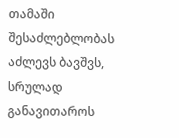თამაში შესაძლებლობას აძლევს ბავშვს, სრულად განავითაროს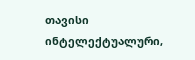თავისი ინტელექტუალური,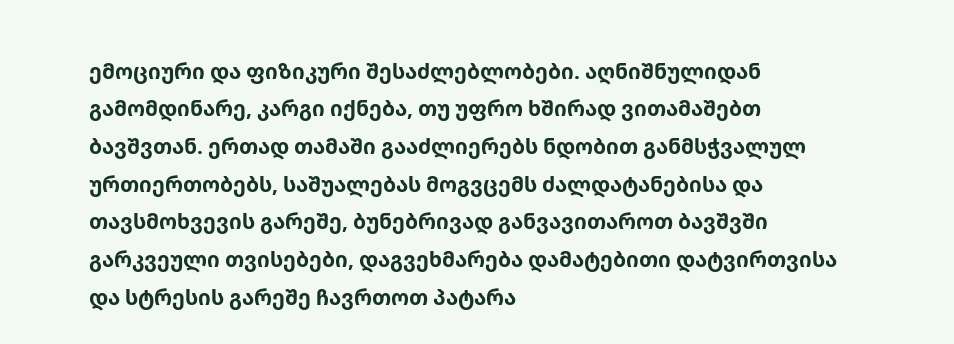ემოციური და ფიზიკური შესაძლებლობები. აღნიშნულიდან გამომდინარე, კარგი იქნება, თუ უფრო ხშირად ვითამაშებთ ბავშვთან. ერთად თამაში გააძლიერებს ნდობით განმსჭვალულ ურთიერთობებს, საშუალებას მოგვცემს ძალდატანებისა და თავსმოხვევის გარეშე, ბუნებრივად განვავითაროთ ბავშვში გარკვეული თვისებები, დაგვეხმარება დამატებითი დატვირთვისა და სტრესის გარეშე ჩავრთოთ პატარა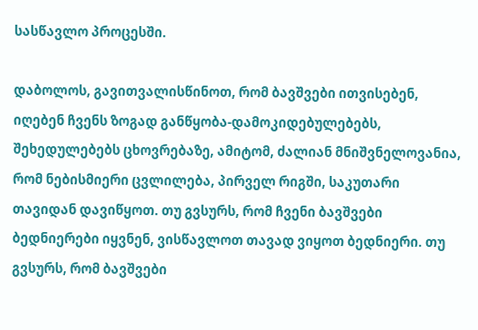სასწავლო პროცესში.

დაბოლოს, გავითვალისწინოთ, რომ ბავშვები ითვისებენ, იღებენ ჩვენს ზოგად განწყობა-დამოკიდებულებებს, შეხედულებებს ცხოვრებაზე, ამიტომ, ძალიან მნიშვნელოვანია, რომ ნებისმიერი ცვლილება, პირველ რიგში, საკუთარი თავიდან დავიწყოთ. თუ გვსურს, რომ ჩვენი ბავშვები ბედნიერები იყვნენ, ვისწავლოთ თავად ვიყოთ ბედნიერი. თუ გვსურს, რომ ბავშვები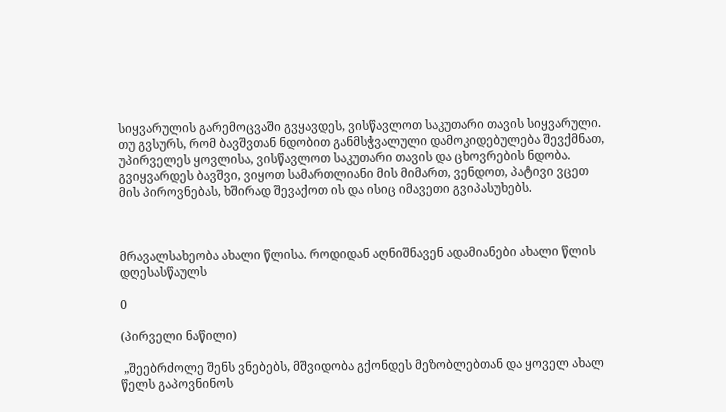სიყვარულის გარემოცვაში გვყავდეს, ვისწავლოთ საკუთარი თავის სიყვარული. თუ გვსურს, რომ ბავშვთან ნდობით განმსჭვალული დამოკიდებულება შევქმნათ, უპირველეს ყოვლისა, ვისწავლოთ საკუთარი თავის და ცხოვრების ნდობა. გვიყვარდეს ბავშვი, ვიყოთ სამართლიანი მის მიმართ, ვენდოთ, პატივი ვცეთ მის პიროვნებას, ხშირად შევაქოთ ის და ისიც იმავეთი გვიპასუხებს.



მრავალსახეობა ახალი წლისა. როდიდან აღნიშნავენ ადამიანები ახალი წლის დღესასწაულს

0

(პირველი ნაწილი)

 „შეებრძოლე შენს ვნებებს, მშვიდობა გქონდეს მეზობლებთან და ყოველ ახალ წელს გაპოვნინოს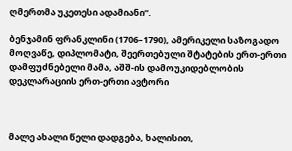ღმერთმა უკეთესი ადამიანი“.

ბენჯამინ ფრანკლინი (1706–1790), ამერიკელი საზოგადო მოღვაწე, დიპლომატი, შეერთებული შტატების ერთ-ერთი დამფუძნებელი მამა, აშშ-ის დამოუკიდებლობის დეკლარაციის ერთ-ერთი ავტორი



მალე ახალი წელი დადგება, ხალისით,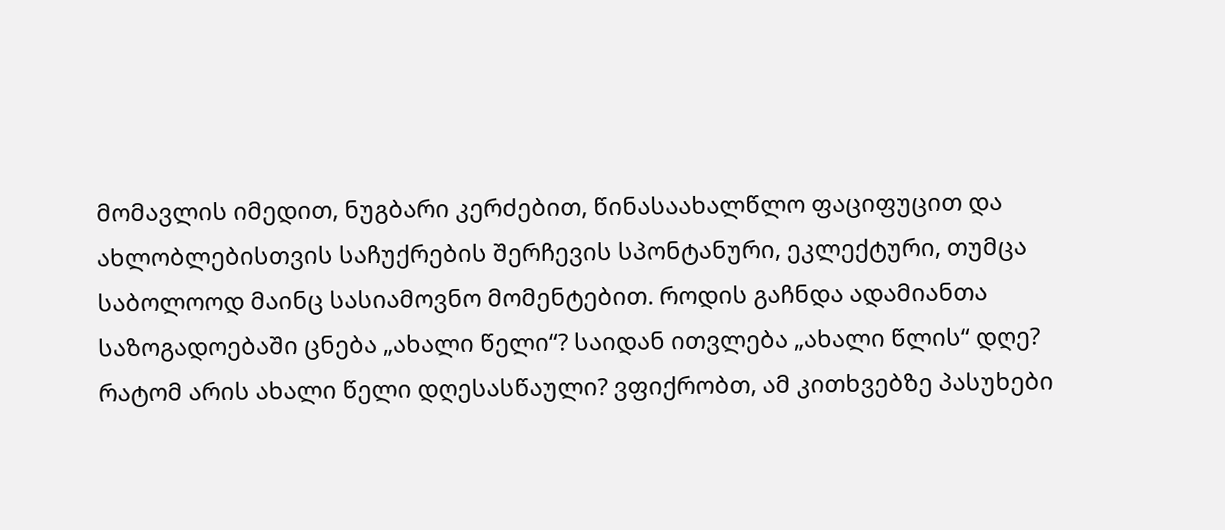მომავლის იმედით, ნუგბარი კერძებით, წინასაახალწლო ფაციფუცით და ახლობლებისთვის საჩუქრების შერჩევის სპონტანური, ეკლექტური, თუმცა საბოლოოდ მაინც სასიამოვნო მომენტებით. როდის გაჩნდა ადამიანთა საზოგადოებაში ცნება „ახალი წელი“? საიდან ითვლება „ახალი წლის“ დღე? რატომ არის ახალი წელი დღესასწაული? ვფიქრობთ, ამ კითხვებზე პასუხები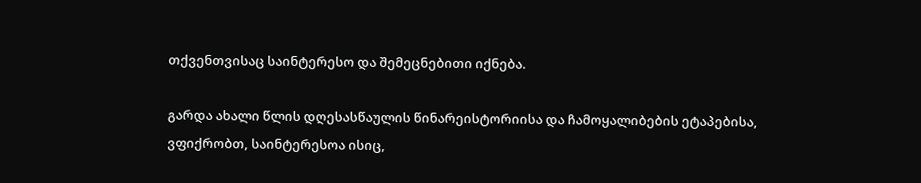თქვენთვისაც საინტერესო და შემეცნებითი იქნება.

გარდა ახალი წლის დღესასწაულის წინარეისტორიისა და ჩამოყალიბების ეტაპებისა, ვფიქრობთ, საინტერესოა ისიც,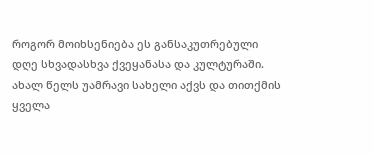როგორ მოიხსენიება ეს განსაკუთრებული დღე სხვადასხვა ქვეყანასა და კულტურაში. ახალ წელს უამრავი სახელი აქვს და თითქმის ყველა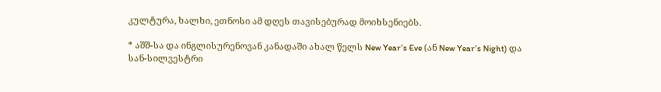კულტურა, ხალხი, ეთნოსი ამ დღეს თავისებურად მოიხსენიებს.

* აშშ-სა და ინგლისურენოვან კანადაში ახალ წელს New Year’s Eve (ან New Year’s Night) და სან-სილვესტრი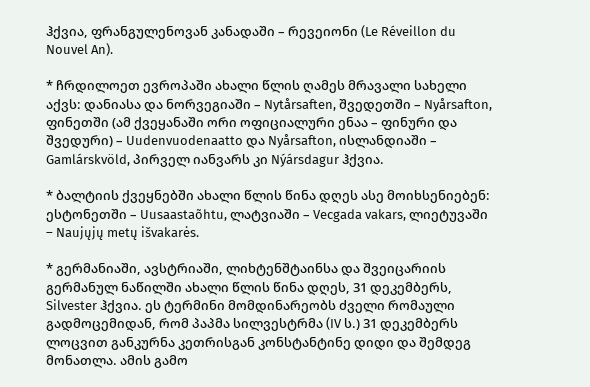ჰქვია, ფრანგულენოვან კანადაში – რევეიონი (Le Réveillon du Nouvel An).

* ჩრდილოეთ ევროპაში ახალი წლის ღამეს მრავალი სახელი აქვს: დანიასა და ნორვეგიაში – Nytårsaften, შვედეთში – Nyårsafton, ფინეთში (ამ ქვეყანაში ორი ოფიციალური ენაა – ფინური და შვედური) – Uudenvuodenaatto და Nyårsafton, ისლანდიაში – Gamlárskvöld, პირველ იანვარს კი Nýársdagur ჰქვია.

* ბალტიის ქვეყნებში ახალი წლის წინა დღეს ასე მოიხსენიებენ: ესტონეთში – Uusaastaõhtu, ლატვიაში – Vecgada vakars, ლიეტუვაში – Naujųjų metų išvakarės.

* გერმანიაში, ავსტრიაში, ლიხტენშტაინსა და შვეიცარიის გერმანულ ნაწილში ახალი წლის წინა დღეს, 31 დეკემბერს, Silvester ჰქვია. ეს ტერმინი მომდინარეობს ძველი რომაული გადმოცემიდან, რომ პაპმა სილვესტრმა (IV ს.) 31 დეკემბერს ლოცვით განკურნა კეთრისგან კონსტანტინე დიდი და შემდეგ მონათლა. ამის გამო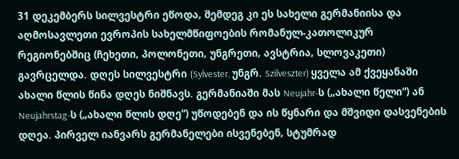31 დეკემბერს სილვესტრი ეწოდა, შემდეგ კი ეს სახელი გერმანიისა და აღმოსავლეთი ევროპის სახელმწიფოების რომანულ-კათოლიკურ რეგიონებშიც (ჩეხეთი, პოლონეთი, უნგრეთი, ავსტრია, სლოვაკეთი) გავრცელდა. დღეს სილვესტრი (Sylvester, უნგრ. Szilveszter) ყველა ამ ქვეყანაში ახალი წლის წინა დღეს ნიშნავს. გერმანიაში მას Neujahr-ს („ახალი წელი“) ან Neujahrstag-ს („ახალი წლის დღე“) უწოდებენ და ის წყნარი და მშვიდი დასვენების დღეა. პირველ იანვარს გერმანელები ისვენებენ, სტუმრად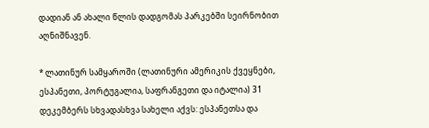დადიან ან ახალი წლის დადგომას პარკებში სეირნობით აღნიშნავენ.

* ლათინურ სამყაროში (ლათინური ამერიკის ქვეყნები, ესპანეთი, პორტუგალია, საფრანგეთი და იტალია) 31 დეკემბერს სხვადასხვა სახელი აქვს: ესპანეთსა და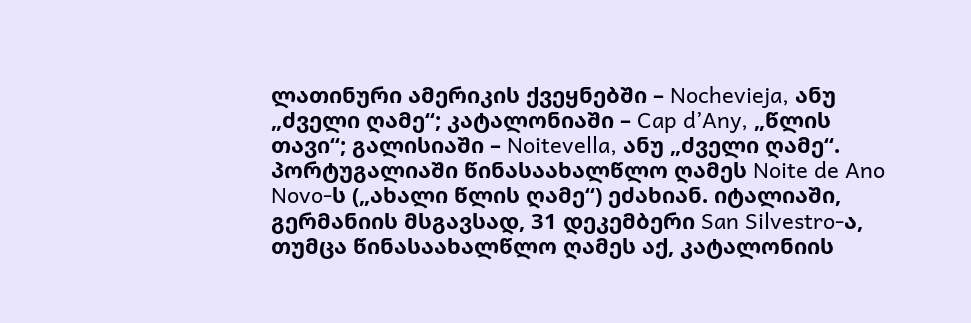ლათინური ამერიკის ქვეყნებში – Nochevieja, ანუ „ძველი ღამე“; კატალონიაში – Cap d’Any, „წლის თავი“; გალისიაში – Noitevella, ანუ „ძველი ღამე“. პორტუგალიაში წინასაახალწლო ღამეს Noite de Ano Novo-ს („ახალი წლის ღამე“) ეძახიან. იტალიაში, გერმანიის მსგავსად, 31 დეკემბერი San Silvestro-ა, თუმცა წინასაახალწლო ღამეს აქ, კატალონიის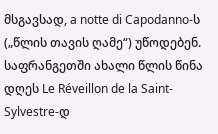მსგავსად, a notte di Capodanno-ს („წლის თავის ღამე“) უწოდებენ. საფრანგეთში ახალი წლის წინა დღეს Le Réveillon de la Saint-Sylvestre-დ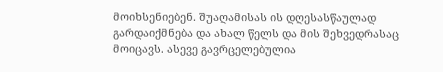მოიხსენიებენ. შუაღამისას ის დღესასწაულად გარდაიქმნება და ახალ წელს და მის შეხვედრასაც მოიცავს. ასევე გავრცელებულია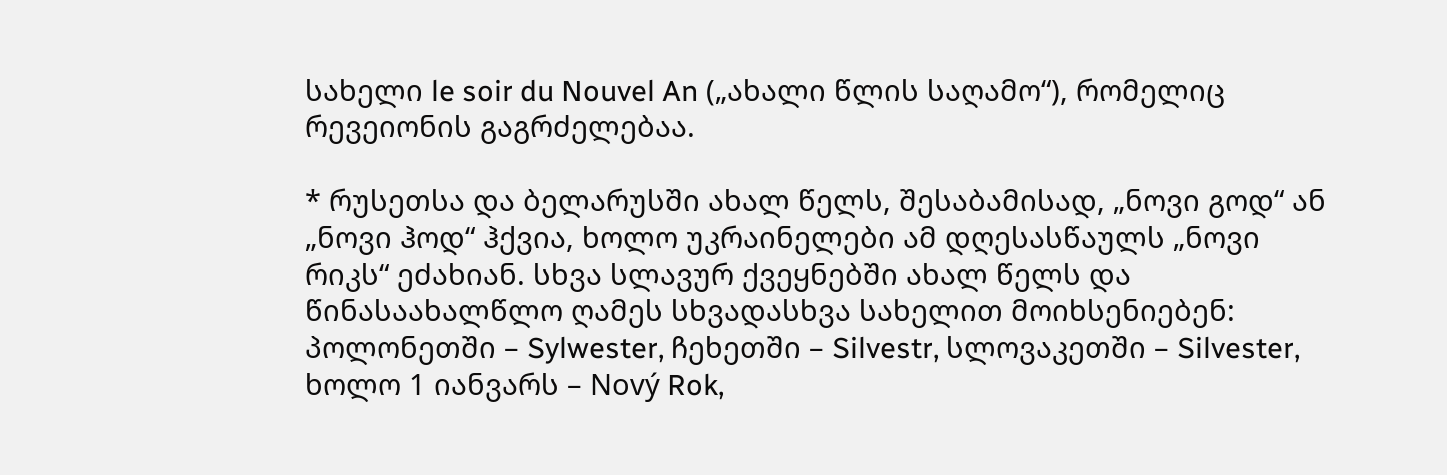სახელი le soir du Nouvel An („ახალი წლის საღამო“), რომელიც რევეიონის გაგრძელებაა.

* რუსეთსა და ბელარუსში ახალ წელს, შესაბამისად, „ნოვი გოდ“ ან „ნოვი ჰოდ“ ჰქვია, ხოლო უკრაინელები ამ დღესასწაულს „ნოვი რიკს“ ეძახიან. სხვა სლავურ ქვეყნებში ახალ წელს და წინასაახალწლო ღამეს სხვადასხვა სახელით მოიხსენიებენ: პოლონეთში – Sylwester, ჩეხეთში – Silvestr, სლოვაკეთში – Silvester, ხოლო 1 იანვარს – Nový Rok,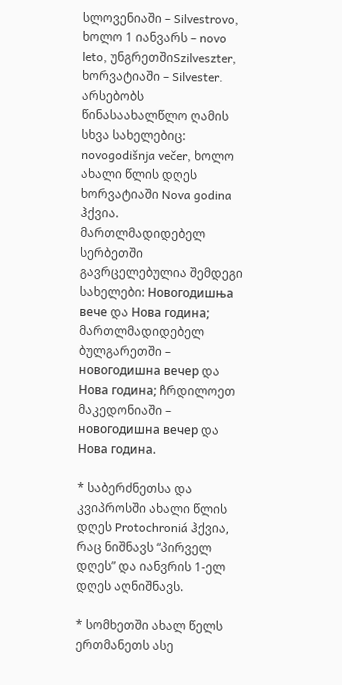სლოვენიაში – Silvestrovo, ხოლო 1 იანვარს – novo leto, უნგრეთშიSzilveszter, ხორვატიაში – Silvester. არსებობს წინასაახალწლო ღამის სხვა სახელებიც: novogodišnja večer, ხოლო ახალი წლის დღეს ხორვატიაში Nova godina ჰქვია. მართლმადიდებელ სერბეთში გავრცელებულია შემდეგი სახელები: Новогодишња вече და Нова година; მართლმადიდებელ ბულგარეთში – новогодишна вечер და Нова година; ჩრდილოეთ მაკედონიაში – новогодишна вечер და Нова година.

* საბერძნეთსა და კვიპროსში ახალი წლის დღეს Protochroniá ჰქვია, რაც ნიშნავს “პირველ დღეს” და იანვრის 1-ელ დღეს აღნიშნავს.

* სომხეთში ახალ წელს ერთმანეთს ასე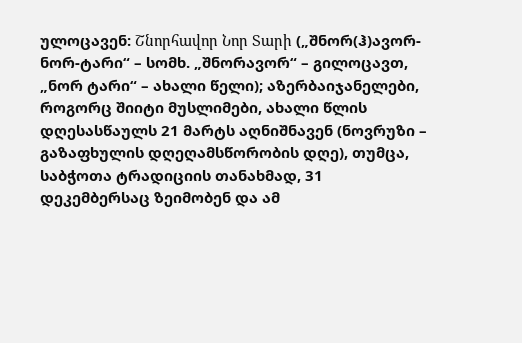ულოცავენ: Շնորհավոր Նոր Տարի („შნორ(ჰ)ავორ-ნორ-ტარი“ – სომხ. „შნორავორ“ – გილოცავთ, „ნორ ტარი“ – ახალი წელი); აზერბაიჯანელები, როგორც შიიტი მუსლიმები, ახალი წლის დღესასწაულს 21 მარტს აღნიშნავენ (ნოვრუზი – გაზაფხულის დღეღამსწორობის დღე), თუმცა, საბჭოთა ტრადიციის თანახმად, 31 დეკემბერსაც ზეიმობენ და ამ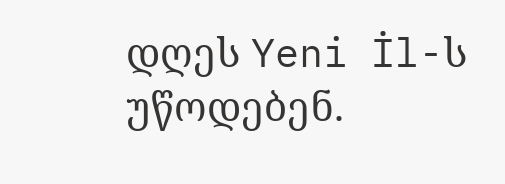დღეს Yeni İl-ს უწოდებენ.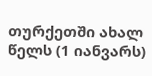თურქეთში ახალ წელს (1 იანვარს)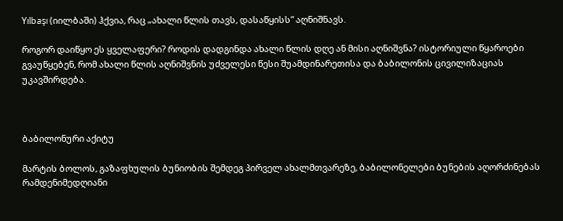Yılbaşı (იილბაში) ჰქვია, რაც „ახალი წლის თავს, დასაწყისს“ აღნიშნავს.

როგორ დაიწყო ეს ყველაფერი? როდის დადგინდა ახალი წლის დღე ან მისი აღნიშვნა? ისტორიული წყაროები გვაუწყებენ, რომ ახალი წლის აღნიშვნის უძველესი წესი შუამდინარეთისა და ბაბილონის ცივილიზაციას უკავშირდება.



ბაბილონური აქიტუ

მარტის ბოლოს, გაზაფხულის ბუნიობის შემდეგ პირველ ახალმთვარეზე, ბაბილონელები ბუნების აღორძინებას რამდენიმედღიანი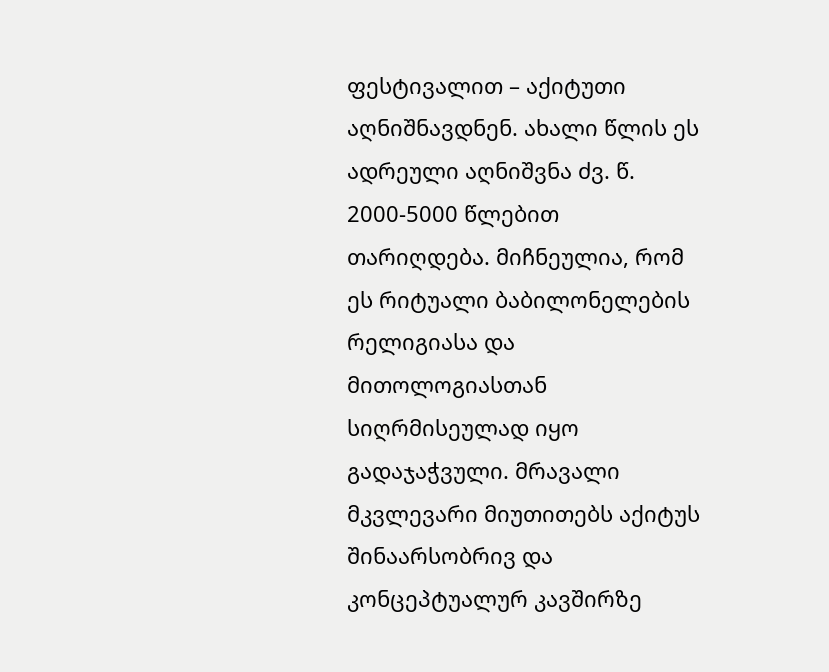ფესტივალით – აქიტუთი აღნიშნავდნენ. ახალი წლის ეს ადრეული აღნიშვნა ძვ. წ. 2000-5000 წლებით თარიღდება. მიჩნეულია, რომ ეს რიტუალი ბაბილონელების რელიგიასა და მითოლოგიასთან სიღრმისეულად იყო გადაჯაჭვული. მრავალი მკვლევარი მიუთითებს აქიტუს შინაარსობრივ და კონცეპტუალურ კავშირზე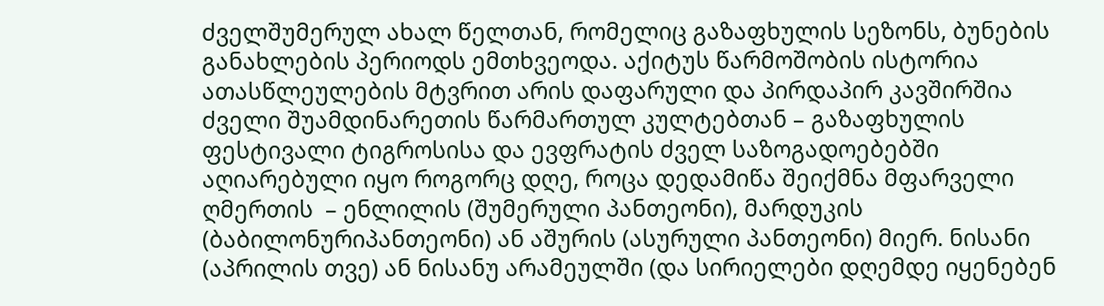ძველშუმერულ ახალ წელთან, რომელიც გაზაფხულის სეზონს, ბუნების განახლების პერიოდს ემთხვეოდა. აქიტუს წარმოშობის ისტორია ათასწლეულების მტვრით არის დაფარული და პირდაპირ კავშირშია ძველი შუამდინარეთის წარმართულ კულტებთან – გაზაფხულის ფესტივალი ტიგროსისა და ევფრატის ძველ საზოგადოებებში აღიარებული იყო როგორც დღე, როცა დედამიწა შეიქმნა მფარველი ღმერთის  – ენლილის (შუმერული პანთეონი), მარდუკის (ბაბილონურიპანთეონი) ან აშურის (ასურული პანთეონი) მიერ. ნისანი (აპრილის თვე) ან ნისანუ არამეულში (და სირიელები დღემდე იყენებენ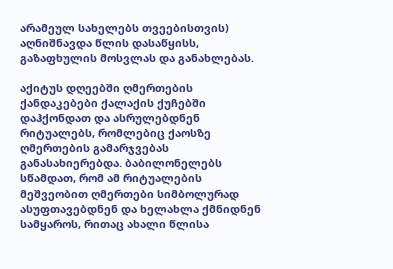არამეულ სახელებს თვეებისთვის) აღნიშნავდა წლის დასაწყისს, გაზაფხულის მოსვლას და განახლებას.

აქიტუს დღეებში ღმერთების ქანდაკებები ქალაქის ქუჩებში დაჰქონდათ და ასრულებდნენ რიტუალებს, რომლებიც ქაოსზე ღმერთების გამარჯვებას განასახიერებდა. ბაბილონელებს სწამდათ, რომ ამ რიტუალების მეშვეობით ღმერთები სიმბოლურად ასუფთავებდნენ და ხელახლა ქმნიდნენ სამყაროს, რითაც ახალი წლისა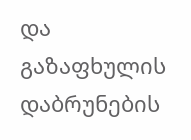და გაზაფხულის დაბრუნების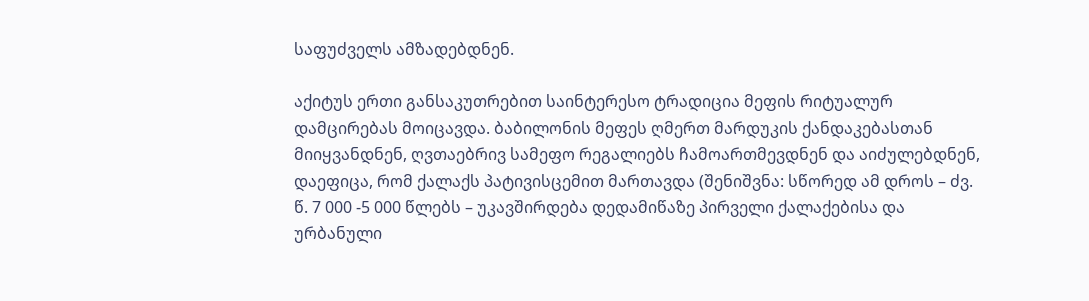საფუძველს ამზადებდნენ.

აქიტუს ერთი განსაკუთრებით საინტერესო ტრადიცია მეფის რიტუალურ დამცირებას მოიცავდა. ბაბილონის მეფეს ღმერთ მარდუკის ქანდაკებასთან მიიყვანდნენ, ღვთაებრივ სამეფო რეგალიებს ჩამოართმევდნენ და აიძულებდნენ, დაეფიცა, რომ ქალაქს პატივისცემით მართავდა (შენიშვნა: სწორედ ამ დროს – ძვ. წ. 7 000 -5 000 წლებს – უკავშირდება დედამიწაზე პირველი ქალაქებისა და ურბანული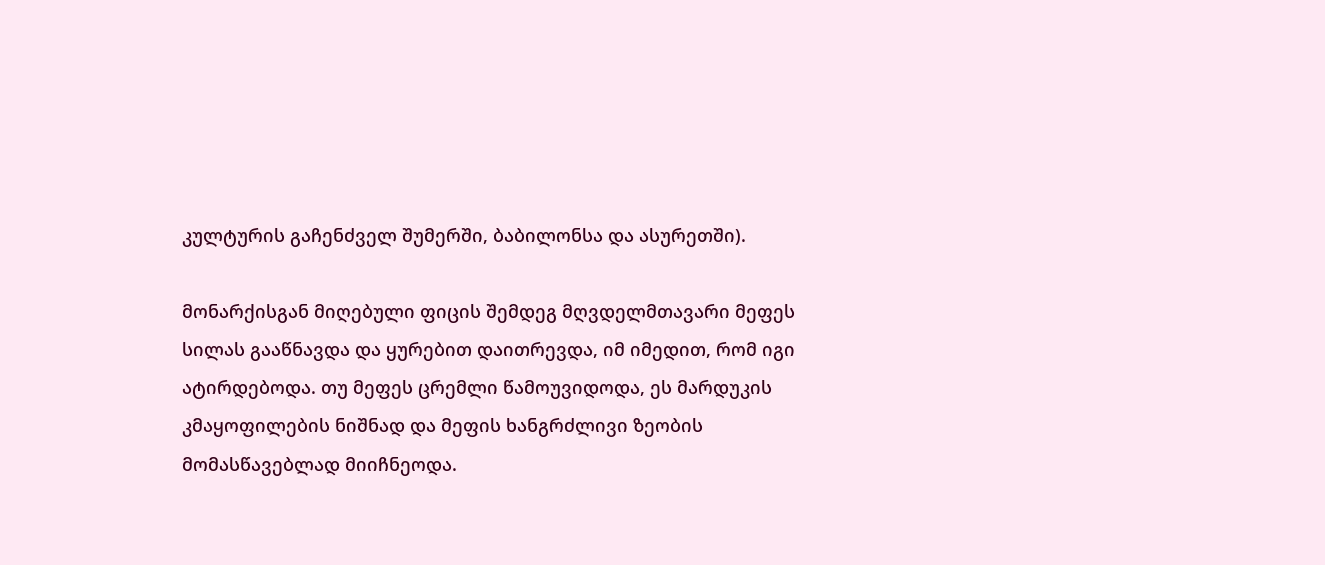კულტურის გაჩენძველ შუმერში, ბაბილონსა და ასურეთში).

მონარქისგან მიღებული ფიცის შემდეგ მღვდელმთავარი მეფეს სილას გააწნავდა და ყურებით დაითრევდა, იმ იმედით, რომ იგი ატირდებოდა. თუ მეფეს ცრემლი წამოუვიდოდა, ეს მარდუკის კმაყოფილების ნიშნად და მეფის ხანგრძლივი ზეობის მომასწავებლად მიიჩნეოდა.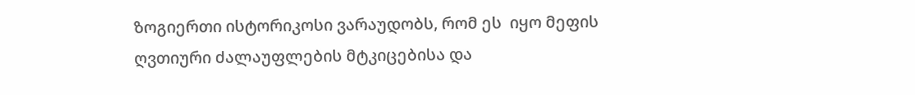ზოგიერთი ისტორიკოსი ვარაუდობს, რომ ეს  იყო მეფის ღვთიური ძალაუფლების მტკიცებისა და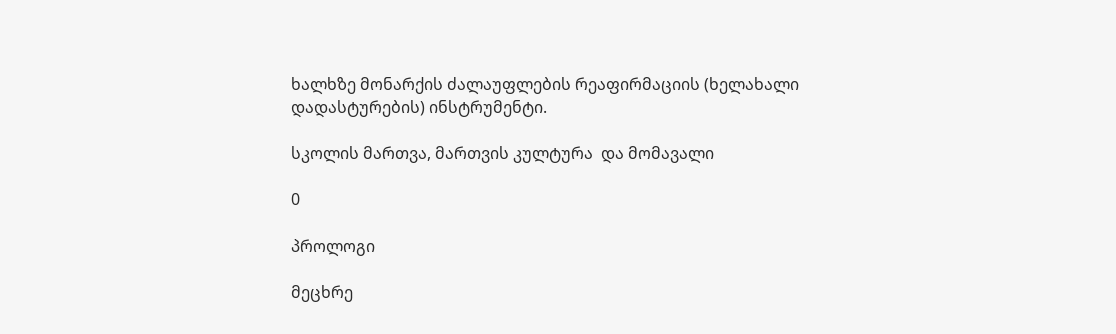ხალხზე მონარქის ძალაუფლების რეაფირმაციის (ხელახალი დადასტურების) ინსტრუმენტი.

სკოლის მართვა, მართვის კულტურა  და მომავალი

0

პროლოგი

მეცხრე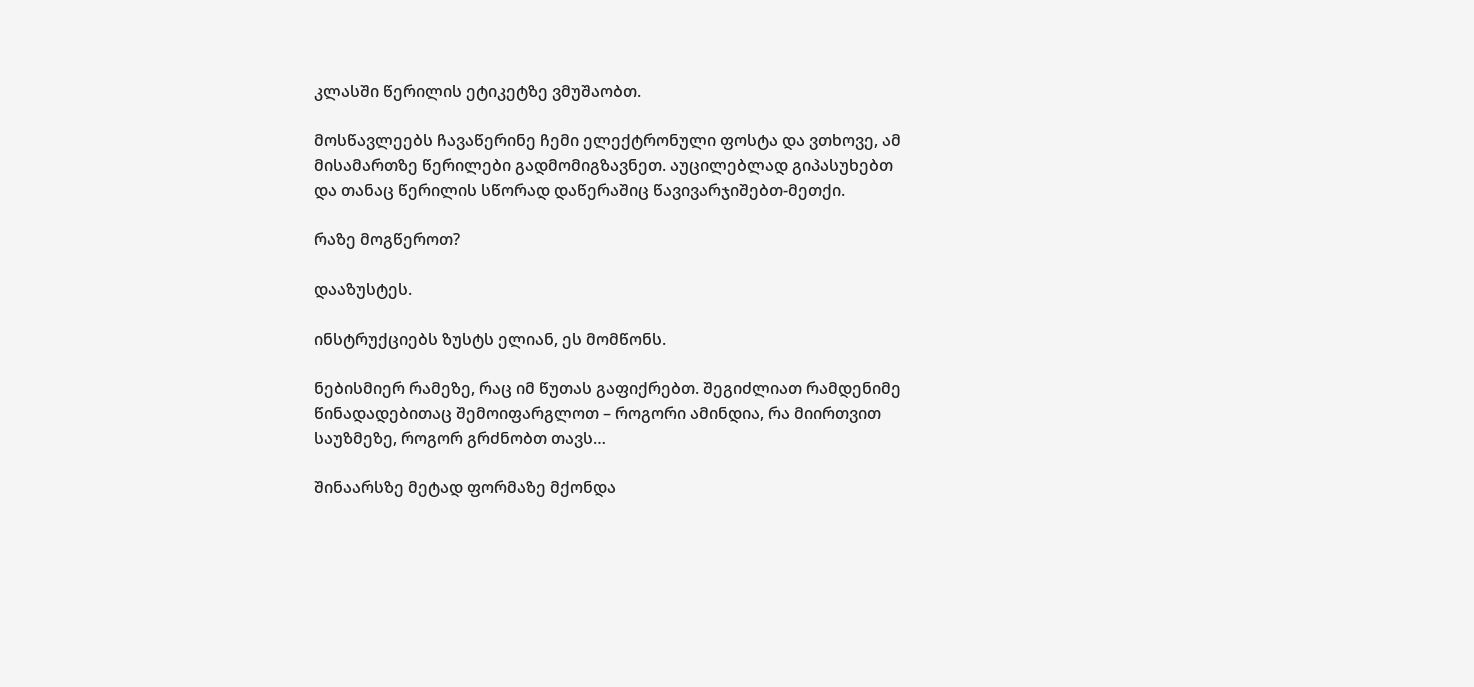კლასში წერილის ეტიკეტზე ვმუშაობთ.

მოსწავლეებს ჩავაწერინე ჩემი ელექტრონული ფოსტა და ვთხოვე, ამ მისამართზე წერილები გადმომიგზავნეთ. აუცილებლად გიპასუხებთ და თანაც წერილის სწორად დაწერაშიც წავივარჯიშებთ-მეთქი.

რაზე მოგწეროთ?

დააზუსტეს.

ინსტრუქციებს ზუსტს ელიან, ეს მომწონს.

ნებისმიერ რამეზე, რაც იმ წუთას გაფიქრებთ. შეგიძლიათ რამდენიმე წინადადებითაც შემოიფარგლოთ – როგორი ამინდია, რა მიირთვით საუზმეზე, როგორ გრძნობთ თავს…

შინაარსზე მეტად ფორმაზე მქონდა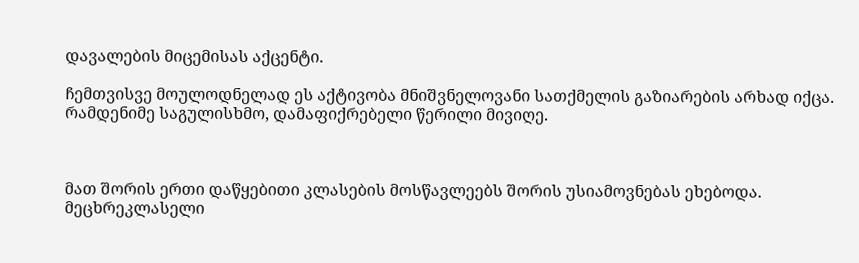დავალების მიცემისას აქცენტი.

ჩემთვისვე მოულოდნელად ეს აქტივობა მნიშვნელოვანი სათქმელის გაზიარების არხად იქცა. რამდენიმე საგულისხმო, დამაფიქრებელი წერილი მივიღე.



მათ შორის ერთი დაწყებითი კლასების მოსწავლეებს შორის უსიამოვნებას ეხებოდა. მეცხრეკლასელი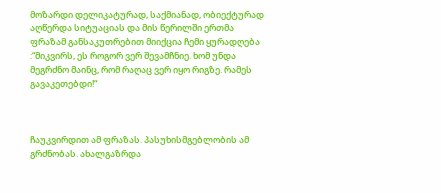მოზარდი დელიკატურად, საქმიანად, ობიექტურად აღწერდა სიტუაციას და მის წერილში ერთმა ფრაზამ განსაკუთრებით მიიქცია ჩემი ყურადღება :“მიკვირს, ეს როგორ ვერ შევამჩნიე. ხომ უნდა მეგრძნო მაინც, რომ რაღაც ვერ იყო რიგზე. რამეს გავაკეთებდი!“



ჩაუკვირდით ამ ფრაზას. პასუხისმგებლობის ამ გრძნობას. ახალგაზრდა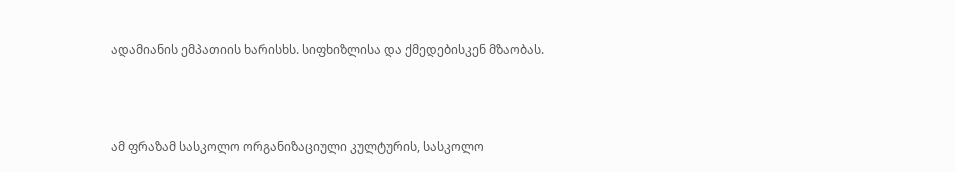ადამიანის ემპათიის ხარისხს. სიფხიზლისა და ქმედებისკენ მზაობას.



ამ ფრაზამ სასკოლო ორგანიზაციული კულტურის, სასკოლო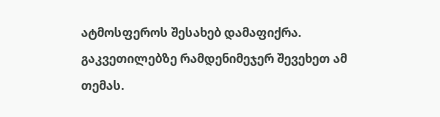ატმოსფეროს შესახებ დამაფიქრა. გაკვეთილებზე რამდენიმეჯერ შევეხეთ ამ თემას.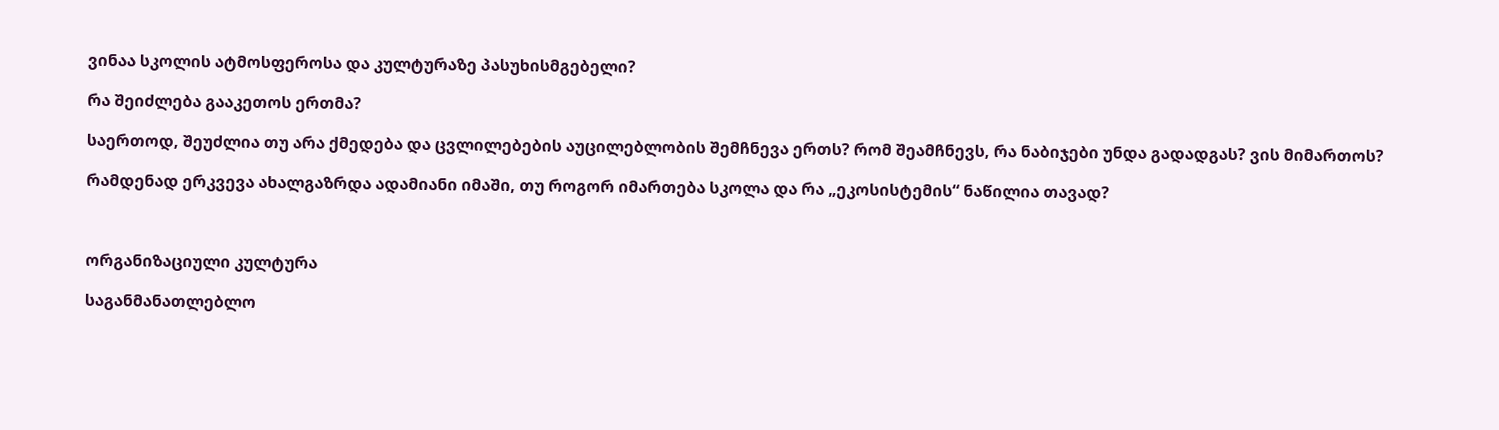ვინაა სკოლის ატმოსფეროსა და კულტურაზე პასუხისმგებელი?

რა შეიძლება გააკეთოს ერთმა?

საერთოდ, შეუძლია თუ არა ქმედება და ცვლილებების აუცილებლობის შემჩნევა ერთს? რომ შეამჩნევს, რა ნაბიჯები უნდა გადადგას? ვის მიმართოს?

რამდენად ერკვევა ახალგაზრდა ადამიანი იმაში, თუ როგორ იმართება სკოლა და რა „ეკოსისტემის“ ნაწილია თავად?



ორგანიზაციული კულტურა

საგანმანათლებლო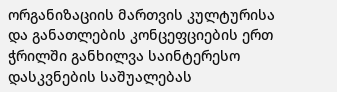ორგანიზაციის მართვის კულტურისა და განათლების კონცეფციების ერთ ჭრილში განხილვა საინტერესო დასკვნების საშუალებას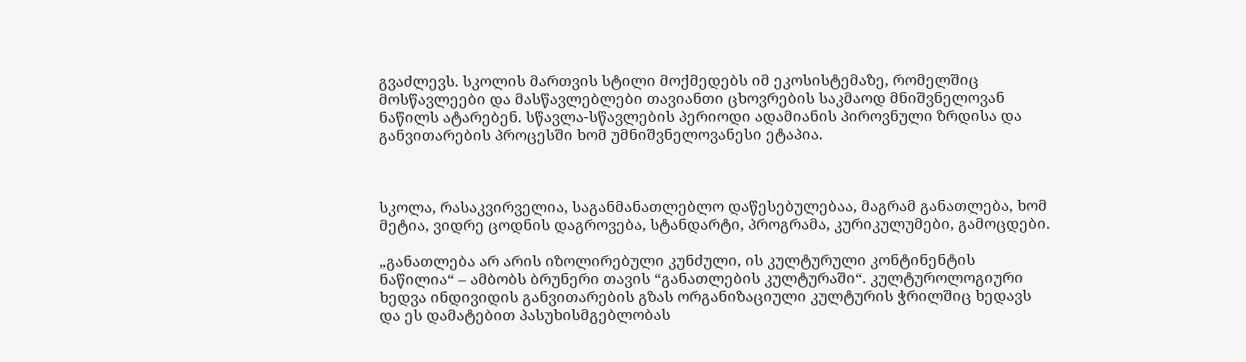გვაძლევს. სკოლის მართვის სტილი მოქმედებს იმ ეკოსისტემაზე, რომელშიც მოსწავლეები და მასწავლებლები თავიანთი ცხოვრების საკმაოდ მნიშვნელოვან ნაწილს ატარებენ. სწავლა-სწავლების პერიოდი ადამიანის პიროვნული ზრდისა და განვითარების პროცესში ხომ უმნიშვნელოვანესი ეტაპია.



სკოლა, რასაკვირველია, საგანმანათლებლო დაწესებულებაა, მაგრამ განათლება, ხომ მეტია, ვიდრე ცოდნის დაგროვება, სტანდარტი, პროგრამა, კურიკულუმები, გამოცდები.

„განათლება არ არის იზოლირებული კუნძული, ის კულტურული კონტინენტის ნაწილია“ – ამბობს ბრუნერი თავის “განათლების კულტურაში“. კულტუროლოგიური ხედვა ინდივიდის განვითარების გზას ორგანიზაციული კულტურის ჭრილშიც ხედავს და ეს დამატებით პასუხისმგებლობას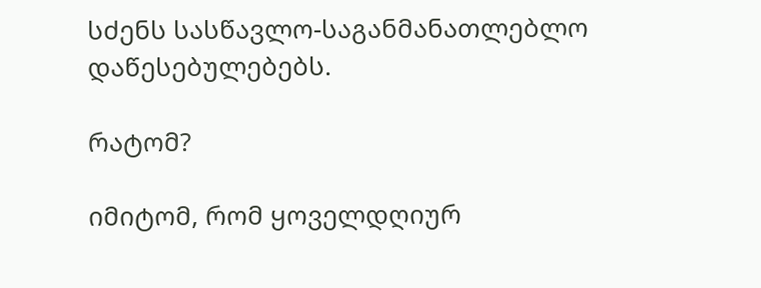სძენს სასწავლო-საგანმანათლებლო დაწესებულებებს.

რატომ?

იმიტომ, რომ ყოველდღიურ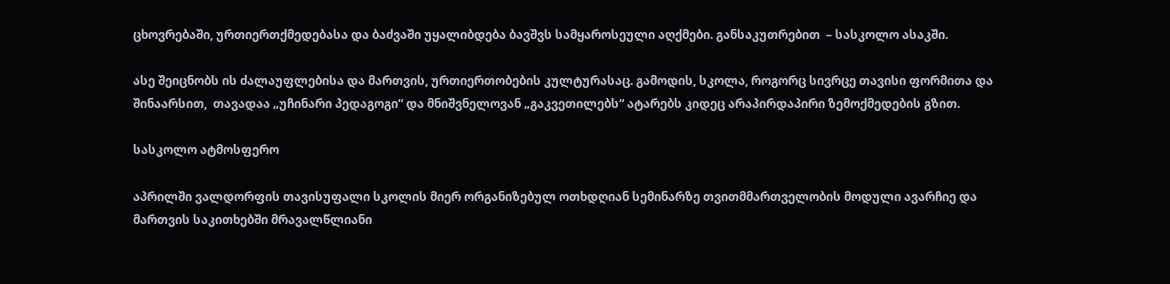ცხოვრებაში, ურთიერთქმედებასა და ბაძვაში უყალიბდება ბავშვს სამყაროსეული აღქმები. განსაკუთრებით  – სასკოლო ასაკში.

ასე შეიცნობს ის ძალაუფლებისა და მართვის, ურთიერთობების კულტურასაც. გამოდის, სკოლა, როგორც სივრცე თავისი ფორმითა და შინაარსით,  თავადაა „უჩინარი პედაგოგი“ და მნიშვნელოვან „გაკვეთილებს“ ატარებს კიდეც არაპირდაპირი ზემოქმედების გზით.

სასკოლო ატმოსფერო

აპრილში ვალდორფის თავისუფალი სკოლის მიერ ორგანიზებულ ოთხდღიან სემინარზე თვითმმართველობის მოდული ავარჩიე და მართვის საკითხებში მრავალწლიანი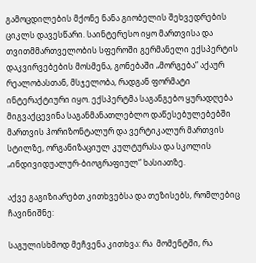გამოცდილების მქონე ნანა გიობელის შეხვედრების ციკლს დავესწარი. საინტერესო იყო მართვისა და თვითმმართველობის სფეროში გერმანელი ექსპერტის დაკვირვებების მოსმენა, გონებაში „მორგება“ აქაურ რეალობასთან, მსჯელობა, რადგან ფორმატი ინტერაქტიური იყო. ექსპერტმა საგანგებო ყურადღება მიგვაქცევინა საგანმანათლებლო დაწესებულებებში მართვის ჰორიზონტალურ და ვერტიკალურ მართვის სტილზე, ორგანიზაციულ კულტურასა და სკოლის „ინდივიდუალურ-ბიოგრაფიულ“ ხასიათზე.

აქვე გაგიზიარებთ კითხვებსა და თეზისებს, რომლებიც ჩავინიშნე:

საგულისხმოდ მეჩვენა კითხვა: რა  მომენტში, რა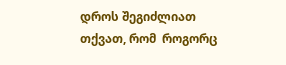დროს შეგიძლიათ თქვათ, რომ  როგორც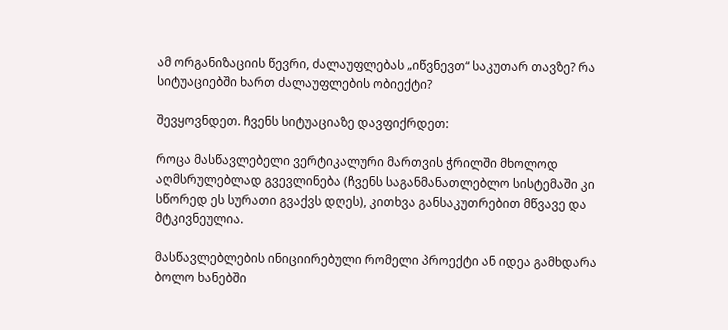ამ ორგანიზაციის წევრი, ძალაუფლებას „იწვნევთ“ საკუთარ თავზე? რა სიტუაციებში ხართ ძალაუფლების ობიექტი?

შევყოვნდეთ. ჩვენს სიტუაციაზე დავფიქრდეთ:

როცა მასწავლებელი ვერტიკალური მართვის ჭრილში მხოლოდ აღმსრულებლად გვევლინება (ჩვენს საგანმანათლებლო სისტემაში კი სწორედ ეს სურათი გვაქვს დღეს), კითხვა განსაკუთრებით მწვავე და მტკივნეულია.

მასწავლებლების ინიციირებული რომელი პროექტი ან იდეა გამხდარა ბოლო ხანებში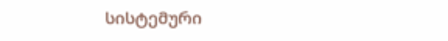სისტემური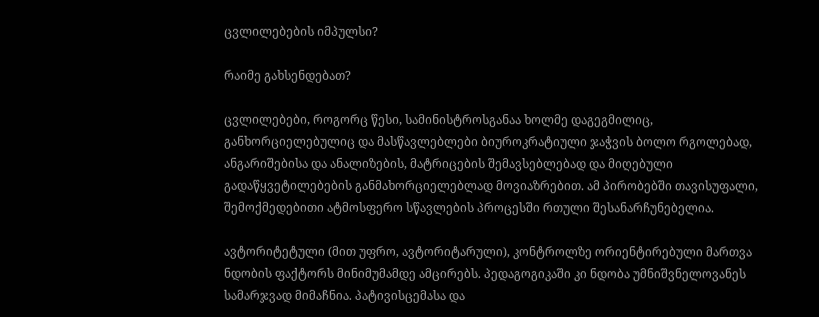ცვლილებების იმპულსი?

რაიმე გახსენდებათ?

ცვლილებები, როგორც წესი, სამინისტროსგანაა ხოლმე დაგეგმილიც, განხორციელებულიც და მასწავლებლები ბიუროკრატიული ჯაჭვის ბოლო რგოლებად, ანგარიშებისა და ანალიზების, მატრიცების შემავსებლებად და მიღებული გადაწყვეტილებების განმახორციელებლად მოვიაზრებით. ამ პირობებში თავისუფალი, შემოქმედებითი ატმოსფერო სწავლების პროცესში რთული შესანარჩუნებელია.

ავტორიტეტული (მით უფრო, ავტორიტარული), კონტროლზე ორიენტირებული მართვა ნდობის ფაქტორს მინიმუმამდე ამცირებს. პედაგოგიკაში კი ნდობა უმნიშვნელოვანეს სამარჯვად მიმაჩნია. პატივისცემასა და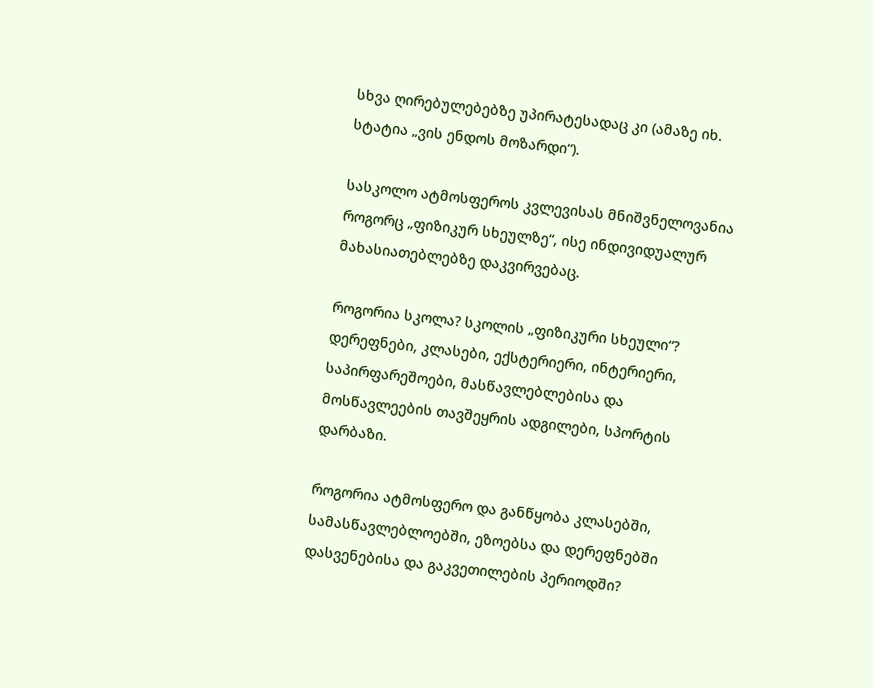სხვა ღირებულებებზე უპირატესადაც კი (ამაზე იხ. სტატია „ვის ენდოს მოზარდი“).

სასკოლო ატმოსფეროს კვლევისას მნიშვნელოვანია როგორც „ფიზიკურ სხეულზე“, ისე ინდივიდუალურ მახასიათებლებზე დაკვირვებაც.

როგორია სკოლა? სკოლის „ფიზიკური სხეული“? დერეფნები, კლასები, ექსტერიერი, ინტერიერი, საპირფარეშოები, მასწავლებლებისა და მოსწავლეების თავშეყრის ადგილები, სპორტის დარბაზი.

როგორია ატმოსფერო და განწყობა კლასებში, სამასწავლებლოებში, ეზოებსა და დერეფნებში დასვენებისა და გაკვეთილების პერიოდში?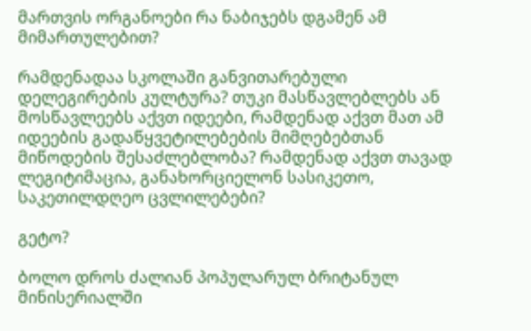მართვის ორგანოები რა ნაბიჯებს დგამენ ამ მიმართულებით?

რამდენადაა სკოლაში განვითარებული დელეგირების კულტურა? თუკი მასწავლებლებს ან მოსწავლეებს აქვთ იდეები, რამდენად აქვთ მათ ამ იდეების გადაწყვეტილებების მიმღებებთან მიწოდების შესაძლებლობა? რამდენად აქვთ თავად ლეგიტიმაცია, განახორციელონ სასიკეთო, საკეთილდღეო ცვლილებები?

გეტო?

ბოლო დროს ძალიან პოპულარულ ბრიტანულ მინისერიალში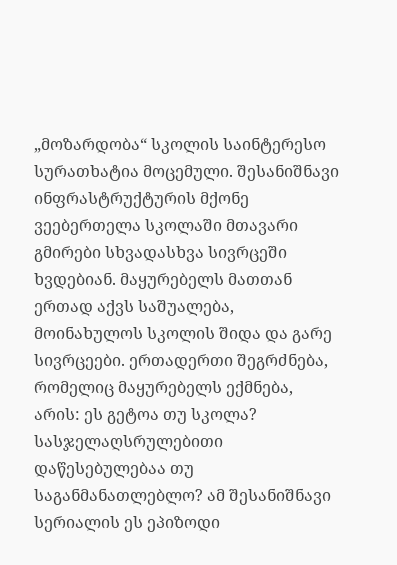„მოზარდობა“ სკოლის საინტერესო სურათხატია მოცემული. შესანიშნავი ინფრასტრუქტურის მქონე ვეებერთელა სკოლაში მთავარი გმირები სხვადასხვა სივრცეში ხვდებიან. მაყურებელს მათთან ერთად აქვს საშუალება, მოინახულოს სკოლის შიდა და გარე სივრცეები. ერთადერთი შეგრძნება, რომელიც მაყურებელს ექმნება, არის: ეს გეტოა თუ სკოლა? სასჯელაღსრულებითი დაწესებულებაა თუ საგანმანათლებლო? ამ შესანიშნავი სერიალის ეს ეპიზოდი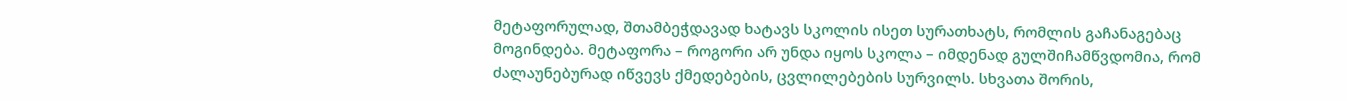მეტაფორულად, შთამბეჭდავად ხატავს სკოლის ისეთ სურათხატს, რომლის გაჩანაგებაც მოგინდება. მეტაფორა – როგორი არ უნდა იყოს სკოლა – იმდენად გულშიჩამწვდომია, რომ ძალაუნებურად იწვევს ქმედებების, ცვლილებების სურვილს. სხვათა შორის,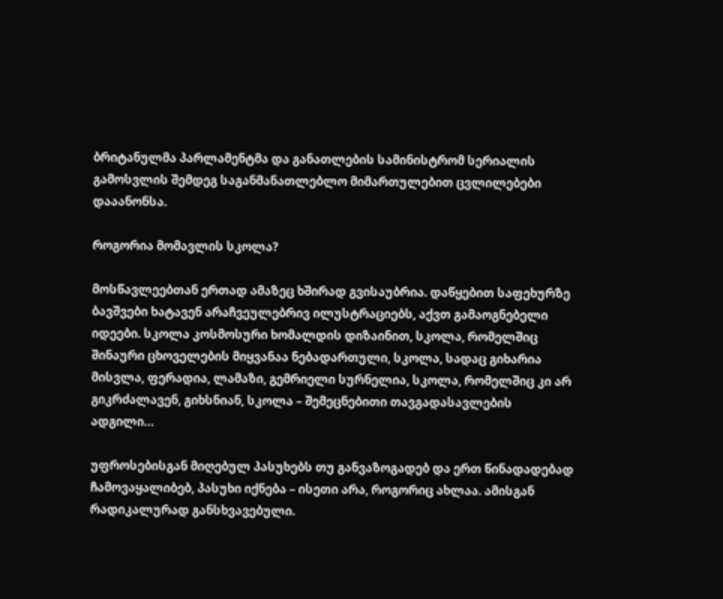ბრიტანულმა პარლამენტმა და განათლების სამინისტრომ სერიალის გამოსვლის შემდეგ საგანმანათლებლო მიმართულებით ცვლილებები დააანონსა.

როგორია მომავლის სკოლა?

მოსწავლეებთან ერთად ამაზეც ხშირად გვისაუბრია. დაწყებით საფეხურზე ბავშვები ხატავენ არაჩვეულებრივ ილუსტრაციებს, აქვთ გამაოგნებელი იდეები. სკოლა კოსმოსური ხომალდის დიზაინით, სკოლა, რომელშიც შინაური ცხოველების მიყვანაა ნებადართული, სკოლა, სადაც გიხარია მისვლა, ფერადია, ლამაზი, გემრიელი სურნელია, სკოლა, რომელშიც კი არ გიკრძალავენ, გიხსნიან, სკოლა – შემეცნებითი თავგადასავლების ადგილი…

უფროსებისგან მიღებულ პასუხებს თუ განვაზოგადებ და ერთ წინადადებად ჩამოვაყალიბებ, პასუხი იქნება – ისეთი არა, როგორიც ახლაა. ამისგან რადიკალურად განსხვავებული.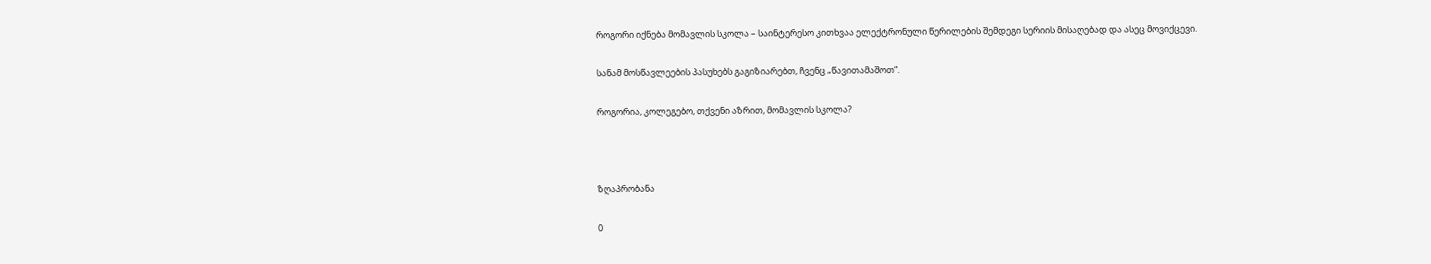როგორი იქნება მომავლის სკოლა – საინტერესო კითხვაა ელექტრონული წერილების შემდეგი სერიის მისაღებად და ასეც მოვიქცევი.

სანამ მოსწავლეების პასუხებს გაგიზიარებთ, ჩვენც „წავითამაშოთ“.

როგორია, კოლეგებო, თქვენი აზრით, მომავლის სკოლა?



ზღაპრობანა

0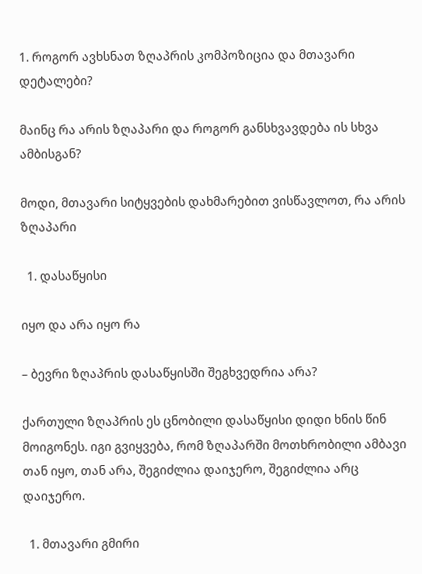1. როგორ ავხსნათ ზღაპრის კომპოზიცია და მთავარი დეტალები?

მაინც რა არის ზღაპარი და როგორ განსხვავდება ის სხვა ამბისგან?

მოდი, მთავარი სიტყვების დახმარებით ვისწავლოთ, რა არის ზღაპარი

  1. დასაწყისი

იყო და არა იყო რა

– ბევრი ზღაპრის დასაწყისში შეგხვედრია არა?

ქართული ზღაპრის ეს ცნობილი დასაწყისი დიდი ხნის წინ მოიგონეს. იგი გვიყვება, რომ ზღაპარში მოთხრობილი ამბავი თან იყო, თან არა, შეგიძლია დაიჯერო, შეგიძლია არც დაიჯერო.

  1. მთავარი გმირი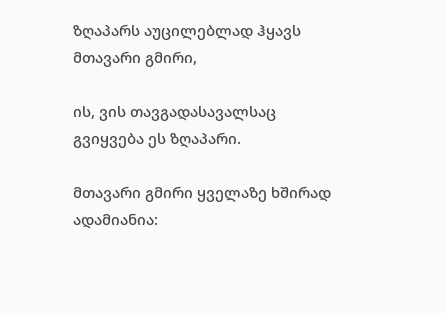ზღაპარს აუცილებლად ჰყავს მთავარი გმირი,

ის, ვის თავგადასავალსაც გვიყვება ეს ზღაპარი.

მთავარი გმირი ყველაზე ხშირად ადამიანია: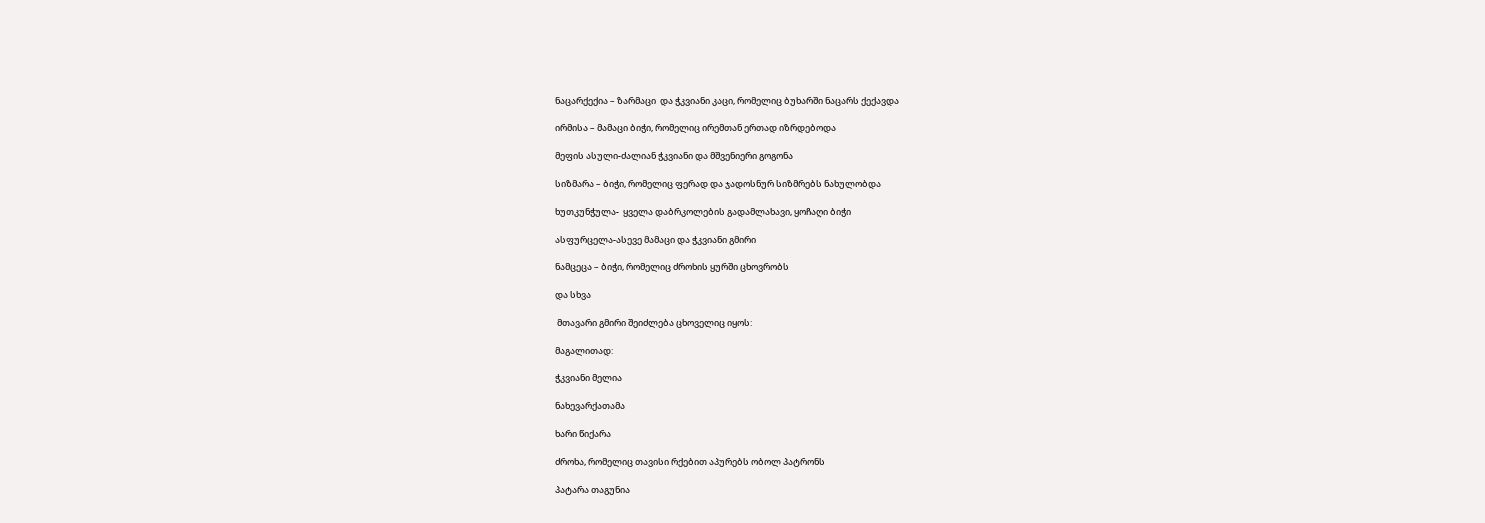ნაცარქექია – ზარმაცი  და ჭკვიანი კაცი, რომელიც ბუხარში ნაცარს ქექავდა

ირმისა – მამაცი ბიჭი, რომელიც ირემთან ერთად იზრდებოდა

მეფის ასული-ძალიან ჭკვიანი და მშვენიერი გოგონა

სიზმარა – ბიჭი, რომელიც ფერად და ჯადოსნურ სიზმრებს ნახულობდა

ხუთკუნჭულა-  ყველა დაბრკოლების გადამლახავი, ყოჩაღი ბიჭი

ასფურცელა-ასევე მამაცი და ჭკვიანი გმირი

ნამცეცა – ბიჭი, რომელიც ძროხის ყურში ცხოვრობს

და სხვა

 მთავარი გმირი შეიძლება ცხოველიც იყოს:

მაგალითად:

ჭკვიანი მელია

ნახევარქათამა

ხარი წიქარა

ძროხა, რომელიც თავისი რქებით აპურებს ობოლ პატრონს

პატარა თაგუნია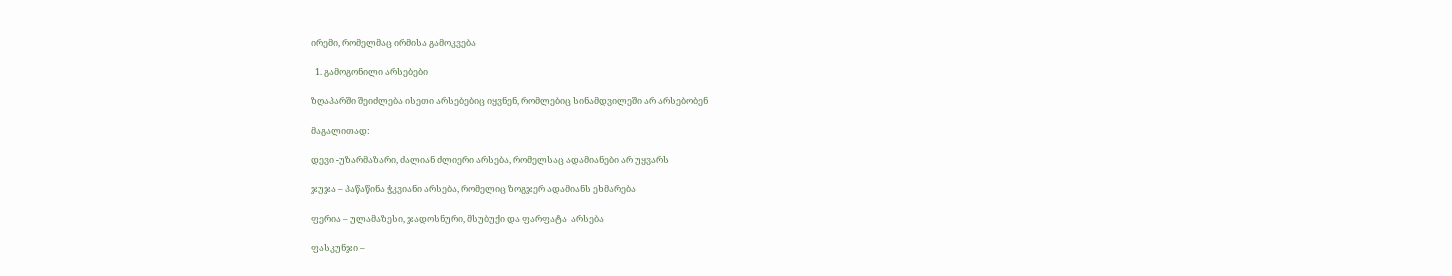ირემი, რომელმაც ირმისა გამოკვება

  1. გამოგონილი არსებები

ზღაპარში შეიძლება ისეთი არსებებიც იყვნენ, რომლებიც სინამდვილეში არ არსებობენ

მაგალითად:

დევი -უზარმაზარი, ძალიან ძლიერი არსება, რომელსაც ადამიანები არ უყვარს

ჯუჯა – პაწაწინა ჭკვიანი არსება, რომელიც ზოგჯერ ადამიანს ეხმარება

ფერია – ულამაზესი, ჯადოსნური, მსუბუქი და ფარფატა  არსება

ფასკუნჯი –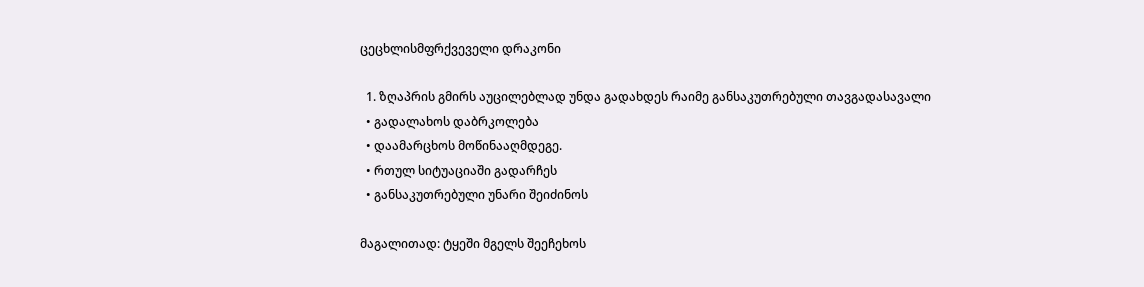ცეცხლისმფრქვეველი დრაკონი

  1. ზღაპრის გმირს აუცილებლად უნდა გადახდეს რაიმე განსაკუთრებული თავგადასავალი
  • გადალახოს დაბრკოლება
  • დაამარცხოს მოწინააღმდეგე.
  • რთულ სიტუაციაში გადარჩეს
  • განსაკუთრებული უნარი შეიძინოს

მაგალითად: ტყეში მგელს შეეჩეხოს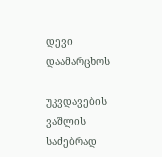დევი დაამარცხოს

უკვდავების ვაშლის საძებრად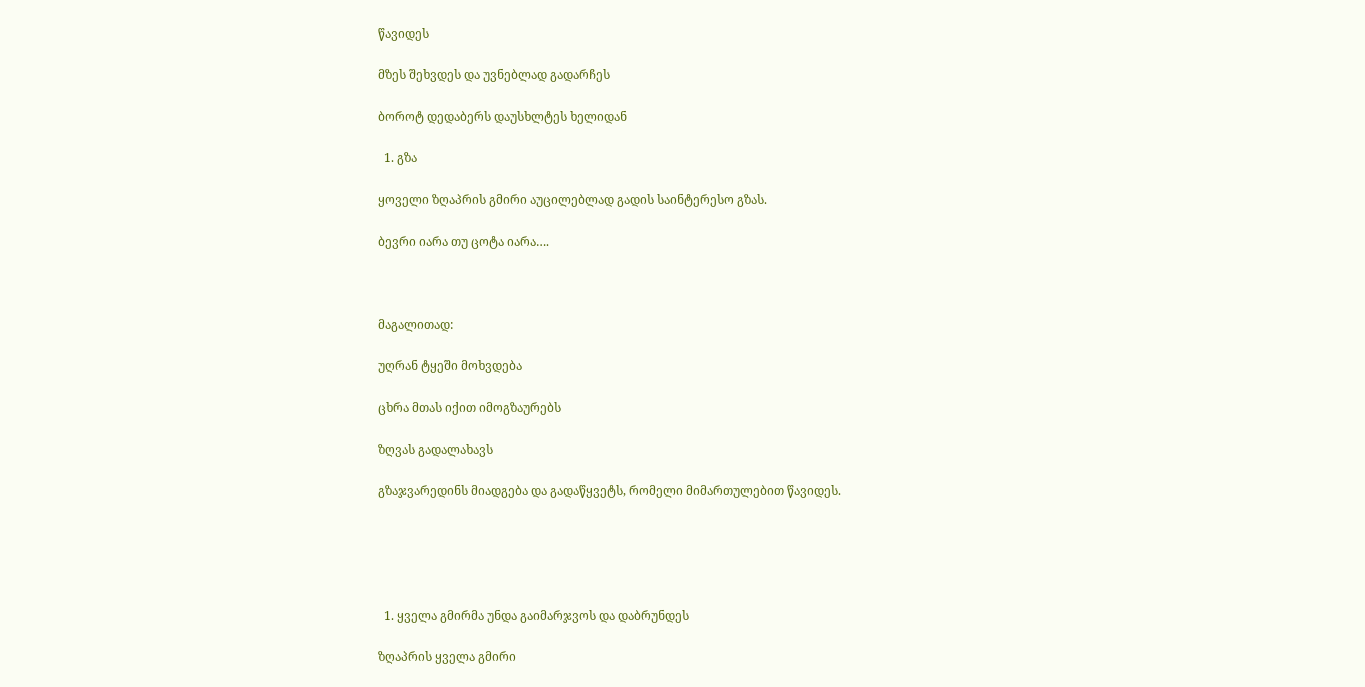წავიდეს

მზეს შეხვდეს და უვნებლად გადარჩეს

ბოროტ დედაბერს დაუსხლტეს ხელიდან

  1. გზა

ყოველი ზღაპრის გმირი აუცილებლად გადის საინტერესო გზას.

ბევრი იარა თუ ცოტა იარა….



მაგალითად:

უღრან ტყეში მოხვდება

ცხრა მთას იქით იმოგზაურებს

ზღვას გადალახავს

გზაჯვარედინს მიადგება და გადაწყვეტს, რომელი მიმართულებით წავიდეს.





  1. ყველა გმირმა უნდა გაიმარჯვოს და დაბრუნდეს

ზღაპრის ყველა გმირი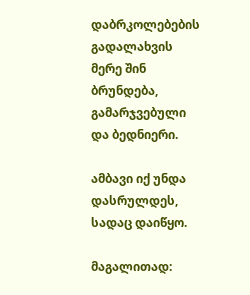დაბრკოლებების გადალახვის მერე შინ ბრუნდება, გამარჯვებული და ბედნიერი.

ამბავი იქ უნდა დასრულდეს, სადაც დაიწყო.

მაგალითად: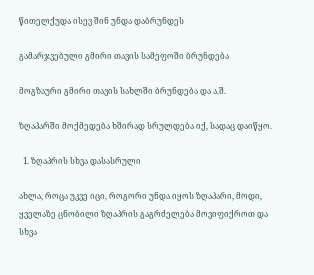წითელქუდა ისევ შინ უნდა დაბრუნდეს

გამარჯვებული გმირი თავის სამეფოში ბრუნდება

მოგზაური გმირი თავის სახლში ბრუნდება და ა.შ.

ზღაპარში მოქმედება ხშირად სრულდება იქ, სადაც დაიწყო.

  1. ზღაპრის სხვა დასასრული

ახლა, როცა უკვე იცი, როგორი უნდა იყოს ზღაპარი, მოდი, ყველაზე ცნობილი ზღაპრის გაგრძელება მოვიფიქროთ და სხვა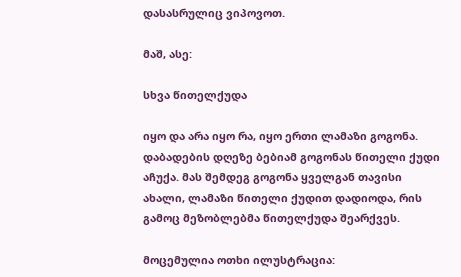დასასრულიც ვიპოვოთ.

მაშ, ასე:

სხვა წითელქუდა

იყო და არა იყო რა, იყო ერთი ლამაზი გოგონა. დაბადების დღეზე ბებიამ გოგონას წითელი ქუდი აჩუქა. მას შემდეგ გოგონა ყველგან თავისი ახალი, ლამაზი წითელი ქუდით დადიოდა, რის გამოც მეზობლებმა წითელქუდა შეარქვეს.

მოცემულია ოთხი ილუსტრაცია: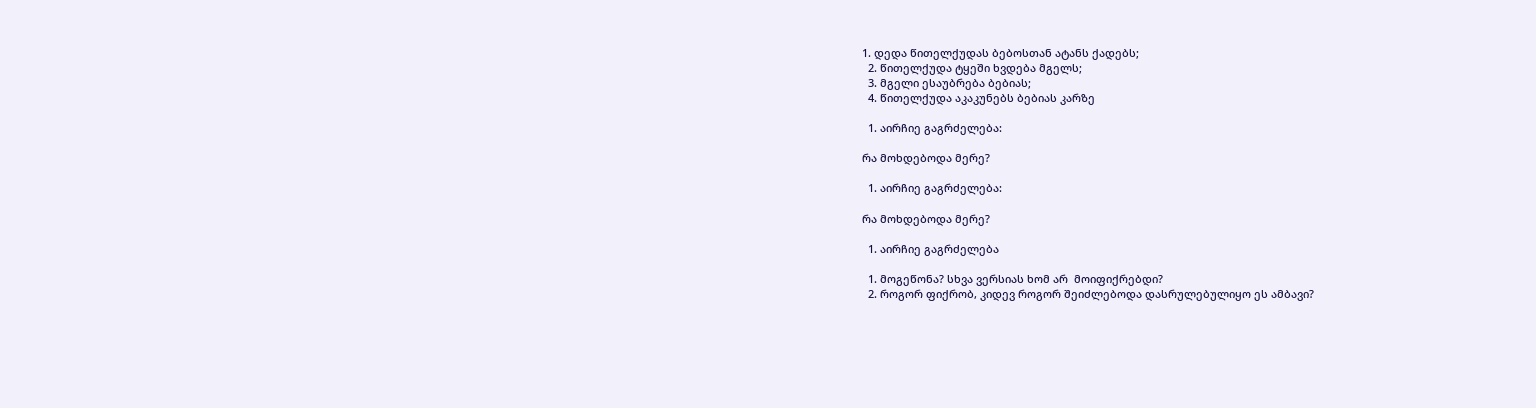1. დედა წითელქუდას ბებოსთან ატანს ქადებს;
  2. წითელქუდა ტყეში ხვდება მგელს;
  3. მგელი ესაუბრება ბებიას;
  4. წითელქუდა აკაკუნებს ბებიას კარზე

  1. აირჩიე გაგრძელება:

რა მოხდებოდა მერე?

  1. აირჩიე გაგრძელება:

რა მოხდებოდა მერე?

  1. აირჩიე გაგრძელება

  1. მოგეწონა? სხვა ვერსიას ხომ არ  მოიფიქრებდი?
  2. როგორ ფიქრობ, კიდევ როგორ შეიძლებოდა დასრულებულიყო ეს ამბავი?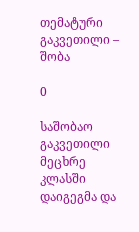თემატური გაკვეთილი – შობა

0

საშობაო გაკვეთილი  მეცხრე კლასში დაიგეგმა და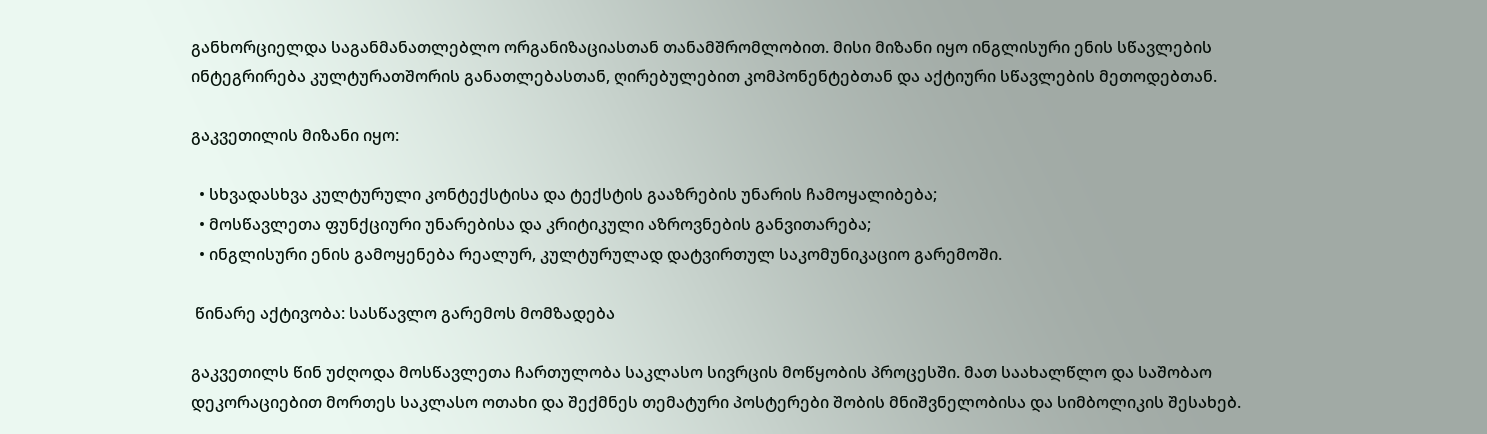განხორციელდა საგანმანათლებლო ორგანიზაციასთან თანამშრომლობით. მისი მიზანი იყო ინგლისური ენის სწავლების ინტეგრირება კულტურათშორის განათლებასთან, ღირებულებით კომპონენტებთან და აქტიური სწავლების მეთოდებთან.

გაკვეთილის მიზანი იყო:

  • სხვადასხვა კულტურული კონტექსტისა და ტექსტის გააზრების უნარის ჩამოყალიბება;
  • მოსწავლეთა ფუნქციური უნარებისა და კრიტიკული აზროვნების განვითარება;
  • ინგლისური ენის გამოყენება რეალურ, კულტურულად დატვირთულ საკომუნიკაციო გარემოში.

 წინარე აქტივობა: სასწავლო გარემოს მომზადება

გაკვეთილს წინ უძღოდა მოსწავლეთა ჩართულობა საკლასო სივრცის მოწყობის პროცესში. მათ საახალწლო და საშობაო დეკორაციებით მორთეს საკლასო ოთახი და შექმნეს თემატური პოსტერები შობის მნიშვნელობისა და სიმბოლიკის შესახებ.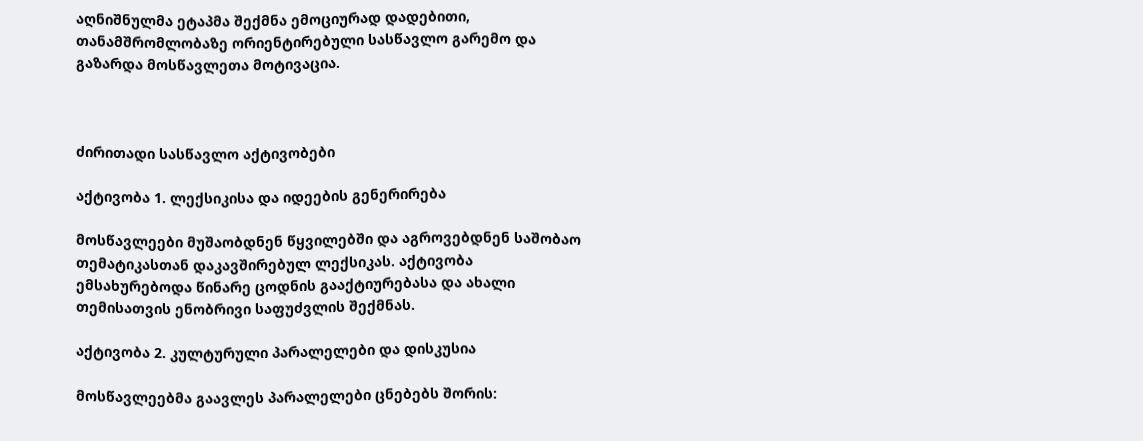აღნიშნულმა ეტაპმა შექმნა ემოციურად დადებითი, თანამშრომლობაზე ორიენტირებული სასწავლო გარემო და გაზარდა მოსწავლეთა მოტივაცია.



ძირითადი სასწავლო აქტივობები

აქტივობა 1. ლექსიკისა და იდეების გენერირება

მოსწავლეები მუშაობდნენ წყვილებში და აგროვებდნენ საშობაო თემატიკასთან დაკავშირებულ ლექსიკას. აქტივობა ემსახურებოდა წინარე ცოდნის გააქტიურებასა და ახალი თემისათვის ენობრივი საფუძვლის შექმნას.

აქტივობა 2. კულტურული პარალელები და დისკუსია

მოსწავლეებმა გაავლეს პარალელები ცნებებს შორის: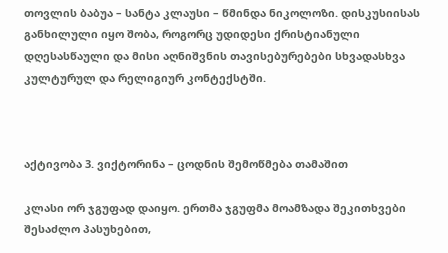თოვლის ბაბუა – სანტა კლაუსი – წმინდა ნიკოლოზი. დისკუსიისას განხილული იყო შობა, როგორც უდიდესი ქრისტიანული დღესასწაული და მისი აღნიშვნის თავისებურებები სხვადასხვა კულტურულ და რელიგიურ კონტექსტში.



აქტივობა 3. ვიქტორინა – ცოდნის შემოწმება თამაშით

კლასი ორ ჯგუფად დაიყო. ერთმა ჯგუფმა მოამზადა შეკითხვები შესაძლო პასუხებით,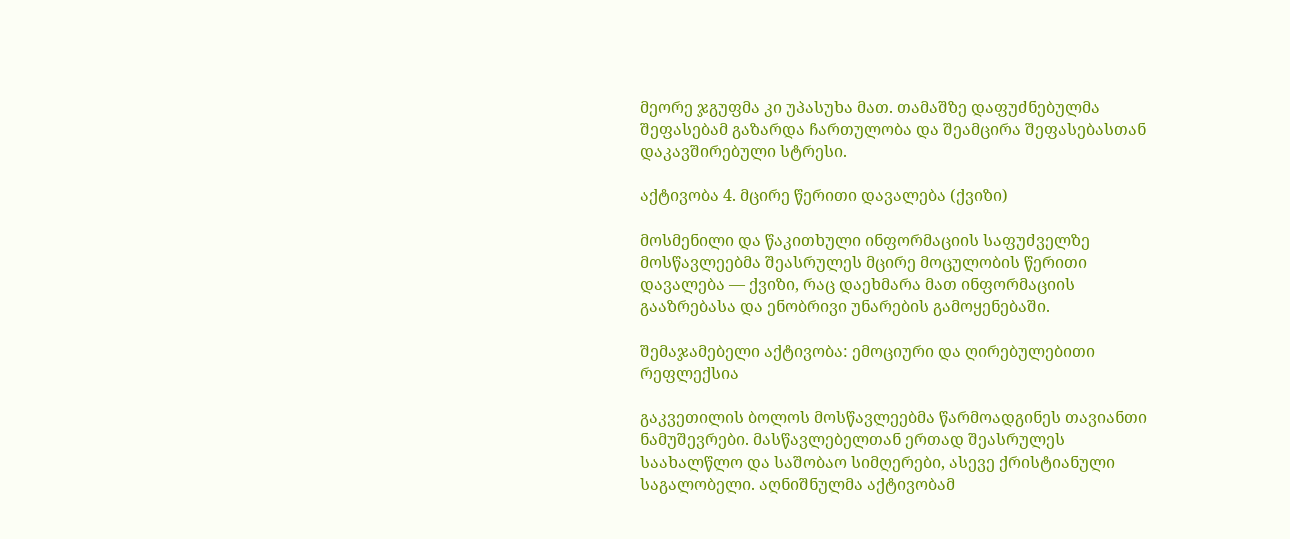მეორე ჯგუფმა კი უპასუხა მათ. თამაშზე დაფუძნებულმა შეფასებამ გაზარდა ჩართულობა და შეამცირა შეფასებასთან დაკავშირებული სტრესი.

აქტივობა 4. მცირე წერითი დავალება (ქვიზი)

მოსმენილი და წაკითხული ინფორმაციის საფუძველზე მოსწავლეებმა შეასრულეს მცირე მოცულობის წერითი დავალება — ქვიზი, რაც დაეხმარა მათ ინფორმაციის გააზრებასა და ენობრივი უნარების გამოყენებაში.

შემაჯამებელი აქტივობა: ემოციური და ღირებულებითი რეფლექსია

გაკვეთილის ბოლოს მოსწავლეებმა წარმოადგინეს თავიანთი ნამუშევრები. მასწავლებელთან ერთად შეასრულეს საახალწლო და საშობაო სიმღერები, ასევე ქრისტიანული საგალობელი. აღნიშნულმა აქტივობამ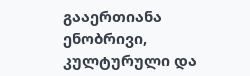გააერთიანა ენობრივი, კულტურული და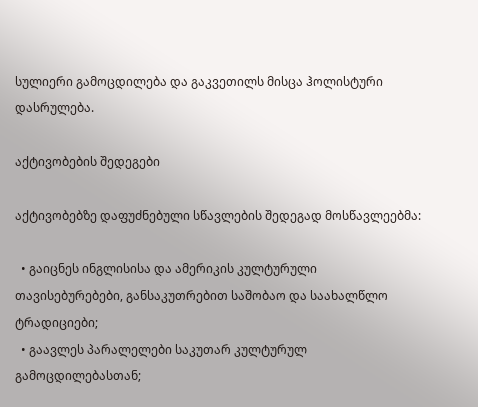სულიერი გამოცდილება და გაკვეთილს მისცა ჰოლისტური დასრულება.

აქტივობების შედეგები

აქტივობებზე დაფუძნებული სწავლების შედეგად მოსწავლეებმა:

  • გაიცნეს ინგლისისა და ამერიკის კულტურული თავისებურებები, განსაკუთრებით საშობაო და საახალწლო ტრადიციები;
  • გაავლეს პარალელები საკუთარ კულტურულ გამოცდილებასთან;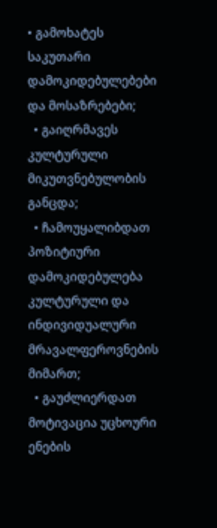• გამოხატეს საკუთარი დამოკიდებულებები და მოსაზრებები;
  • გაიღრმავეს კულტურული მიკუთვნებულობის განცდა;
  • ჩამოუყალიბდათ პოზიტიური დამოკიდებულება კულტურული და ინდივიდუალური მრავალფეროვნების მიმართ;
  • გაუძლიერდათ მოტივაცია უცხოური ენების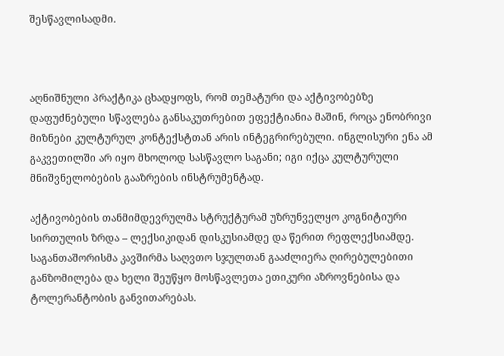შესწავლისადმი.



აღნიშნული პრაქტიკა ცხადყოფს, რომ თემატური და აქტივობებზე დაფუძნებული სწავლება განსაკუთრებით ეფექტიანია მაშინ, როცა ენობრივი მიზნები კულტურულ კონტექსტთან არის ინტეგრირებული. ინგლისური ენა ამ გაკვეთილში არ იყო მხოლოდ სასწავლო საგანი; იგი იქცა კულტურული მნიშვნელობების გააზრების ინსტრუმენტად.

აქტივობების თანმიმდევრულმა სტრუქტურამ უზრუნველყო კოგნიტიური სირთულის ზრდა – ლექსიკიდან დისკუსიამდე და წერით რეფლექსიამდე. საგანთაშორისმა კავშირმა საღვთო სჯულთან გააძლიერა ღირებულებითი განზომილება და ხელი შეუწყო მოსწავლეთა ეთიკური აზროვნებისა და ტოლერანტობის განვითარებას.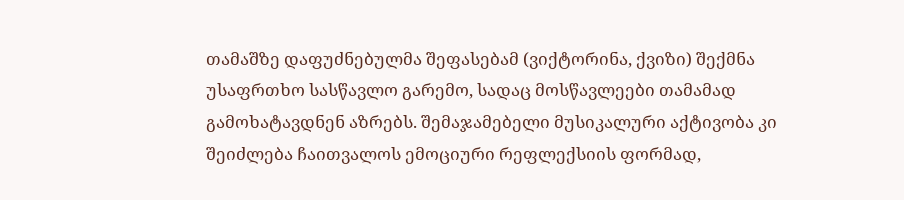თამაშზე დაფუძნებულმა შეფასებამ (ვიქტორინა, ქვიზი) შექმნა უსაფრთხო სასწავლო გარემო, სადაც მოსწავლეები თამამად გამოხატავდნენ აზრებს. შემაჯამებელი მუსიკალური აქტივობა კი შეიძლება ჩაითვალოს ემოციური რეფლექსიის ფორმად,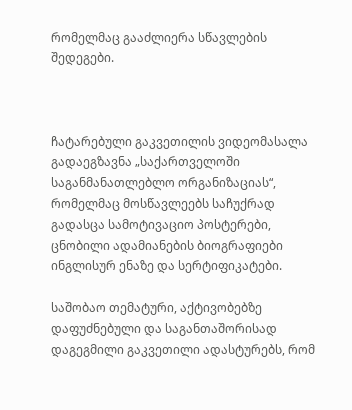რომელმაც გააძლიერა სწავლების შედეგები.



ჩატარებული გაკვეთილის ვიდეომასალა გადაეგზავნა „საქართველოში საგანმანათლებლო ორგანიზაციას“, რომელმაც მოსწავლეებს საჩუქრად გადასცა სამოტივაციო პოსტერები, ცნობილი ადამიანების ბიოგრაფიები ინგლისურ ენაზე და სერტიფიკატები.

საშობაო თემატური, აქტივობებზე დაფუძნებული და საგანთაშორისად დაგეგმილი გაკვეთილი ადასტურებს, რომ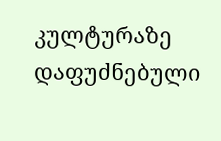კულტურაზე დაფუძნებული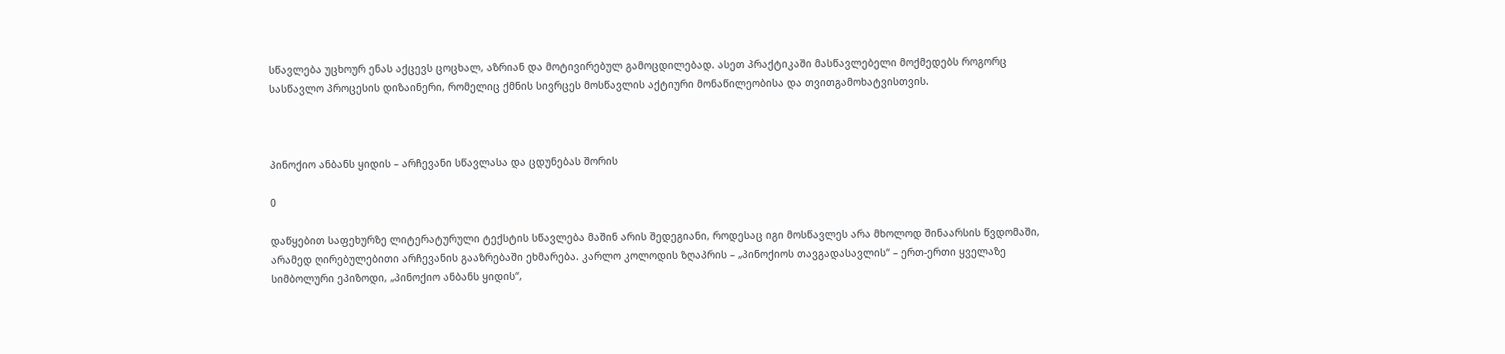სწავლება უცხოურ ენას აქცევს ცოცხალ, აზრიან და მოტივირებულ გამოცდილებად. ასეთ პრაქტიკაში მასწავლებელი მოქმედებს როგორც სასწავლო პროცესის დიზაინერი, რომელიც ქმნის სივრცეს მოსწავლის აქტიური მონაწილეობისა და თვითგამოხატვისთვის.



პინოქიო ანბანს ყიდის – არჩევანი სწავლასა და ცდუნებას შორის

0

დაწყებით საფეხურზე ლიტერატურული ტექსტის სწავლება მაშინ არის შედეგიანი, როდესაც იგი მოსწავლეს არა მხოლოდ შინაარსის წვდომაში, არამედ ღირებულებითი არჩევანის გააზრებაში ეხმარება. კარლო კოლოდის ზღაპრის – „პინოქიოს თავგადასავლის“ – ერთ-ერთი ყველაზე სიმბოლური ეპიზოდი, „პინოქიო ანბანს ყიდის“,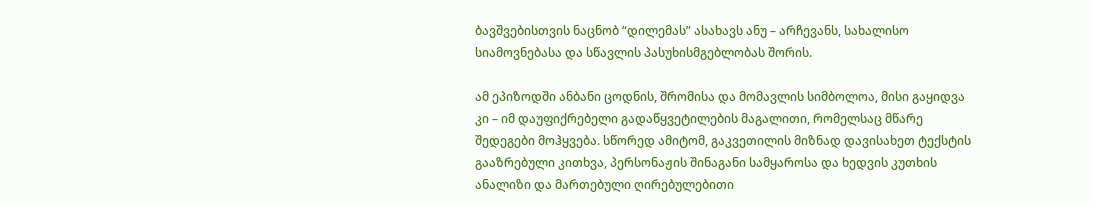ბავშვებისთვის ნაცნობ “დილემას” ასახავს ანუ – არჩევანს, სახალისო  სიამოვნებასა და სწავლის პასუხისმგებლობას შორის.

ამ ეპიზოდში ანბანი ცოდნის, შრომისა და მომავლის სიმბოლოა, მისი გაყიდვა კი – იმ დაუფიქრებელი გადაწყვეტილების მაგალითი, რომელსაც მწარე შედეგები მოჰყვება. სწორედ ამიტომ, გაკვეთილის მიზნად დავისახეთ ტექსტის გააზრებული კითხვა, პერსონაჟის შინაგანი სამყაროსა და ხედვის კუთხის ანალიზი და მართებული ღირებულებითი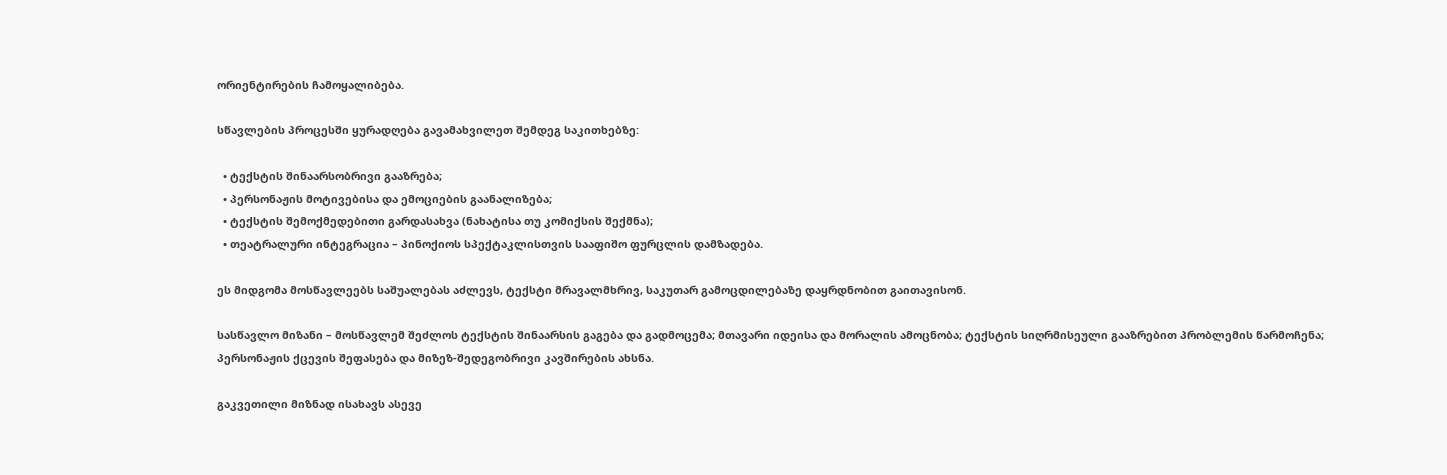ორიენტირების ჩამოყალიბება.

სწავლების პროცესში ყურადღება გავამახვილეთ შემდეგ საკითხებზე:

  • ტექსტის შინაარსობრივი გააზრება;
  • პერსონაჟის მოტივებისა და ემოციების გაანალიზება;
  • ტექსტის შემოქმედებითი გარდასახვა (ნახატისა თუ კომიქსის შექმნა);
  • თეატრალური ინტეგრაცია – პინოქიოს სპექტაკლისთვის სააფიშო ფურცლის დამზადება.

ეს მიდგომა მოსწავლეებს საშუალებას აძლევს, ტექსტი მრავალმხრივ, საკუთარ გამოცდილებაზე დაყრდნობით გაითავისონ.

სასწავლო მიზანი – მოსწავლემ შეძლოს ტექსტის შინაარსის გაგება და გადმოცემა; მთავარი იდეისა და მორალის ამოცნობა; ტექსტის სიღრმისეული გააზრებით პრობლემის წარმოჩენა; პერსონაჟის ქცევის შეფასება და მიზეზ-შედეგობრივი კავშირების ახსნა.

გაკვეთილი მიზნად ისახავს ასევე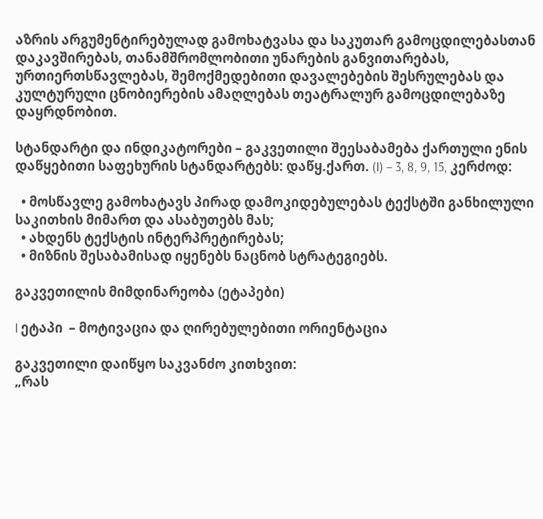აზრის არგუმენტირებულად გამოხატვასა და საკუთარ გამოცდილებასთან დაკავშირებას, თანამშრომლობითი უნარების განვითარებას, ურთიერთსწავლებას, შემოქმედებითი დავალებების შესრულებას და კულტურული ცნობიერების ამაღლებას თეატრალურ გამოცდილებაზე დაყრდნობით.

სტანდარტი და ინდიკატორები – გაკვეთილი შეესაბამება ქართული ენის დაწყებითი საფეხურის სტანდარტებს: დაწყ.ქართ. (I) – 3, 8, 9, 15, კერძოდ:

  • მოსწავლე გამოხატავს პირად დამოკიდებულებას ტექსტში განხილული საკითხის მიმართ და ასაბუთებს მას;
  • ახდენს ტექსტის ინტერპრეტირებას;
  • მიზნის შესაბამისად იყენებს ნაცნობ სტრატეგიებს.

გაკვეთილის მიმდინარეობა (ეტაპები)

I ეტაპი  – მოტივაცია და ღირებულებითი ორიენტაცია

გაკვეთილი დაიწყო საკვანძო კითხვით:
„რას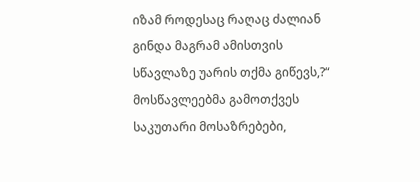იზამ როდესაც რაღაც ძალიან გინდა მაგრამ ამისთვის სწავლაზე უარის თქმა გიწევს,?“
მოსწავლეებმა გამოთქვეს საკუთარი მოსაზრებები,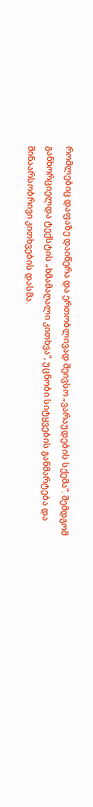რომლებიც დაფაზე დაიწერა და ერთობლივად შეივსო „ვარაუდების სქემა“. შემდგომ განხორციელდა ტექსტის „ხმამაღალი კითხვა“, უცნობი სიტყვების განმარტება და შინაარსობრივი კითხვების დასმა.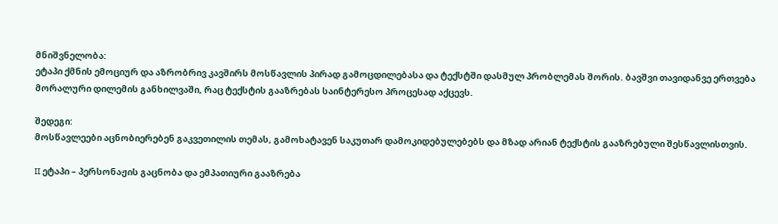მნიშვნელობა:
ეტაპი ქმნის ემოციურ და აზრობრივ კავშირს მოსწავლის პირად გამოცდილებასა და ტექსტში დასმულ პრობლემას შორის. ბავშვი თავიდანვე ერთვება მორალური დილემის განხილვაში, რაც ტექსტის გააზრებას საინტერესო პროცესად აქცევს.

შედეგი:
მოსწავლეები აცნობიერებენ გაკვეთილის თემას, გამოხატავენ საკუთარ დამოკიდებულებებს და მზად არიან ტექსტის გააზრებული შესწავლისთვის.

II ეტაპი – პერსონაჟის გაცნობა და ემპათიური გააზრება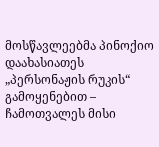მოსწავლეებმა პინოქიო დაახასიათეს „პერსონაჟის რუკის“ გამოყენებით – ჩამოთვალეს მისი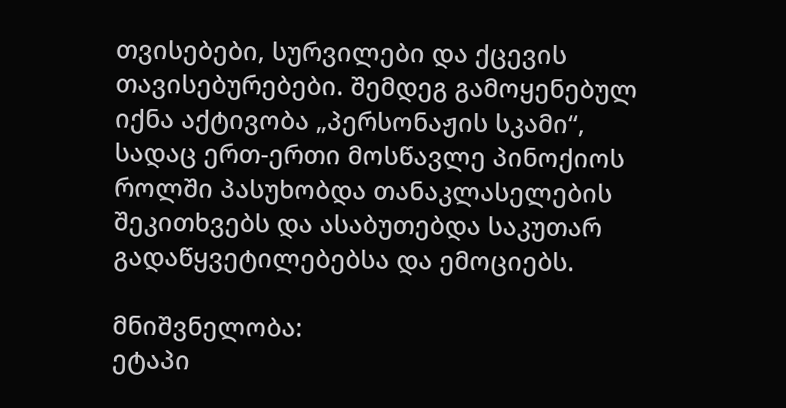თვისებები, სურვილები და ქცევის თავისებურებები. შემდეგ გამოყენებულ იქნა აქტივობა „პერსონაჟის სკამი“, სადაც ერთ-ერთი მოსწავლე პინოქიოს როლში პასუხობდა თანაკლასელების შეკითხვებს და ასაბუთებდა საკუთარ გადაწყვეტილებებსა და ემოციებს.

მნიშვნელობა:
ეტაპი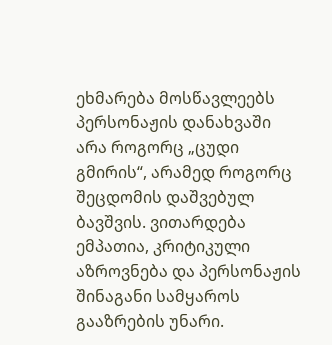ეხმარება მოსწავლეებს პერსონაჟის დანახვაში არა როგორც „ცუდი გმირის“, არამედ როგორც შეცდომის დაშვებულ ბავშვის. ვითარდება ემპათია, კრიტიკული აზროვნება და პერსონაჟის შინაგანი სამყაროს გააზრების უნარი.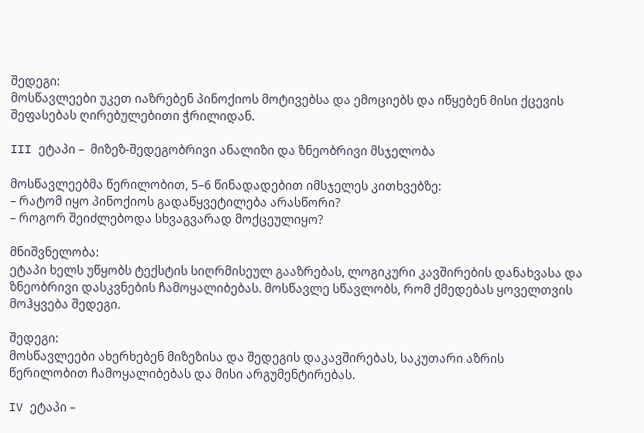შედეგი:
მოსწავლეები უკეთ იაზრებენ პინოქიოს მოტივებსა და ემოციებს და იწყებენ მისი ქცევის შეფასებას ღირებულებითი ჭრილიდან.

III ეტაპი –  მიზეზ-შედეგობრივი ანალიზი და ზნეობრივი მსჯელობა

მოსწავლეებმა წერილობით, 5–6 წინადადებით იმსჯელეს კითხვებზე:
– რატომ იყო პინოქიოს გადაწყვეტილება არასწორი?
– როგორ შეიძლებოდა სხვაგვარად მოქცეულიყო?

მნიშვნელობა:
ეტაპი ხელს უწყობს ტექსტის სიღრმისეულ გააზრებას, ლოგიკური კავშირების დანახვასა და ზნეობრივი დასკვნების ჩამოყალიბებას. მოსწავლე სწავლობს, რომ ქმედებას ყოველთვის მოჰყვება შედეგი.

შედეგი:
მოსწავლეები ახერხებენ მიზეზისა და შედეგის დაკავშირებას, საკუთარი აზრის წერილობით ჩამოყალიბებას და მისი არგუმენტირებას.

IV ეტაპი –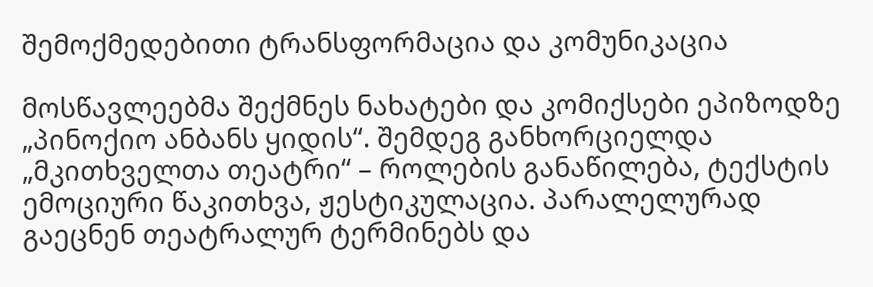შემოქმედებითი ტრანსფორმაცია და კომუნიკაცია

მოსწავლეებმა შექმნეს ნახატები და კომიქსები ეპიზოდზე „პინოქიო ანბანს ყიდის“. შემდეგ განხორციელდა „მკითხველთა თეატრი“ – როლების განაწილება, ტექსტის ემოციური წაკითხვა, ჟესტიკულაცია. პარალელურად გაეცნენ თეატრალურ ტერმინებს და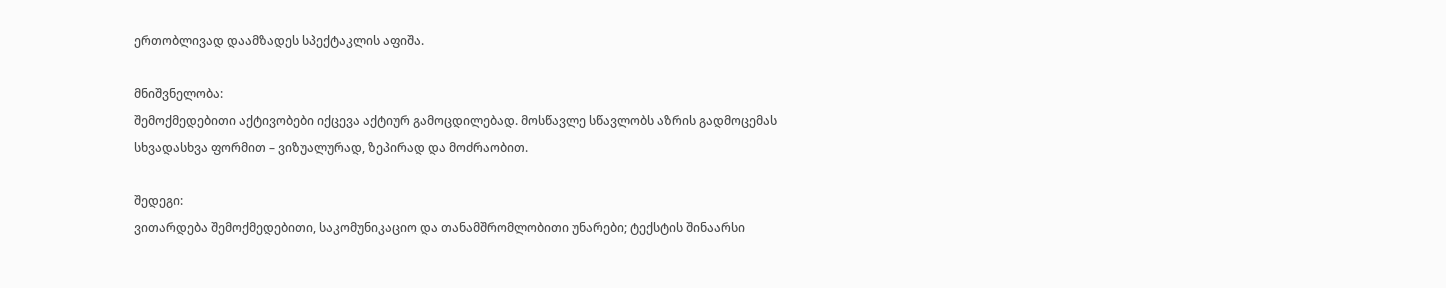ერთობლივად დაამზადეს სპექტაკლის აფიშა.

მნიშვნელობა:
შემოქმედებითი აქტივობები იქცევა აქტიურ გამოცდილებად. მოსწავლე სწავლობს აზრის გადმოცემას სხვადასხვა ფორმით – ვიზუალურად, ზეპირად და მოძრაობით.

შედეგი:
ვითარდება შემოქმედებითი, საკომუნიკაციო და თანამშრომლობითი უნარები; ტექსტის შინაარსი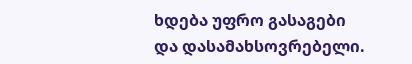ხდება უფრო გასაგები და დასამახსოვრებელი.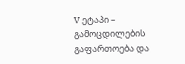V ეტაპი – გამოცდილების გაფართოება და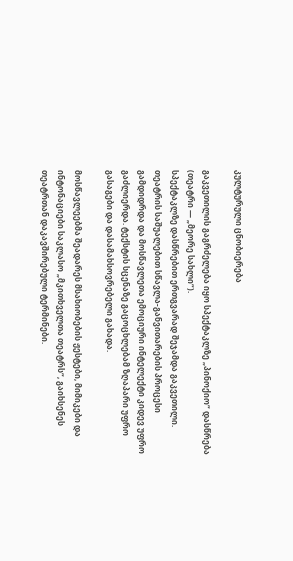კულტურული ცნობიერება

გაკვეთილის გაგრძელება იყო სპექტაკლზე „პინოქიო“ დასწრება (თეატრი — „მეორე სახლი“).
სპექტაკლზე დასწრებით ერთგვარად შეჯამდა გაკვეთილი. თეატრის საშუალებით სწავლა-განვითარების პროცესი გამდიდრდა და მოსწავლეთა ემოციური ინტელექტი კიდევ უფრო გაძლიერდა. ტექსტის სცენაზე გაცოცხლებამ ზღაპარი უფრო გასაგები და დასამახსოვრებელი გახადა.

მოსწავლეებმა შეადარეს მსახიობების ჟესტები, მიმიკები და ინტონაციები საკლასო „მკითხველთა თეატრს“, გაიხსენეს თეატრთან დაკავშირებული ტერმინები.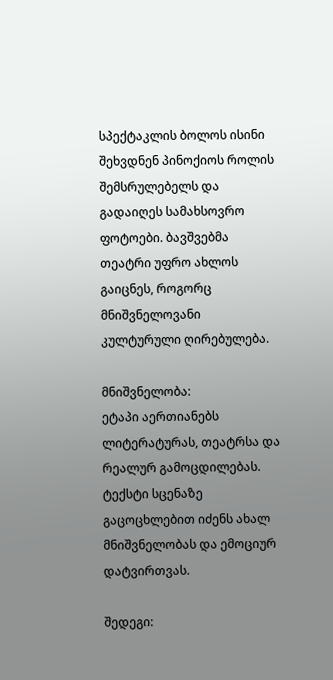სპექტაკლის ბოლოს ისინი შეხვდნენ პინოქიოს როლის შემსრულებელს და გადაიღეს სამახსოვრო ფოტოები. ბავშვებმა თეატრი უფრო ახლოს გაიცნეს, როგორც მნიშვნელოვანი კულტურული ღირებულება.

მნიშვნელობა:
ეტაპი აერთიანებს ლიტერატურას, თეატრსა და რეალურ გამოცდილებას. ტექსტი სცენაზე გაცოცხლებით იძენს ახალ მნიშვნელობას და ემოციურ დატვირთვას.

შედეგი: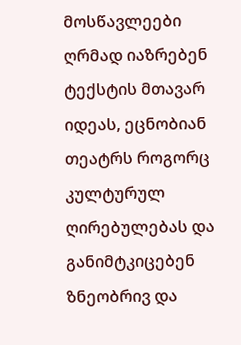მოსწავლეები ღრმად იაზრებენ ტექსტის მთავარ იდეას, ეცნობიან თეატრს როგორც კულტურულ ღირებულებას და განიმტკიცებენ ზნეობრივ და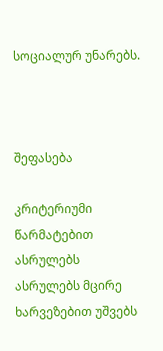სოციალურ უნარებს.



შეფასება

კრიტერიუმი წარმატებით ასრულებს ასრულებს მცირე ხარვეზებით უშვებს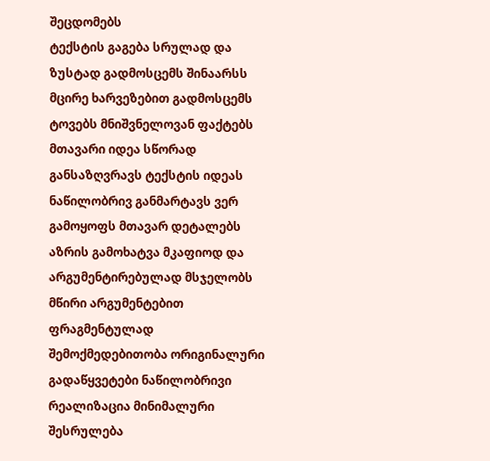შეცდომებს
ტექსტის გაგება სრულად და ზუსტად გადმოსცემს შინაარსს მცირე ხარვეზებით გადმოსცემს ტოვებს მნიშვნელოვან ფაქტებს
მთავარი იდეა სწორად განსაზღვრავს ტექსტის იდეას ნაწილობრივ განმარტავს ვერ გამოყოფს მთავარ დეტალებს
აზრის გამოხატვა მკაფიოდ და არგუმენტირებულად მსჯელობს მწირი არგუმენტებით ფრაგმენტულად
შემოქმედებითობა ორიგინალური გადაწყვეტები ნაწილობრივი რეალიზაცია მინიმალური შესრულება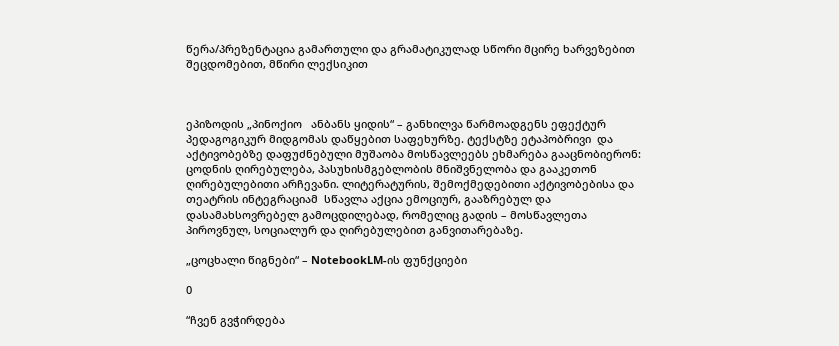წერა/პრეზენტაცია გამართული და გრამატიკულად სწორი მცირე ხარვეზებით შეცდომებით, მწირი ლექსიკით



ეპიზოდის „პინოქიო   ანბანს ყიდის“ – განხილვა წარმოადგენს ეფექტურ პედაგოგიკურ მიდგომას დაწყებით საფეხურზე. ტექსტზე ეტაპობრივი  და აქტივობებზე დაფუძნებული მუშაობა მოსწავლეებს ეხმარება გააცნობიერონ: ცოდნის ღირებულება, პასუხისმგებლობის მნიშვნელობა და გააკეთონ ღირებულებითი არჩევანი. ლიტერატურის, შემოქმედებითი აქტივობებისა და თეატრის ინტეგრაციამ  სწავლა აქცია ემოციურ, გააზრებულ და დასამახსოვრებელ გამოცდილებად, რომელიც გადის – მოსწავლეთა პიროვნულ, სოციალურ და ღირებულებით განვითარებაზე.

„ცოცხალი წიგნები“ – NotebookLM-ის ფუნქციები

0

“ჩვენ გვჭირდება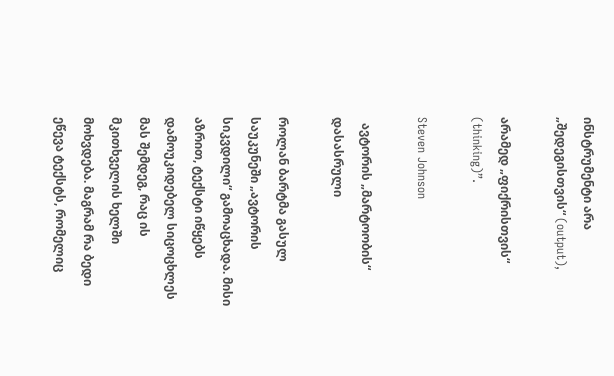ინსტრუმენტი არა „შედეგისთვის“ (output),

არამედ „ფიქრისთვის“ (thinking)”.

Steven Johnson

  ავტორის „მარტოობის“ დასასრული

როლან ბარტმა გასულ საუკუნეში „ავტორის სიკვდილი“ გამოაცხადა. მისი აზრით, ტექსტი იწყებს დამოუკიდებელ სიცოცხლეს მას შემდეგ, რაც ის მკითხველის ხელში მოხვდება. მაგრამ რა ბედი ეწევა ტექსტს, რომელიც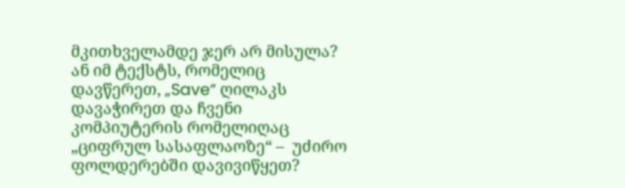მკითხველამდე ჯერ არ მისულა? ან იმ ტექსტს, რომელიც დავწერეთ, „Save“ ღილაკს დავაჭირეთ და ჩვენი კომპიუტერის რომელიღაც „ციფრულ სასაფლაოზე“ –  უძირო ფოლდერებში დავივიწყეთ?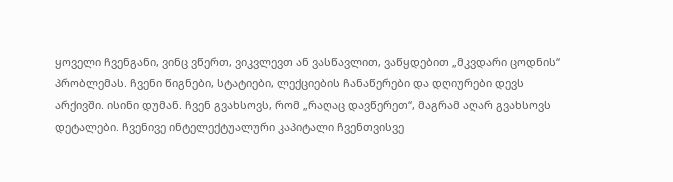ყოველი ჩვენგანი, ვინც ვწერთ, ვიკვლევთ ან ვასწავლით, ვაწყდებით „მკვდარი ცოდნის“ პრობლემას. ჩვენი წიგნები, სტატიები, ლექციების ჩანაწერები და დღიურები დევს არქივში. ისინი დუმან. ჩვენ გვახსოვს, რომ „რაღაც დავწერეთ“, მაგრამ აღარ გვახსოვს დეტალები. ჩვენივე ინტელექტუალური კაპიტალი ჩვენთვისვე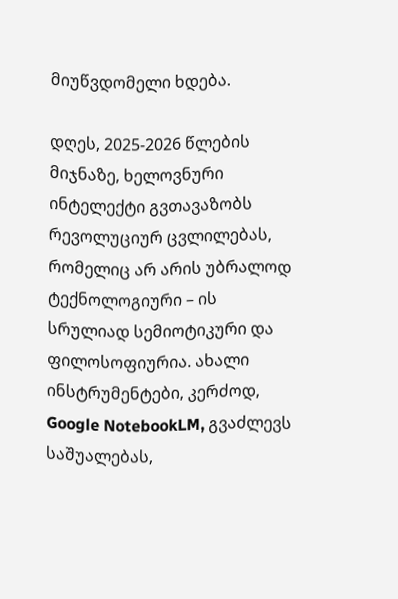მიუწვდომელი ხდება.

დღეს, 2025-2026 წლების მიჯნაზე, ხელოვნური ინტელექტი გვთავაზობს რევოლუციურ ცვლილებას, რომელიც არ არის უბრალოდ ტექნოლოგიური – ის სრულიად სემიოტიკური და ფილოსოფიურია. ახალი ინსტრუმენტები, კერძოდ, Google NotebookLM, გვაძლევს საშუალებას,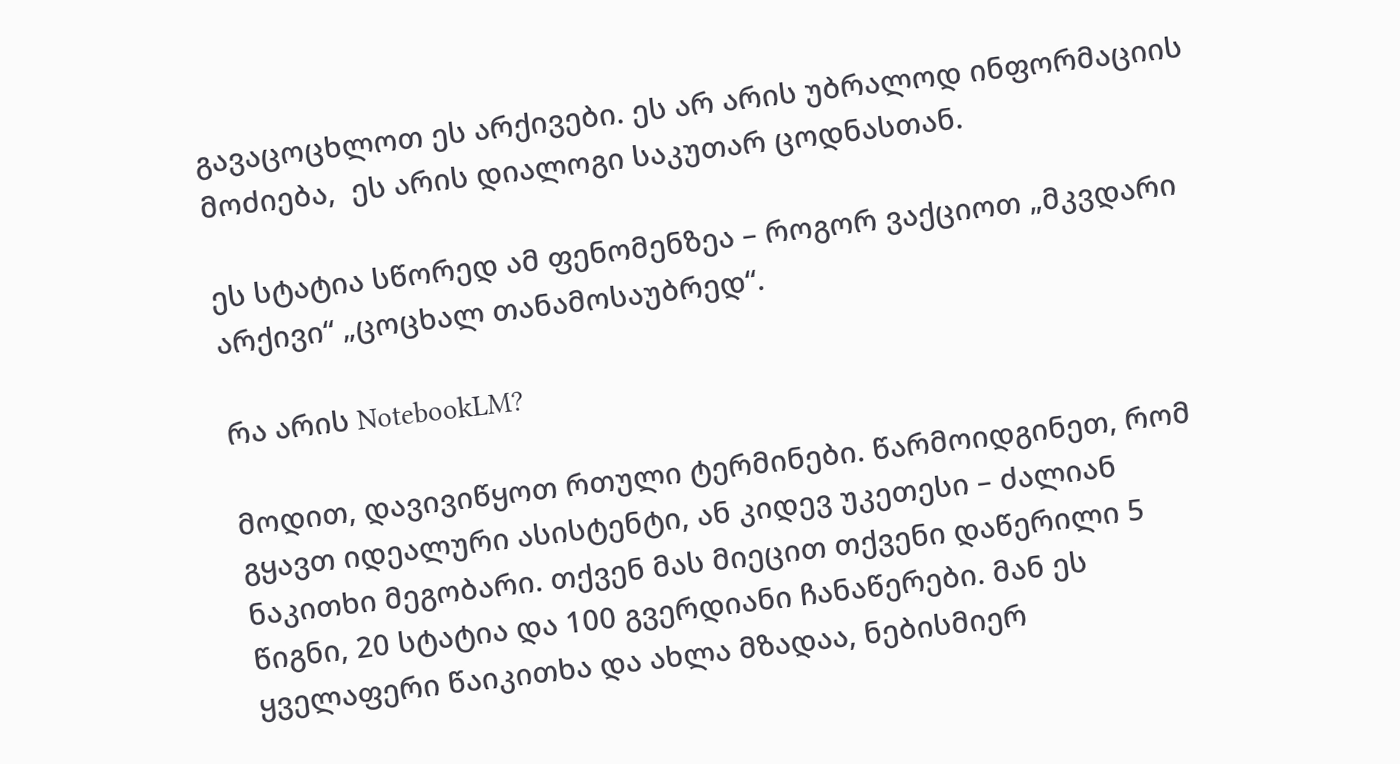გავაცოცხლოთ ეს არქივები. ეს არ არის უბრალოდ ინფორმაციის მოძიება,  ეს არის დიალოგი საკუთარ ცოდნასთან.

ეს სტატია სწორედ ამ ფენომენზეა – როგორ ვაქციოთ „მკვდარი არქივი“ „ცოცხალ თანამოსაუბრედ“.

რა არის NotebookLM?

მოდით, დავივიწყოთ რთული ტერმინები. წარმოიდგინეთ, რომ გყავთ იდეალური ასისტენტი, ან კიდევ უკეთესი – ძალიან ნაკითხი მეგობარი. თქვენ მას მიეცით თქვენი დაწერილი 5 წიგნი, 20 სტატია და 100 გვერდიანი ჩანაწერები. მან ეს ყველაფერი წაიკითხა და ახლა მზადაა, ნებისმიერ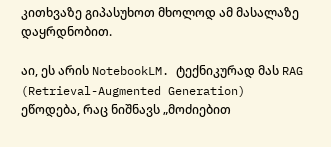კითხვაზე გიპასუხოთ მხოლოდ ამ მასალაზე დაყრდნობით.

აი, ეს არის NotebookLM. ტექნიკურად მას RAG (Retrieval-Augmented Generation) ეწოდება, რაც ნიშნავს „მოძიებით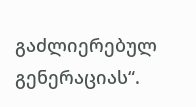გაძლიერებულ გენერაციას“.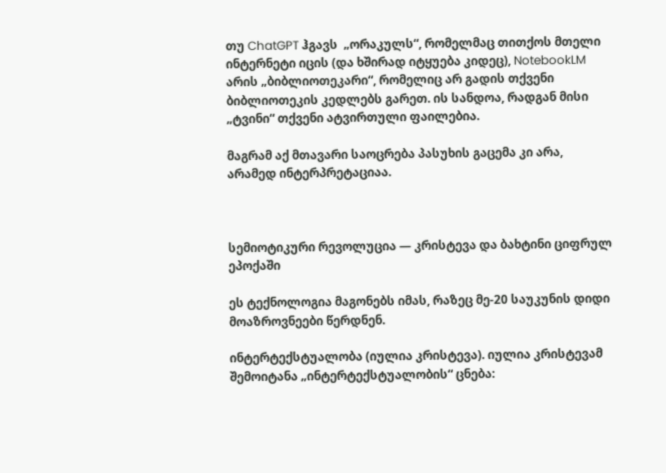თუ ChatGPT ჰგავს  „ორაკულს“, რომელმაც თითქოს მთელი ინტერნეტი იცის (და ხშირად იტყუება კიდეც), NotebookLM არის „ბიბლიოთეკარი“, რომელიც არ გადის თქვენი ბიბლიოთეკის კედლებს გარეთ. ის სანდოა, რადგან მისი „ტვინი“ თქვენი ატვირთული ფაილებია.

მაგრამ აქ მთავარი საოცრება პასუხის გაცემა კი არა, არამედ ინტერპრეტაციაა.



სემიოტიკური რევოლუცია — კრისტევა და ბახტინი ციფრულ ეპოქაში

ეს ტექნოლოგია მაგონებს იმას, რაზეც მე-20 საუკუნის დიდი მოაზროვნეები წერდნენ.

ინტერტექსტუალობა (იულია კრისტევა). იულია კრისტევამ შემოიტანა „ინტერტექსტუალობის“ ცნება: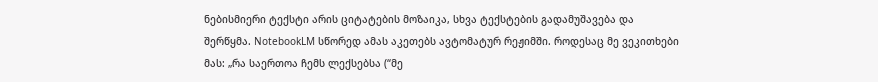ნებისმიერი ტექსტი არის ციტატების მოზაიკა, სხვა ტექსტების გადამუშავება და შერწყმა. NotebookLM სწორედ ამას აკეთებს ავტომატურ რეჟიმში. როდესაც მე ვეკითხები მას: „რა საერთოა ჩემს ლექსებსა (“მე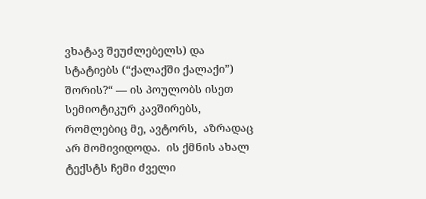ვხატავ შეუძლებელს) და სტატიებს (“ქალაქში ქალაქი”)  შორის?“ — ის პოულობს ისეთ სემიოტიკურ კავშირებს, რომლებიც მე, ავტორს,  აზრადაც არ მომივიდოდა.  ის ქმნის ახალ ტექსტს ჩემი ძველი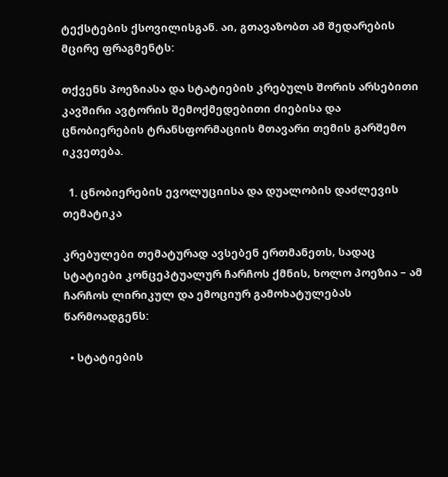ტექსტების ქსოვილისგან. აი, გთავაზობთ ამ შედარების მცირე ფრაგმენტს:

თქვენს პოეზიასა და სტატიების კრებულს შორის არსებითი კავშირი ავტორის შემოქმედებითი ძიებისა და ცნობიერების ტრანსფორმაციის მთავარი თემის გარშემო იკვეთება.

  1. ცნობიერების ევოლუციისა და დუალობის დაძლევის თემატიკა

კრებულები თემატურად ავსებენ ერთმანეთს, სადაც სტატიები კონცეპტუალურ ჩარჩოს ქმნის, ხოლო პოეზია – ამ ჩარჩოს ლირიკულ და ემოციურ გამოხატულებას წარმოადგენს:

  • სტატიების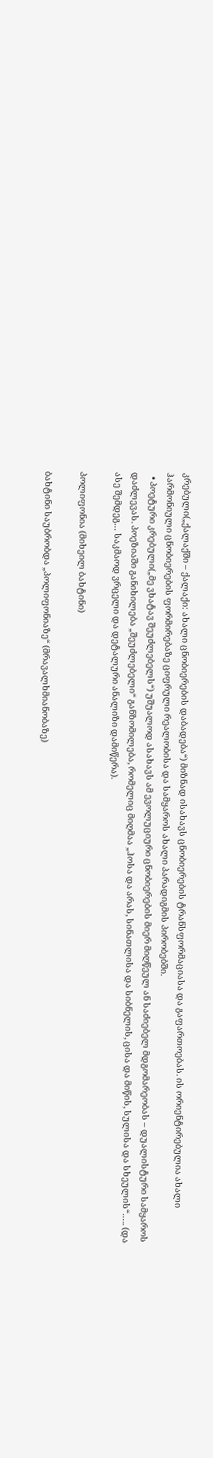კრებული(„ქალაქში – ქალაქი: ახალი ცნობიერების დაბადება“) მიზნად ისახავს ცნობიერების ტრანსფორმაციასა და გაფართოებას. ის ორიენტირებულია ახალი ჰარმონიული ცნობიერების ფორმირებაზე ციფრული რეალობისა და სამყაროს ახალი პარადიგმის პირობებში.
  • პოეტური კრებული(„მე ვხატავ შეუძლებელს“) უშუალოდ ასახავს ამ ევოლუციური ცნობიერების მიერ მიღწეულ ან საძიებელ მდგომარეობას – დუალისტური სამყაროს დაძლევას. პოეზიაში განიხილება „შეუძლებელი“ განზომილება, რომელიც მიღმაა „ჰოსა და არას, სინათლისა და სიბნელის, ცისა და მიწის, სულისა და სხეულის“….. (და ასე შემდეგ… საკმაოდ ვრცელი და დეტალური ანალიზი დამიწერა).

პოლიფონია (მიხეილ ბახტინი)

ბახტინი საუბრობდა „პოლიფონიაზე“ (მრავალხმიანობაზე)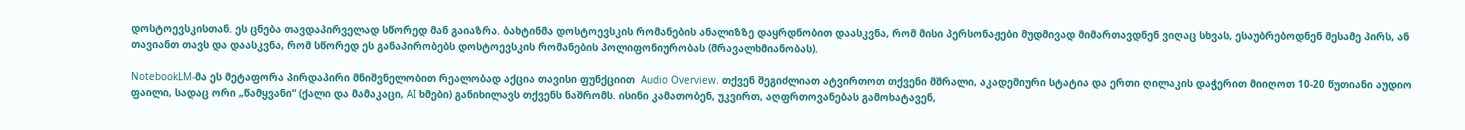დოსტოევსკისთან. ეს ცნება თავდაპირველად სწორედ მან გაიაზრა. ბახტინმა დოსტოევსკის რომანების ანალიზზე დაყრდნობით დაასკვნა, რომ მისი პერსონაჟები მუდმივად მიმართავდნენ ვიღაც სხვას, ესაუბრებოდნენ მესამე პირს, ან თავიანთ თავს და დაასკვნა, რომ სწორედ ეს განაპირობებს დოსტოევსკის რომანების პოლიფონიურობას (მრავალხმიანობას).

NotebookLM-მა ეს მეტაფორა პირდაპირი მნიშვნელობით რეალობად აქცია თავისი ფუნქციით  Audio Overview. თქვენ შეგიძლიათ ატვირთოთ თქვენი მშრალი, აკადემიური სტატია და ერთი ღილაკის დაჭერით მიიღოთ 10-20 წუთიანი აუდიო ფაილი, სადაც ორი „წამყვანი“ (ქალი და მამაკაცი, AI ხმები) განიხილავს თქვენს ნაშრომს. ისინი კამათობენ, უკვირთ, აღფრთოვანებას გამოხატავენ,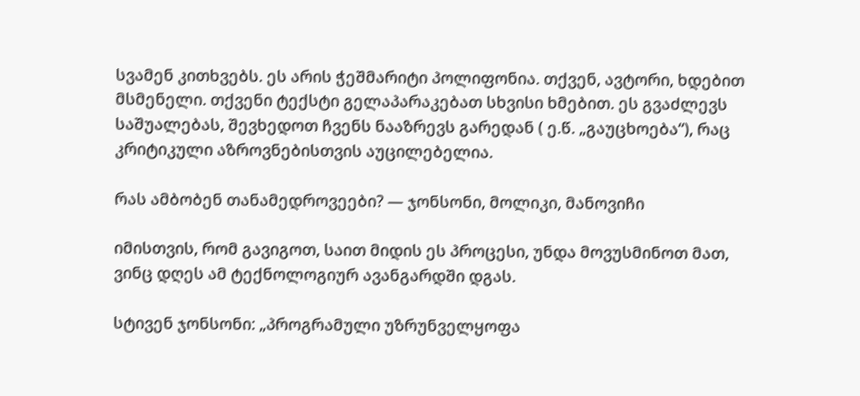სვამენ კითხვებს. ეს არის ჭეშმარიტი პოლიფონია. თქვენ, ავტორი, ხდებით მსმენელი. თქვენი ტექსტი გელაპარაკებათ სხვისი ხმებით. ეს გვაძლევს საშუალებას, შევხედოთ ჩვენს ნააზრევს გარედან ( ე.წ. „გაუცხოება“), რაც კრიტიკული აზროვნებისთვის აუცილებელია.

რას ამბობენ თანამედროვეები? — ჯონსონი, მოლიკი, მანოვიჩი

იმისთვის, რომ გავიგოთ, საით მიდის ეს პროცესი, უნდა მოვუსმინოთ მათ, ვინც დღეს ამ ტექნოლოგიურ ავანგარდში დგას.

სტივენ ჯონსონი: „პროგრამული უზრუნველყოფა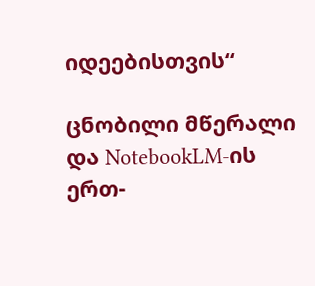იდეებისთვის“

ცნობილი მწერალი და NotebookLM-ის ერთ-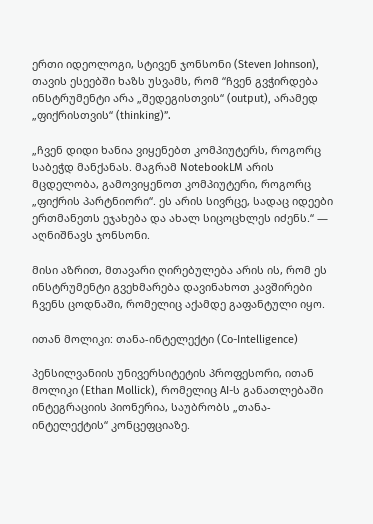ერთი იდეოლოგი, სტივენ ჯონსონი (Steven Johnson), თავის ესეებში ხაზს უსვამს, რომ “ჩვენ გვჭირდება ინსტრუმენტი არა „შედეგისთვის“ (output), არამედ „ფიქრისთვის“ (thinking)”.

„ჩვენ დიდი ხანია ვიყენებთ კომპიუტერს, როგორც საბეჭდ მანქანას. მაგრამ NotebookLM არის მცდელობა, გამოვიყენოთ კომპიუტერი, როგორც „ფიქრის პარტნიორი“. ეს არის სივრცე, სადაც იდეები ერთმანეთს ეჯახება და ახალ სიცოცხლეს იძენს.“ — აღნიშნავს ჯონსონი.

მისი აზრით, მთავარი ღირებულება არის ის, რომ ეს ინსტრუმენტი გვეხმარება დავინახოთ კავშირები ჩვენს ცოდნაში, რომელიც აქამდე გაფანტული იყო.

ითან მოლიკი: თანა-ინტელექტი (Co-Intelligence)

პენსილვანიის უნივერსიტეტის პროფესორი, ითან მოლიკი (Ethan Mollick), რომელიც AI-ს განათლებაში ინტეგრაციის პიონერია, საუბრობს „თანა-ინტელექტის“ კონცეფციაზე.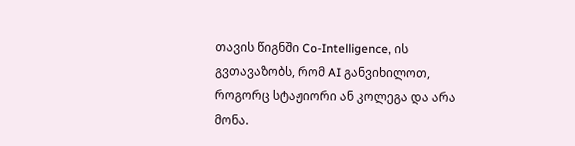თავის წიგნში Co-Intelligence, ის გვთავაზობს, რომ AI განვიხილოთ, როგორც სტაჟიორი ან კოლეგა და არა მონა.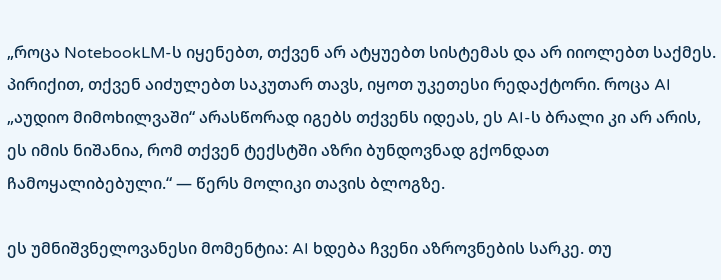„როცა NotebookLM-ს იყენებთ, თქვენ არ ატყუებთ სისტემას და არ იიოლებთ საქმეს. პირიქით, თქვენ აიძულებთ საკუთარ თავს, იყოთ უკეთესი რედაქტორი. როცა AI „აუდიო მიმოხილვაში“ არასწორად იგებს თქვენს იდეას, ეს AI-ს ბრალი კი არ არის, ეს იმის ნიშანია, რომ თქვენ ტექსტში აზრი ბუნდოვნად გქონდათ ჩამოყალიბებული.“ — წერს მოლიკი თავის ბლოგზე.

ეს უმნიშვნელოვანესი მომენტია: AI ხდება ჩვენი აზროვნების სარკე. თუ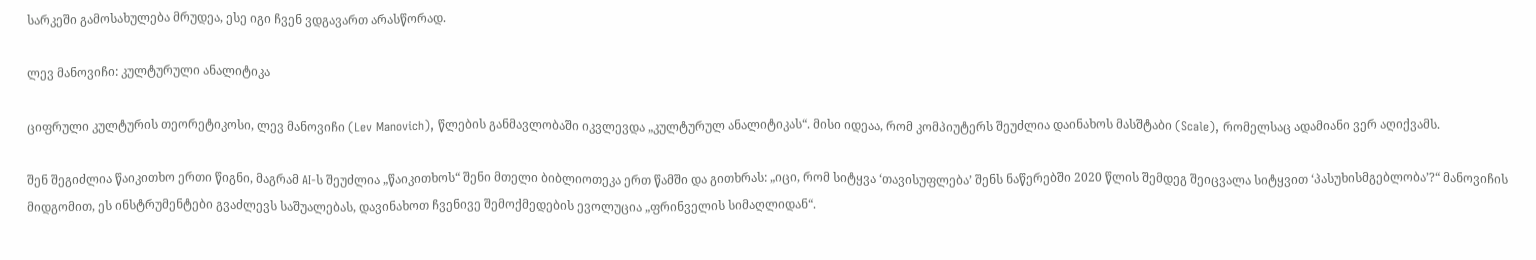სარკეში გამოსახულება მრუდეა, ესე იგი ჩვენ ვდგავართ არასწორად.

ლევ მანოვიჩი: კულტურული ანალიტიკა

ციფრული კულტურის თეორეტიკოსი, ლევ მანოვიჩი (Lev Manovich), წლების განმავლობაში იკვლევდა „კულტურულ ანალიტიკას“. მისი იდეაა, რომ კომპიუტერს შეუძლია დაინახოს მასშტაბი (Scale), რომელსაც ადამიანი ვერ აღიქვამს.

შენ შეგიძლია წაიკითხო ერთი წიგნი, მაგრამ AI-ს შეუძლია „წაიკითხოს“ შენი მთელი ბიბლიოთეკა ერთ წამში და გითხრას: „იცი, რომ სიტყვა ‘თავისუფლება’ შენს ნაწერებში 2020 წლის შემდეგ შეიცვალა სიტყვით ‘პასუხისმგებლობა’?“ მანოვიჩის მიდგომით, ეს ინსტრუმენტები გვაძლევს საშუალებას, დავინახოთ ჩვენივე შემოქმედების ევოლუცია „ფრინველის სიმაღლიდან“.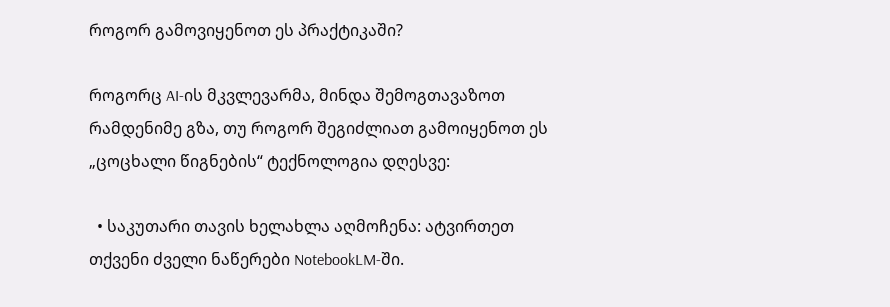როგორ გამოვიყენოთ ეს პრაქტიკაში?

როგორც AI-ის მკვლევარმა, მინდა შემოგთავაზოთ რამდენიმე გზა, თუ როგორ შეგიძლიათ გამოიყენოთ ეს „ცოცხალი წიგნების“ ტექნოლოგია დღესვე:

  • საკუთარი თავის ხელახლა აღმოჩენა: ატვირთეთ თქვენი ძველი ნაწერები NotebookLM-ში.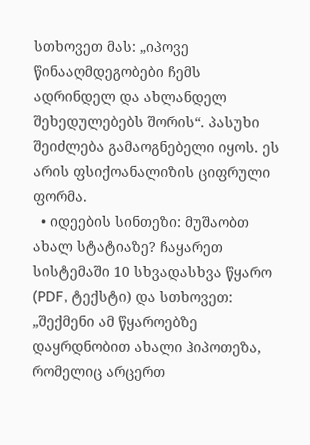სთხოვეთ მას: „იპოვე წინააღმდეგობები ჩემს ადრინდელ და ახლანდელ შეხედულებებს შორის“. პასუხი შეიძლება გამაოგნებელი იყოს. ეს არის ფსიქოანალიზის ციფრული ფორმა.
  • იდეების სინთეზი: მუშაობთ ახალ სტატიაზე? ჩაყარეთ სისტემაში 10 სხვადასხვა წყარო (PDF, ტექსტი) და სთხოვეთ: „შექმენი ამ წყაროებზე დაყრდნობით ახალი ჰიპოთეზა, რომელიც არცერთ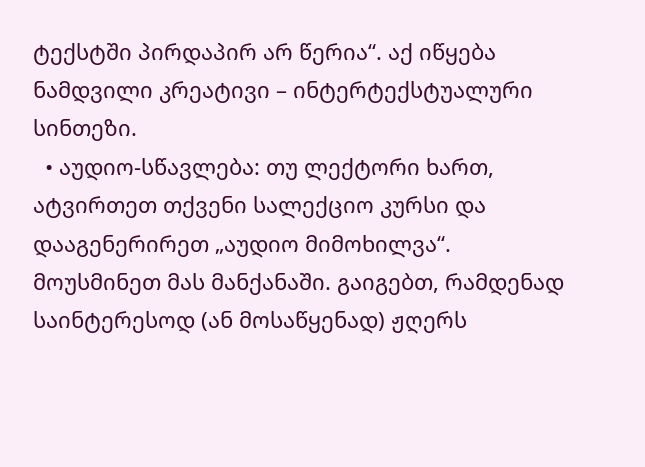ტექსტში პირდაპირ არ წერია“. აქ იწყება ნამდვილი კრეატივი – ინტერტექსტუალური სინთეზი.
  • აუდიო-სწავლება: თუ ლექტორი ხართ, ატვირთეთ თქვენი სალექციო კურსი და დააგენერირეთ „აუდიო მიმოხილვა“. მოუსმინეთ მას მანქანაში. გაიგებთ, რამდენად საინტერესოდ (ან მოსაწყენად) ჟღერს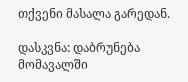თქვენი მასალა გარედან.

დასკვნა: დაბრუნება მომავალში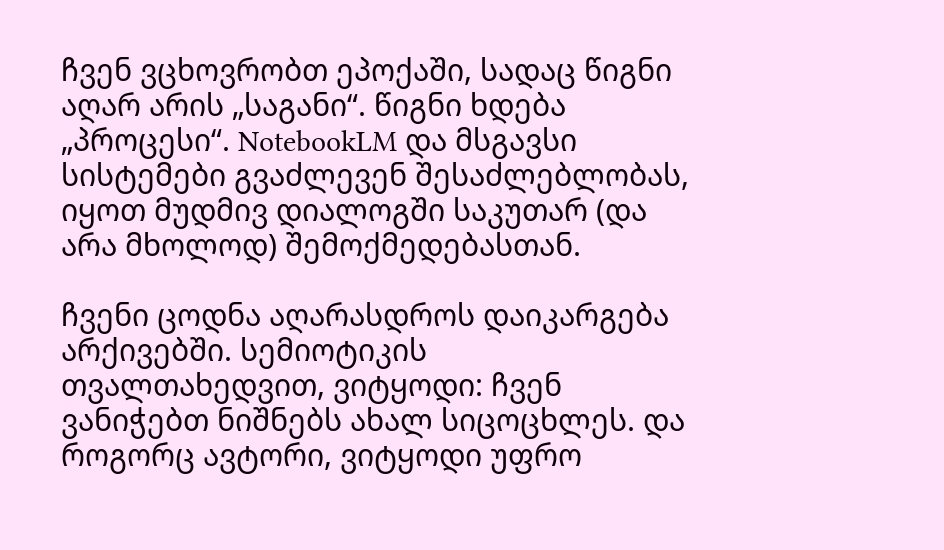ჩვენ ვცხოვრობთ ეპოქაში, სადაც წიგნი აღარ არის „საგანი“. წიგნი ხდება „პროცესი“. NotebookLM და მსგავსი სისტემები გვაძლევენ შესაძლებლობას, იყოთ მუდმივ დიალოგში საკუთარ (და არა მხოლოდ) შემოქმედებასთან.

ჩვენი ცოდნა აღარასდროს დაიკარგება არქივებში. სემიოტიკის თვალთახედვით, ვიტყოდი: ჩვენ ვანიჭებთ ნიშნებს ახალ სიცოცხლეს. და როგორც ავტორი, ვიტყოდი უფრო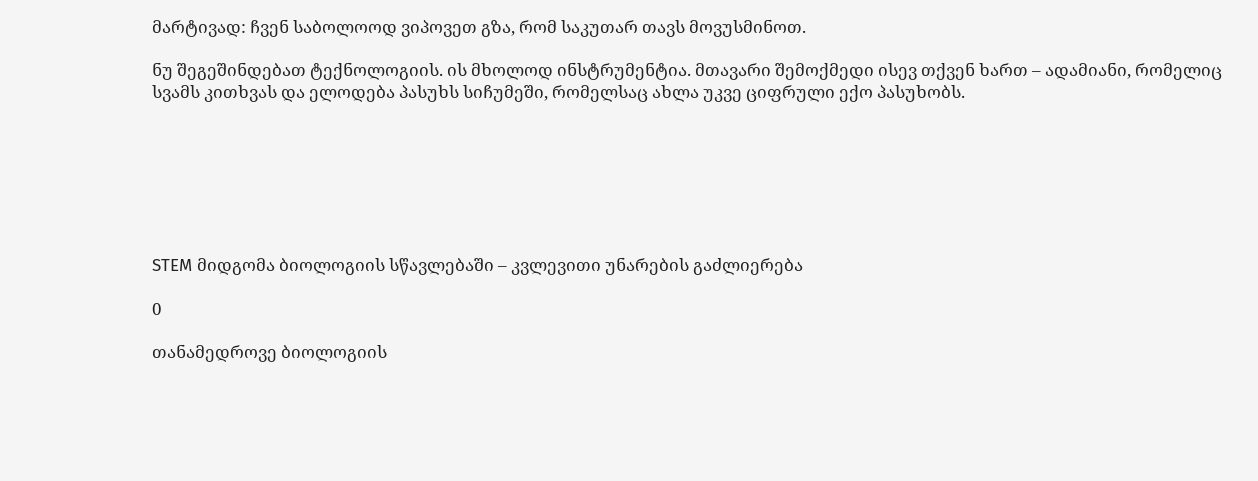მარტივად: ჩვენ საბოლოოდ ვიპოვეთ გზა, რომ საკუთარ თავს მოვუსმინოთ.

ნუ შეგეშინდებათ ტექნოლოგიის. ის მხოლოდ ინსტრუმენტია. მთავარი შემოქმედი ისევ თქვენ ხართ – ადამიანი, რომელიც სვამს კითხვას და ელოდება პასუხს სიჩუმეში, რომელსაც ახლა უკვე ციფრული ექო პასუხობს.







STEM მიდგომა ბიოლოგიის სწავლებაში – კვლევითი უნარების გაძლიერება

0

თანამედროვე ბიოლოგიის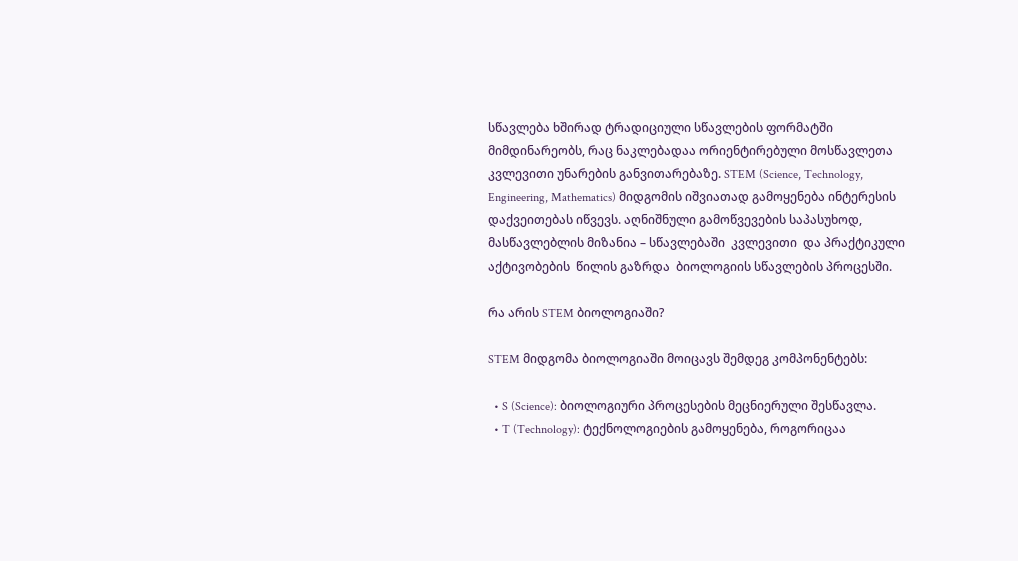სწავლება ხშირად ტრადიციული სწავლების ფორმატში მიმდინარეობს, რაც ნაკლებადაა ორიენტირებული მოსწავლეთა კვლევითი უნარების განვითარებაზე. STEM (Science, Technology, Engineering, Mathematics) მიდგომის იშვიათად გამოყენება ინტერესის დაქვეითებას იწვევს. აღნიშნული გამოწვევების საპასუხოდ, მასწავლებლის მიზანია – სწავლებაში  კვლევითი  და პრაქტიკული აქტივობების  წილის გაზრდა  ბიოლოგიის სწავლების პროცესში.

რა არის STEM ბიოლოგიაში?

STEM მიდგომა ბიოლოგიაში მოიცავს შემდეგ კომპონენტებს:

  • S (Science): ბიოლოგიური პროცესების მეცნიერული შესწავლა.
  • T (Technology): ტექნოლოგიების გამოყენება, როგორიცაა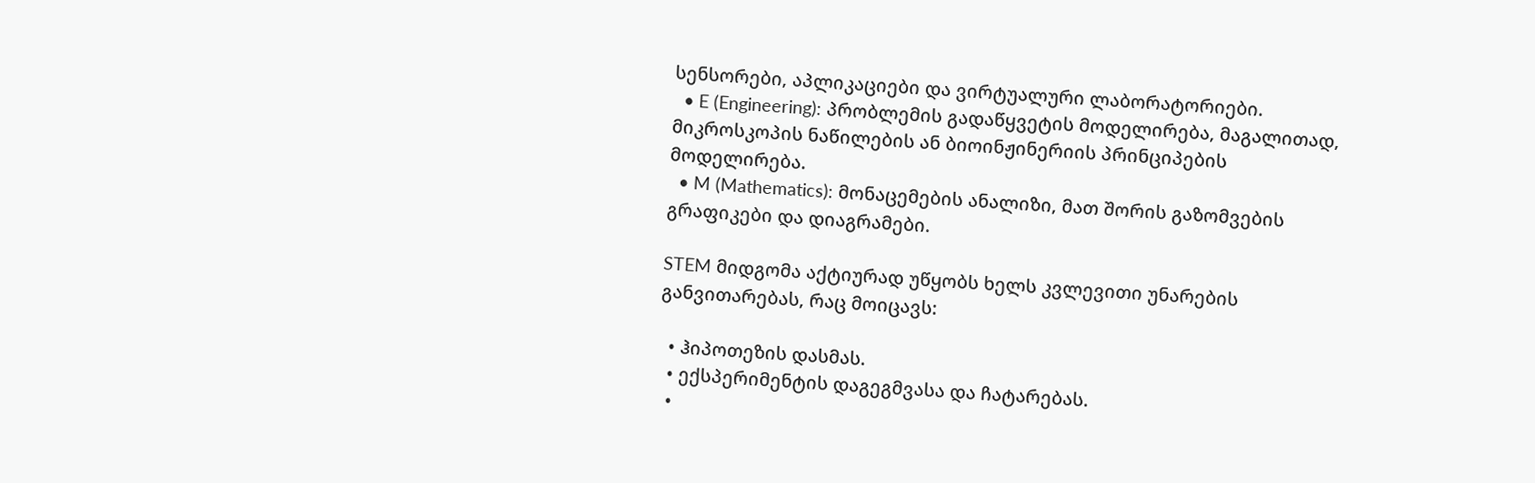სენსორები, აპლიკაციები და ვირტუალური ლაბორატორიები.
  • E (Engineering): პრობლემის გადაწყვეტის მოდელირება, მაგალითად, მიკროსკოპის ნაწილების ან ბიოინჟინერიის პრინციპების მოდელირება.
  • M (Mathematics): მონაცემების ანალიზი, მათ შორის გაზომვების გრაფიკები და დიაგრამები.

STEM მიდგომა აქტიურად უწყობს ხელს კვლევითი უნარების განვითარებას, რაც მოიცავს:

  • ჰიპოთეზის დასმას.
  • ექსპერიმენტის დაგეგმვასა და ჩატარებას.
  •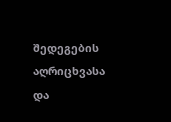შედეგების აღრიცხვასა და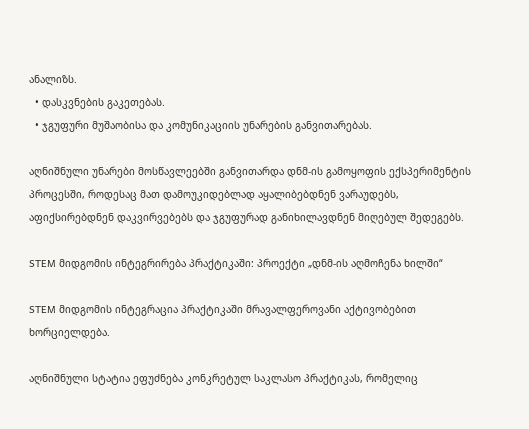ანალიზს.
  • დასკვნების გაკეთებას.
  • ჯგუფური მუშაობისა და კომუნიკაციის უნარების განვითარებას.

აღნიშნული უნარები მოსწავლეებში განვითარდა დნმ-ის გამოყოფის ექსპერიმენტის პროცესში, როდესაც მათ დამოუკიდებლად აყალიბებდნენ ვარაუდებს, აფიქსირებდნენ დაკვირვებებს და ჯგუფურად განიხილავდნენ მიღებულ შედეგებს.

STEM მიდგომის ინტეგრირება პრაქტიკაში: პროექტი „დნმ-ის აღმოჩენა ხილში“

STEM მიდგომის ინტეგრაცია პრაქტიკაში მრავალფეროვანი აქტივობებით ხორციელდება.

აღნიშნული სტატია ეფუძნება კონკრეტულ საკლასო პრაქტიკას, რომელიც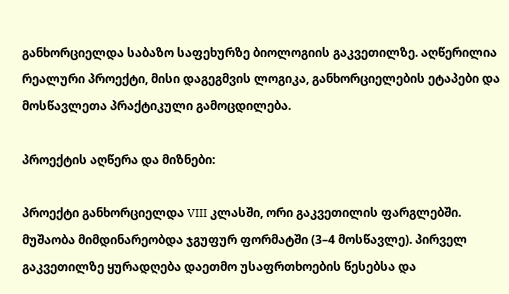განხორციელდა საბაზო საფეხურზე ბიოლოგიის გაკვეთილზე. აღწერილია რეალური პროექტი, მისი დაგეგმვის ლოგიკა, განხორციელების ეტაპები და მოსწავლეთა პრაქტიკული გამოცდილება.

პროექტის აღწერა და მიზნები:

პროექტი განხორციელდა VIII კლასში, ორი გაკვეთილის ფარგლებში. მუშაობა მიმდინარეობდა ჯგუფურ ფორმატში (3–4 მოსწავლე). პირველ გაკვეთილზე ყურადღება დაეთმო უსაფრთხოების წესებსა და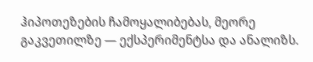ჰიპოთეზების ჩამოყალიბებას, მეორე გაკვეთილზე — ექსპერიმენტსა და ანალიზს.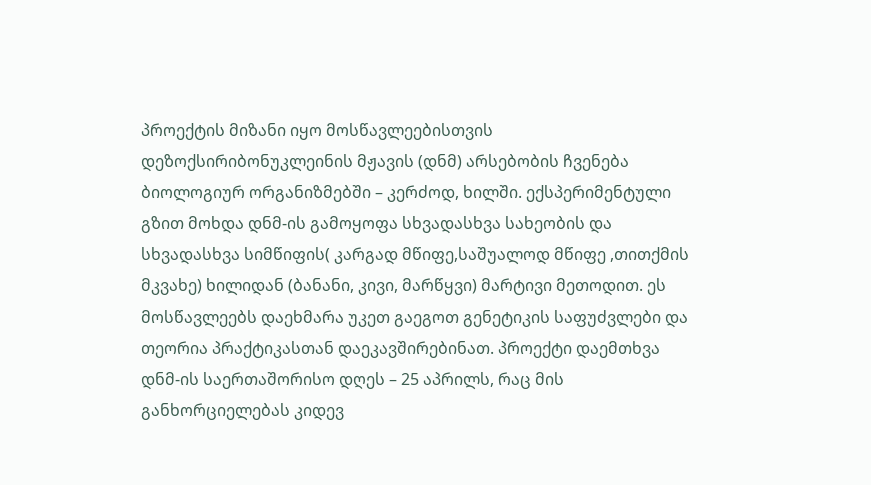პროექტის მიზანი იყო მოსწავლეებისთვის დეზოქსირიბონუკლეინის მჟავის (დნმ) არსებობის ჩვენება ბიოლოგიურ ორგანიზმებში – კერძოდ, ხილში. ექსპერიმენტული გზით მოხდა დნმ-ის გამოყოფა სხვადასხვა სახეობის და სხვადასხვა სიმწიფის( კარგად მწიფე,საშუალოდ მწიფე ,თითქმის მკვახე) ხილიდან (ბანანი, კივი, მარწყვი) მარტივი მეთოდით. ეს მოსწავლეებს დაეხმარა უკეთ გაეგოთ გენეტიკის საფუძვლები და თეორია პრაქტიკასთან დაეკავშირებინათ. პროექტი დაემთხვა დნმ-ის საერთაშორისო დღეს – 25 აპრილს, რაც მის განხორციელებას კიდევ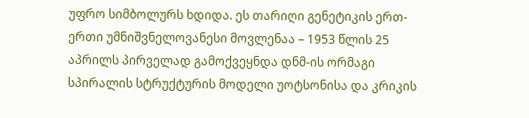უფრო სიმბოლურს ხდიდა. ეს თარიღი გენეტიკის ერთ-ერთი უმნიშვნელოვანესი მოვლენაა – 1953 წლის 25 აპრილს პირველად გამოქვეყნდა დნმ-ის ორმაგი სპირალის სტრუქტურის მოდელი უოტსონისა და კრიკის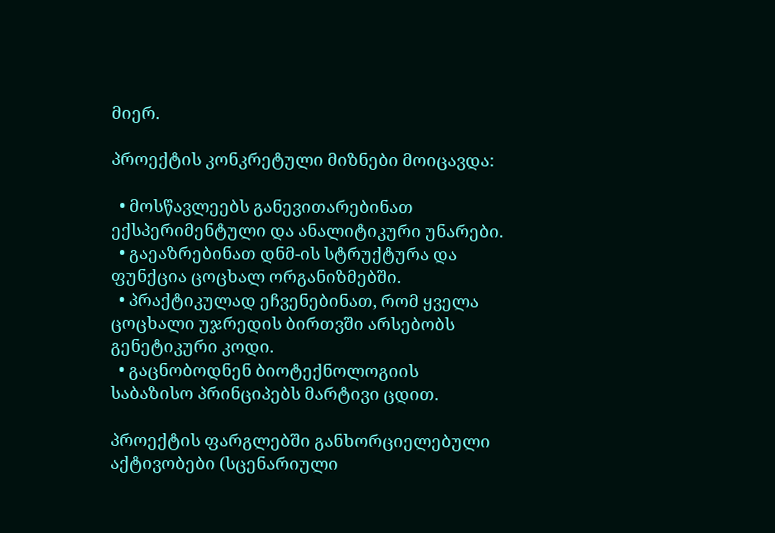მიერ.

პროექტის კონკრეტული მიზნები მოიცავდა:

  • მოსწავლეებს განევითარებინათ ექსპერიმენტული და ანალიტიკური უნარები.
  • გაეაზრებინათ დნმ-ის სტრუქტურა და ფუნქცია ცოცხალ ორგანიზმებში.
  • პრაქტიკულად ეჩვენებინათ, რომ ყველა ცოცხალი უჯრედის ბირთვში არსებობს გენეტიკური კოდი.
  • გაცნობოდნენ ბიოტექნოლოგიის საბაზისო პრინციპებს მარტივი ცდით.

პროექტის ფარგლებში განხორციელებული აქტივობები (სცენარიული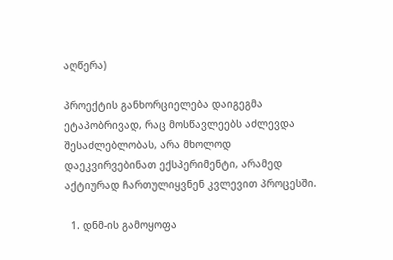აღწერა)

პროექტის განხორციელება დაიგეგმა ეტაპობრივად, რაც მოსწავლეებს აძლევდა შესაძლებლობას, არა მხოლოდ დაეკვირვებინათ ექსპერიმენტი, არამედ აქტიურად ჩართულიყვნენ კვლევით პროცესში.

  1. დნმ-ის გამოყოფა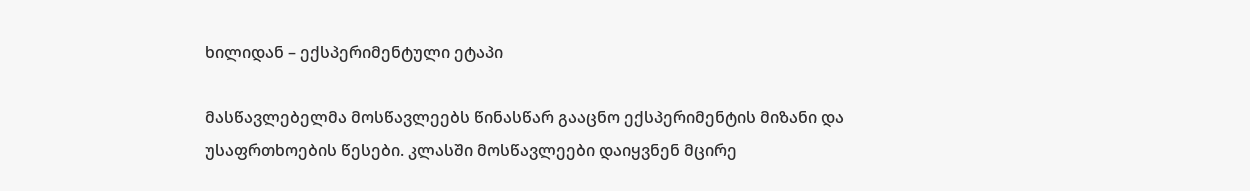ხილიდან – ექსპერიმენტული ეტაპი

მასწავლებელმა მოსწავლეებს წინასწარ გააცნო ექსპერიმენტის მიზანი და უსაფრთხოების წესები. კლასში მოსწავლეები დაიყვნენ მცირე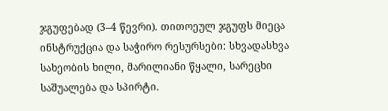ჯგუფებად (3–4 წევრი). თითოეულ ჯგუფს მიეცა ინსტრუქცია და საჭირო რესურსები: სხვადასხვა სახეობის ხილი, მარილიანი წყალი, სარეცხი საშუალება და სპირტი.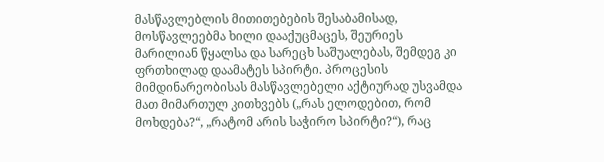მასწავლებლის მითითებების შესაბამისად, მოსწავლეებმა ხილი დააქუცმაცეს, შეურიეს მარილიან წყალსა და სარეცხ საშუალებას, შემდეგ კი ფრთხილად დაამატეს სპირტი. პროცესის მიმდინარეობისას მასწავლებელი აქტიურად უსვამდა მათ მიმართულ კითხვებს („რას ელოდებით, რომ მოხდება?“, „რატომ არის საჭირო სპირტი?“), რაც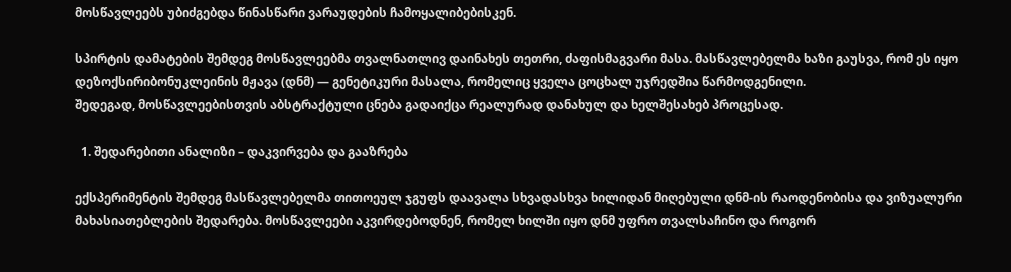მოსწავლეებს უბიძგებდა წინასწარი ვარაუდების ჩამოყალიბებისკენ.

სპირტის დამატების შემდეგ მოსწავლეებმა თვალნათლივ დაინახეს თეთრი, ძაფისმაგვარი მასა. მასწავლებელმა ხაზი გაუსვა, რომ ეს იყო დეზოქსირიბონუკლეინის მჟავა (დნმ) — გენეტიკური მასალა, რომელიც ყველა ცოცხალ უჯრედშია წარმოდგენილი.
შედეგად, მოსწავლეებისთვის აბსტრაქტული ცნება გადაიქცა რეალურად დანახულ და ხელშესახებ პროცესად.

  1. შედარებითი ანალიზი – დაკვირვება და გააზრება

ექსპერიმენტის შემდეგ მასწავლებელმა თითოეულ ჯგუფს დაავალა სხვადასხვა ხილიდან მიღებული დნმ-ის რაოდენობისა და ვიზუალური მახასიათებლების შედარება. მოსწავლეები აკვირდებოდნენ, რომელ ხილში იყო დნმ უფრო თვალსაჩინო და როგორ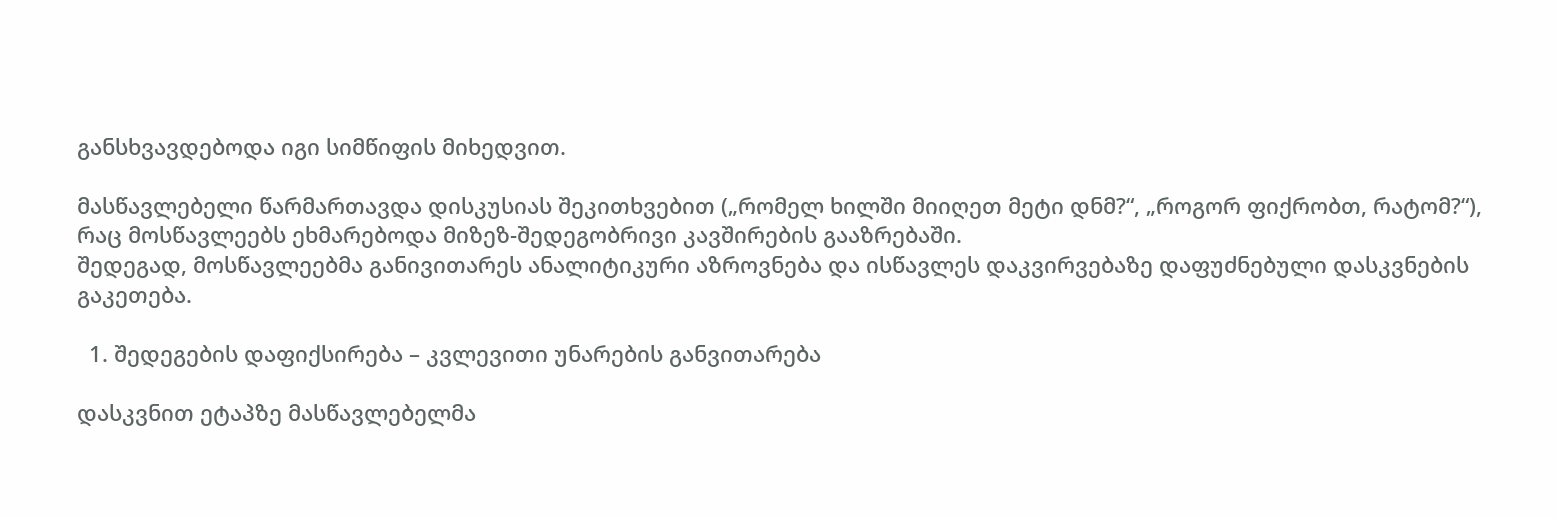განსხვავდებოდა იგი სიმწიფის მიხედვით.

მასწავლებელი წარმართავდა დისკუსიას შეკითხვებით („რომელ ხილში მიიღეთ მეტი დნმ?“, „როგორ ფიქრობთ, რატომ?“), რაც მოსწავლეებს ეხმარებოდა მიზეზ-შედეგობრივი კავშირების გააზრებაში.
შედეგად, მოსწავლეებმა განივითარეს ანალიტიკური აზროვნება და ისწავლეს დაკვირვებაზე დაფუძნებული დასკვნების გაკეთება.

  1. შედეგების დაფიქსირება – კვლევითი უნარების განვითარება

დასკვნით ეტაპზე მასწავლებელმა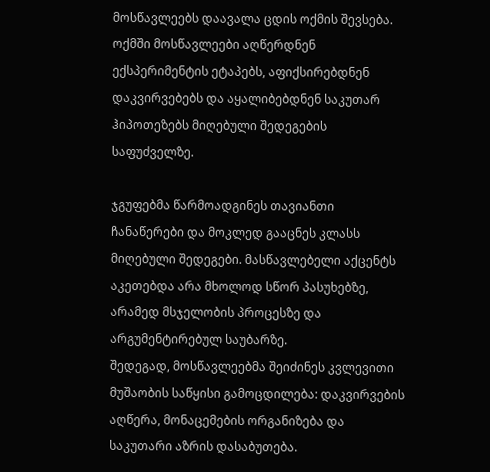მოსწავლეებს დაავალა ცდის ოქმის შევსება. ოქმში მოსწავლეები აღწერდნენ ექსპერიმენტის ეტაპებს, აფიქსირებდნენ დაკვირვებებს და აყალიბებდნენ საკუთარ ჰიპოთეზებს მიღებული შედეგების საფუძველზე.

ჯგუფებმა წარმოადგინეს თავიანთი ჩანაწერები და მოკლედ გააცნეს კლასს მიღებული შედეგები. მასწავლებელი აქცენტს აკეთებდა არა მხოლოდ სწორ პასუხებზე, არამედ მსჯელობის პროცესზე და არგუმენტირებულ საუბარზე.
შედეგად, მოსწავლეებმა შეიძინეს კვლევითი მუშაობის საწყისი გამოცდილება: დაკვირვების აღწერა, მონაცემების ორგანიზება და საკუთარი აზრის დასაბუთება.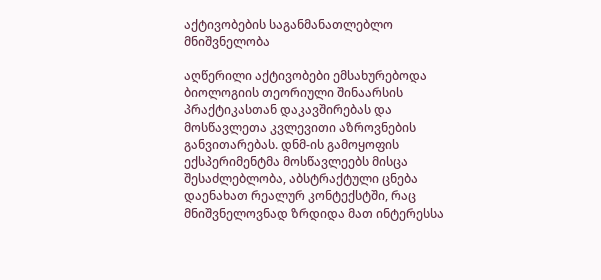აქტივობების საგანმანათლებლო მნიშვნელობა

აღწერილი აქტივობები ემსახურებოდა ბიოლოგიის თეორიული შინაარსის პრაქტიკასთან დაკავშირებას და მოსწავლეთა კვლევითი აზროვნების განვითარებას. დნმ-ის გამოყოფის ექსპერიმენტმა მოსწავლეებს მისცა შესაძლებლობა, აბსტრაქტული ცნება დაენახათ რეალურ კონტექსტში, რაც მნიშვნელოვნად ზრდიდა მათ ინტერესსა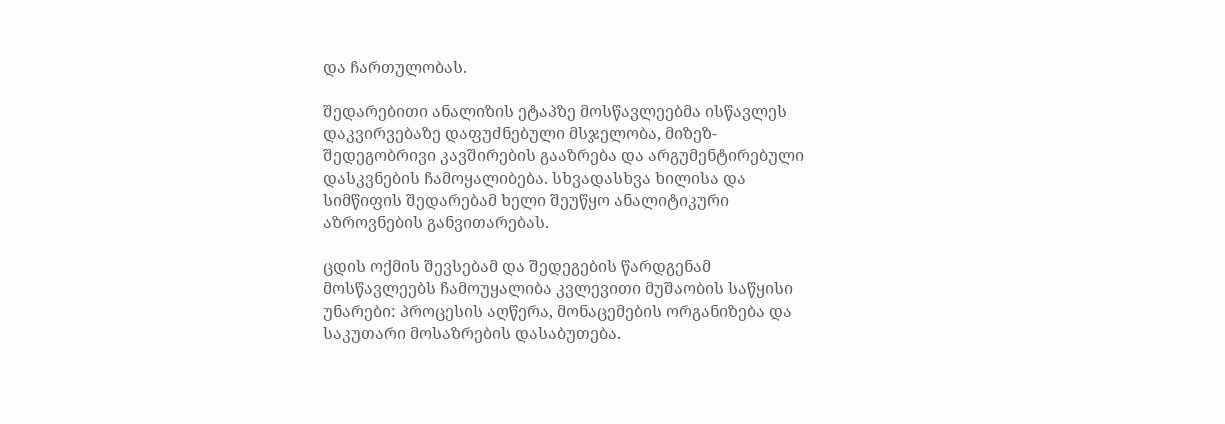და ჩართულობას.

შედარებითი ანალიზის ეტაპზე მოსწავლეებმა ისწავლეს დაკვირვებაზე დაფუძნებული მსჯელობა, მიზეზ-შედეგობრივი კავშირების გააზრება და არგუმენტირებული დასკვნების ჩამოყალიბება. სხვადასხვა ხილისა და სიმწიფის შედარებამ ხელი შეუწყო ანალიტიკური აზროვნების განვითარებას.

ცდის ოქმის შევსებამ და შედეგების წარდგენამ მოსწავლეებს ჩამოუყალიბა კვლევითი მუშაობის საწყისი უნარები: პროცესის აღწერა, მონაცემების ორგანიზება და საკუთარი მოსაზრების დასაბუთება.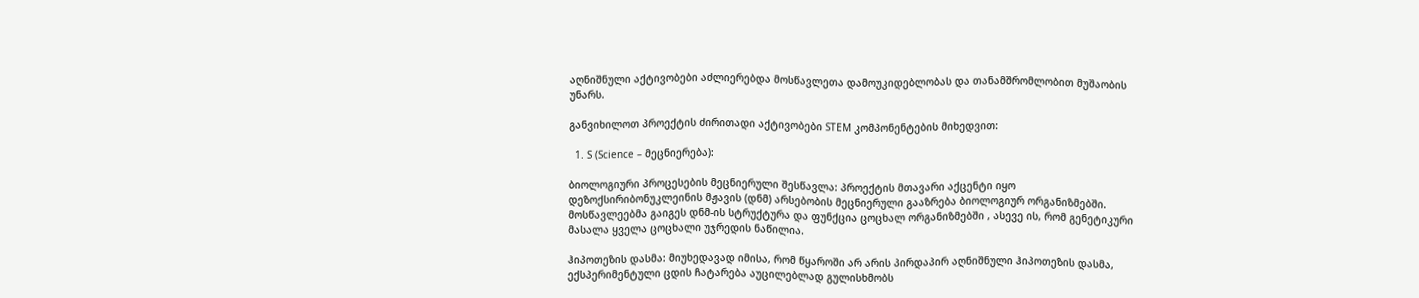აღნიშნული აქტივობები აძლიერებდა მოსწავლეთა დამოუკიდებლობას და თანამშრომლობით მუშაობის უნარს.

განვიხილოთ პროექტის ძირითადი აქტივობები STEM კომპონენტების მიხედვით:

  1. S (Science – მეცნიერება):

ბიოლოგიური პროცესების მეცნიერული შესწავლა: პროექტის მთავარი აქცენტი იყო დეზოქსირიბონუკლეინის მჟავის (დნმ) არსებობის მეცნიერული გააზრება ბიოლოგიურ ორგანიზმებში. მოსწავლეებმა გაიგეს დნმ-ის სტრუქტურა და ფუნქცია ცოცხალ ორგანიზმებში , ასევე ის, რომ გენეტიკური მასალა ყველა ცოცხალი უჯრედის ნაწილია.

ჰიპოთეზის დასმა: მიუხედავად იმისა, რომ წყაროში არ არის პირდაპირ აღნიშნული ჰიპოთეზის დასმა, ექსპერიმენტული ცდის ჩატარება აუცილებლად გულისხმობს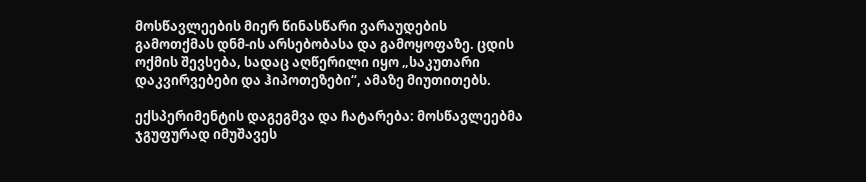მოსწავლეების მიერ წინასწარი ვარაუდების გამოთქმას დნმ-ის არსებობასა და გამოყოფაზე. ცდის ოქმის შევსება, სადაც აღწერილი იყო „საკუთარი დაკვირვებები და ჰიპოთეზები“, ამაზე მიუთითებს.

ექსპერიმენტის დაგეგმვა და ჩატარება: მოსწავლეებმა ჯგუფურად იმუშავეს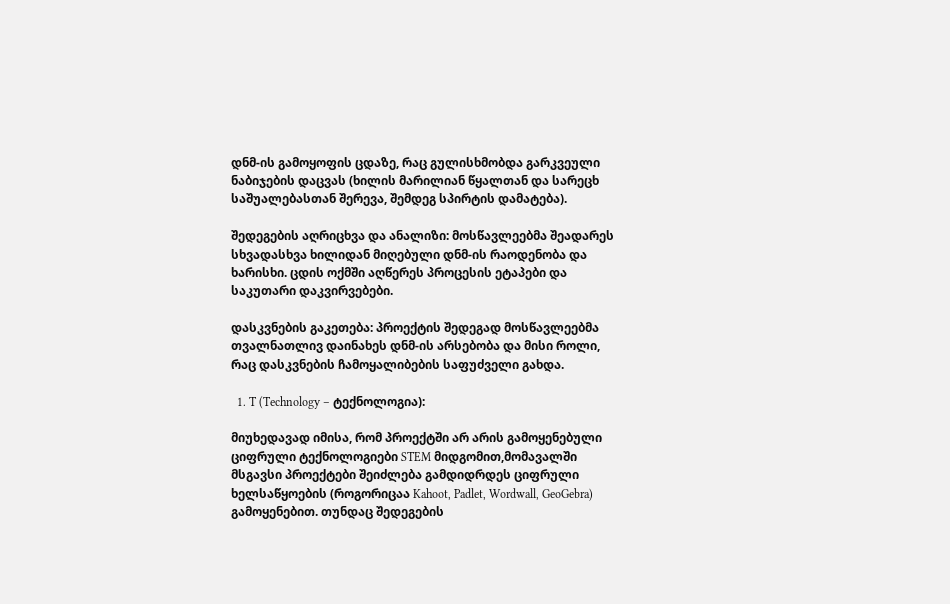დნმ-ის გამოყოფის ცდაზე, რაც გულისხმობდა გარკვეული ნაბიჯების დაცვას (ხილის მარილიან წყალთან და სარეცხ საშუალებასთან შერევა, შემდეგ სპირტის დამატება).

შედეგების აღრიცხვა და ანალიზი: მოსწავლეებმა შეადარეს სხვადასხვა ხილიდან მიღებული დნმ-ის რაოდენობა და ხარისხი. ცდის ოქმში აღწერეს პროცესის ეტაპები და საკუთარი დაკვირვებები.

დასკვნების გაკეთება: პროექტის შედეგად მოსწავლეებმა თვალნათლივ დაინახეს დნმ-ის არსებობა და მისი როლი, რაც დასკვნების ჩამოყალიბების საფუძველი გახდა.

  1. T (Technology – ტექნოლოგია):

მიუხედავად იმისა, რომ პროექტში არ არის გამოყენებული ციფრული ტექნოლოგიები STEM მიდგომით,მომავალში მსგავსი პროექტები შეიძლება გამდიდრდეს ციფრული ხელსაწყოების (როგორიცაა Kahoot, Padlet, Wordwall, GeoGebra) გამოყენებით. თუნდაც შედეგების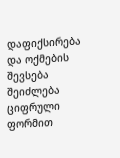დაფიქსირება და ოქმების შევსება შეიძლება ციფრული ფორმით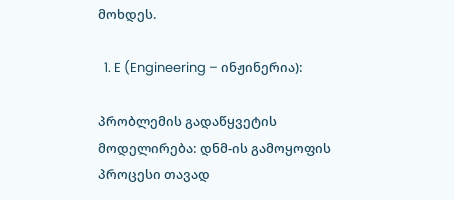მოხდეს.

  1. E (Engineering – ინჟინერია):

პრობლემის გადაწყვეტის მოდელირება: დნმ-ის გამოყოფის პროცესი თავად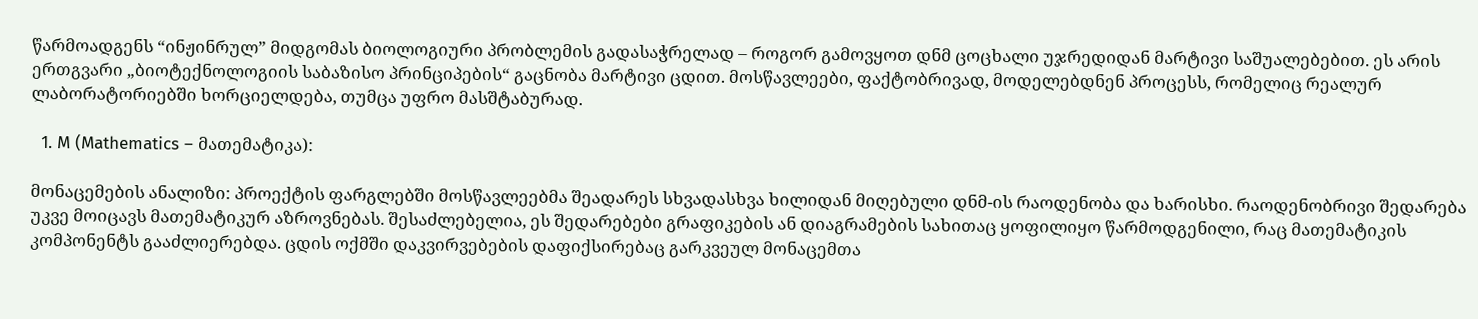წარმოადგენს “ინჟინრულ” მიდგომას ბიოლოგიური პრობლემის გადასაჭრელად – როგორ გამოვყოთ დნმ ცოცხალი უჯრედიდან მარტივი საშუალებებით. ეს არის ერთგვარი „ბიოტექნოლოგიის საბაზისო პრინციპების“ გაცნობა მარტივი ცდით. მოსწავლეები, ფაქტობრივად, მოდელებდნენ პროცესს, რომელიც რეალურ ლაბორატორიებში ხორციელდება, თუმცა უფრო მასშტაბურად.

  1. M (Mathematics – მათემატიკა):

მონაცემების ანალიზი: პროექტის ფარგლებში მოსწავლეებმა შეადარეს სხვადასხვა ხილიდან მიღებული დნმ-ის რაოდენობა და ხარისხი. რაოდენობრივი შედარება უკვე მოიცავს მათემატიკურ აზროვნებას. შესაძლებელია, ეს შედარებები გრაფიკების ან დიაგრამების სახითაც ყოფილიყო წარმოდგენილი, რაც მათემატიკის კომპონენტს გააძლიერებდა. ცდის ოქმში დაკვირვებების დაფიქსირებაც გარკვეულ მონაცემთა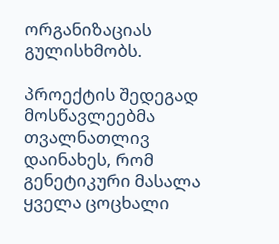ორგანიზაციას გულისხმობს.

პროექტის შედეგად მოსწავლეებმა თვალნათლივ დაინახეს, რომ გენეტიკური მასალა ყველა ცოცხალი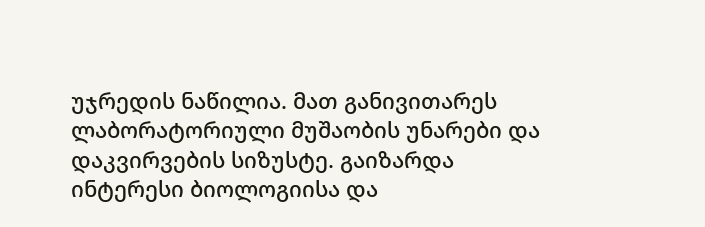უჯრედის ნაწილია. მათ განივითარეს ლაბორატორიული მუშაობის უნარები და დაკვირვების სიზუსტე. გაიზარდა ინტერესი ბიოლოგიისა და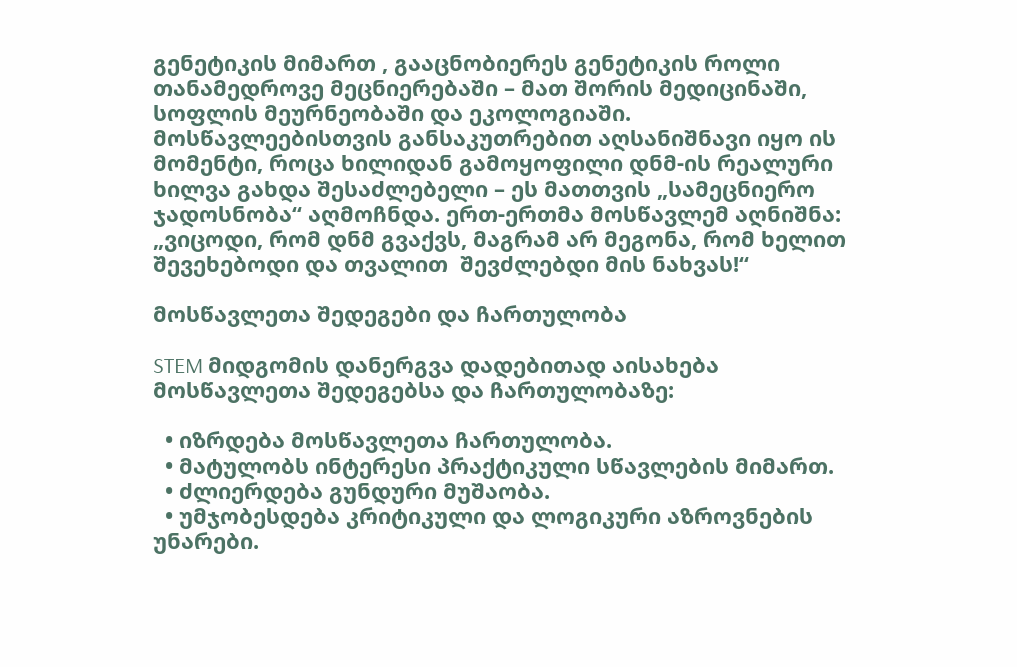გენეტიკის მიმართ , გააცნობიერეს გენეტიკის როლი თანამედროვე მეცნიერებაში – მათ შორის მედიცინაში, სოფლის მეურნეობაში და ეკოლოგიაში. მოსწავლეებისთვის განსაკუთრებით აღსანიშნავი იყო ის მომენტი, როცა ხილიდან გამოყოფილი დნმ-ის რეალური ხილვა გახდა შესაძლებელი – ეს მათთვის „სამეცნიერო ჯადოსნობა“ აღმოჩნდა. ერთ-ერთმა მოსწავლემ აღნიშნა: „ვიცოდი, რომ დნმ გვაქვს, მაგრამ არ მეგონა, რომ ხელით შევეხებოდი და თვალით  შევძლებდი მის ნახვას!“

მოსწავლეთა შედეგები და ჩართულობა

STEM მიდგომის დანერგვა დადებითად აისახება მოსწავლეთა შედეგებსა და ჩართულობაზე:

  • იზრდება მოსწავლეთა ჩართულობა.
  • მატულობს ინტერესი პრაქტიკული სწავლების მიმართ.
  • ძლიერდება გუნდური მუშაობა.
  • უმჯობესდება კრიტიკული და ლოგიკური აზროვნების უნარები.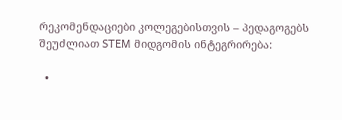რეკომენდაციები კოლეგებისთვის – პედაგოგებს შეუძლიათ STEM მიდგომის ინტეგრირება:

  •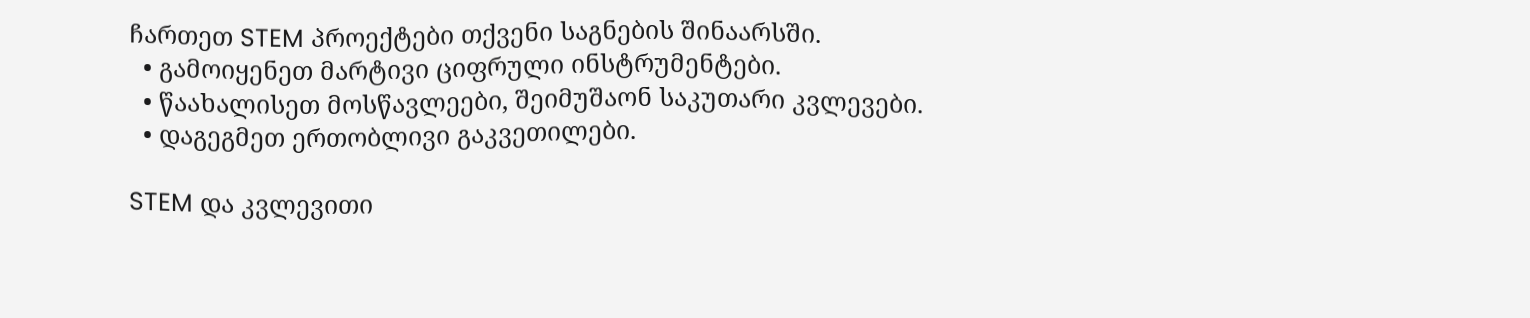ჩართეთ STEM პროექტები თქვენი საგნების შინაარსში.
  • გამოიყენეთ მარტივი ციფრული ინსტრუმენტები.
  • წაახალისეთ მოსწავლეები, შეიმუშაონ საკუთარი კვლევები.
  • დაგეგმეთ ერთობლივი გაკვეთილები.

STEM და კვლევითი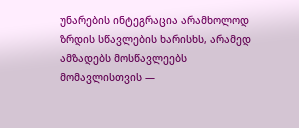უნარების ინტეგრაცია არამხოლოდ ზრდის სწავლების ხარისხს, არამედ ამზადებს მოსწავლეებს მომავლისთვის —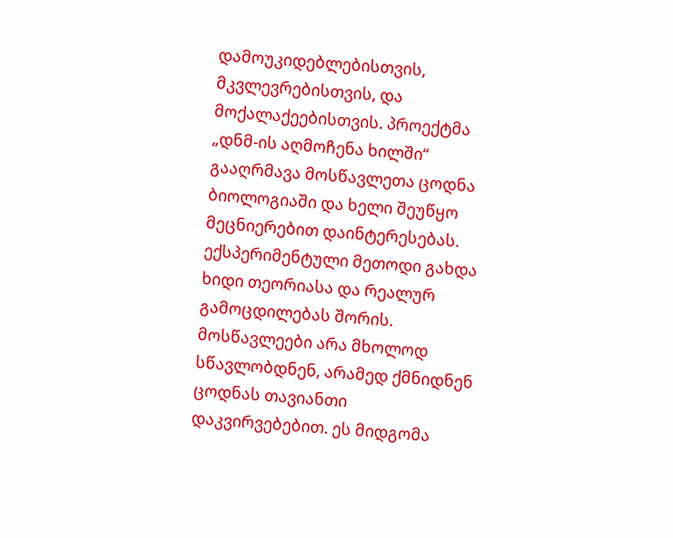დამოუკიდებლებისთვის, მკვლევრებისთვის, და მოქალაქეებისთვის. პროექტმა „დნმ-ის აღმოჩენა ხილში“ გააღრმავა მოსწავლეთა ცოდნა ბიოლოგიაში და ხელი შეუწყო მეცნიერებით დაინტერესებას. ექსპერიმენტული მეთოდი გახდა ხიდი თეორიასა და რეალურ გამოცდილებას შორის. მოსწავლეები არა მხოლოდ სწავლობდნენ, არამედ ქმნიდნენ ცოდნას თავიანთი დაკვირვებებით. ეს მიდგომა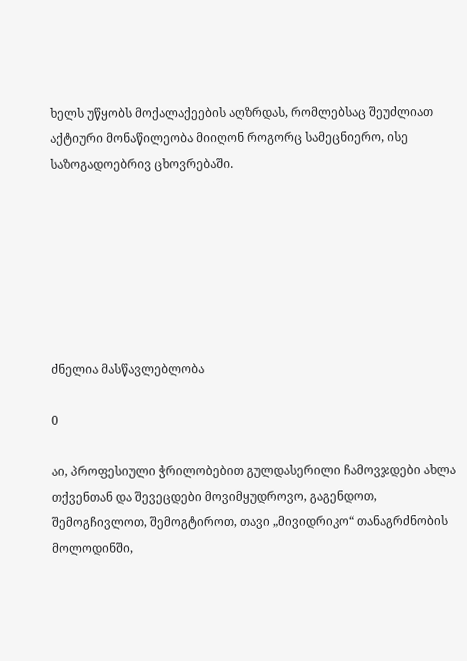ხელს უწყობს მოქალაქეების აღზრდას, რომლებსაც შეუძლიათ აქტიური მონაწილეობა მიიღონ როგორც სამეცნიერო, ისე საზოგადოებრივ ცხოვრებაში.







ძნელია მასწავლებლობა

0

აი, პროფესიული ჭრილობებით გულდასერილი ჩამოვჯდები ახლა თქვენთან და შევეცდები მოვიმყუდროვო, გაგენდოთ, შემოგჩივლოთ, შემოგტიროთ, თავი „მივიდრიკო“ თანაგრძნობის მოლოდინში,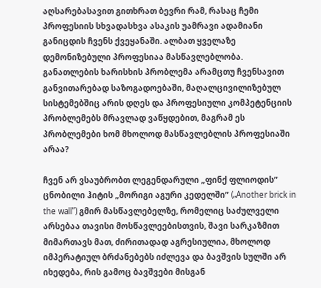აღსარებასავით გითხრათ ბევრი რამ, რასაც ჩემი პროფესიის სხვადასხვა ასაკის უამრავი ადამიანი განიცდის ჩვენს ქვეყანაში. ალბათ ყველაზე დემონიზებული პროფესიაა მასწავლებლობა. განათლების ხარისხის პრობლემა არამცთუ ჩვენსავით განვითარებად საზოგადოებაში, მაღალცივილიზებულ სისტემებშიც არის დღეს და პროფესიული კომპეტენციის პრობლემებს მრავლად ვაწყდებით, მაგრამ ეს პრობლემები ხომ მხოლოდ მასწავლებლის პროფესიაში არაა?

ჩვენ არ ვსაუბრობთ ლეგენდარული „ფინქ ფლიოდის” ცნობილი ჰიტის „მორიგი აგური კედელში” („Another brick in the wall”) გმირ მასწავლებელზე, რომელიც საძულველი არსებაა თავისი მოსწავლეებისთვის, შავი სარკაზმით მიმართავს მათ, ძირითადად აგრესიულია, მხოლოდ იმპერატიულ ბრძანებებს იძლევა და ბავშვის სულში არ იხედება, რის გამოც ბავშვები მისგან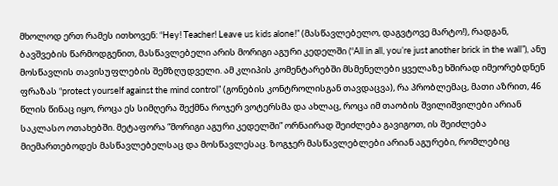მხოლოდ ერთ რამეს ითხოვენ: “Hey! Teacher! Leave us kids alone!” (მასწავლებელო, დაგვტოვე მარტო!), რადგან, ბავშვების წარმოდგენით, მასწავლებელი არის მორიგი აგური კედელში (“All in all, you’re just another brick in the wall”), ანუ მოსწავლის თავისუფლების შემზღუდველი. ამ კლიპის კომენტარებში მსმენელები ყველაზე ხშირად იმეორებდნენ ფრაზას “protect yourself against the mind control” (გონების კონტროლისგან თავდაცვა), რა პრობლემაც, მათი აზრით, 46 წლის წინაც იყო, როცა ეს სიმღერა შექმნა როჯერ ვოტერსმა და ახლაც, როცა იმ თაობის შვილიშვილები არიან საკლასო ოთახებში. მეტაფორა “მორიგი აგური კედელში” ორნაირად შეიძლება გავიგოთ, ის შეიძლება მიემართებოდეს მასწავლებელსაც და მოსწავლესაც. ზოგჯერ მასწავლებლები არიან აგურები, რომლებიც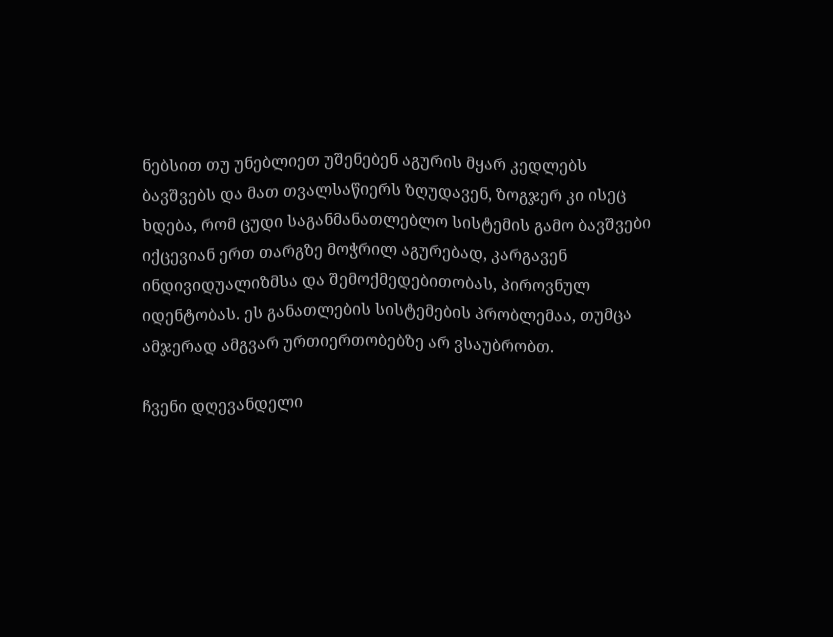ნებსით თუ უნებლიეთ უშენებენ აგურის მყარ კედლებს ბავშვებს და მათ თვალსაწიერს ზღუდავენ, ზოგჯერ კი ისეც ხდება, რომ ცუდი საგანმანათლებლო სისტემის გამო ბავშვები იქცევიან ერთ თარგზე მოჭრილ აგურებად, კარგავენ ინდივიდუალიზმსა და შემოქმედებითობას, პიროვნულ იდენტობას. ეს განათლების სისტემების პრობლემაა, თუმცა ამჯერად ამგვარ ურთიერთობებზე არ ვსაუბრობთ.

ჩვენი დღევანდელი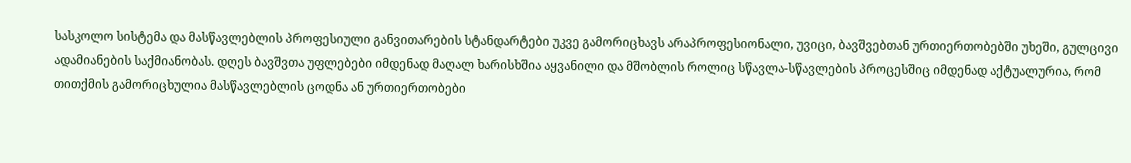სასკოლო სისტემა და მასწავლებლის პროფესიული განვითარების სტანდარტები უკვე გამორიცხავს არაპროფესიონალი, უვიცი, ბავშვებთან ურთიერთობებში უხეში, გულცივი ადამიანების საქმიანობას. დღეს ბავშვთა უფლებები იმდენად მაღალ ხარისხშია აყვანილი და მშობლის როლიც სწავლა-სწავლების პროცესშიც იმდენად აქტუალურია, რომ თითქმის გამორიცხულია მასწავლებლის ცოდნა ან ურთიერთობები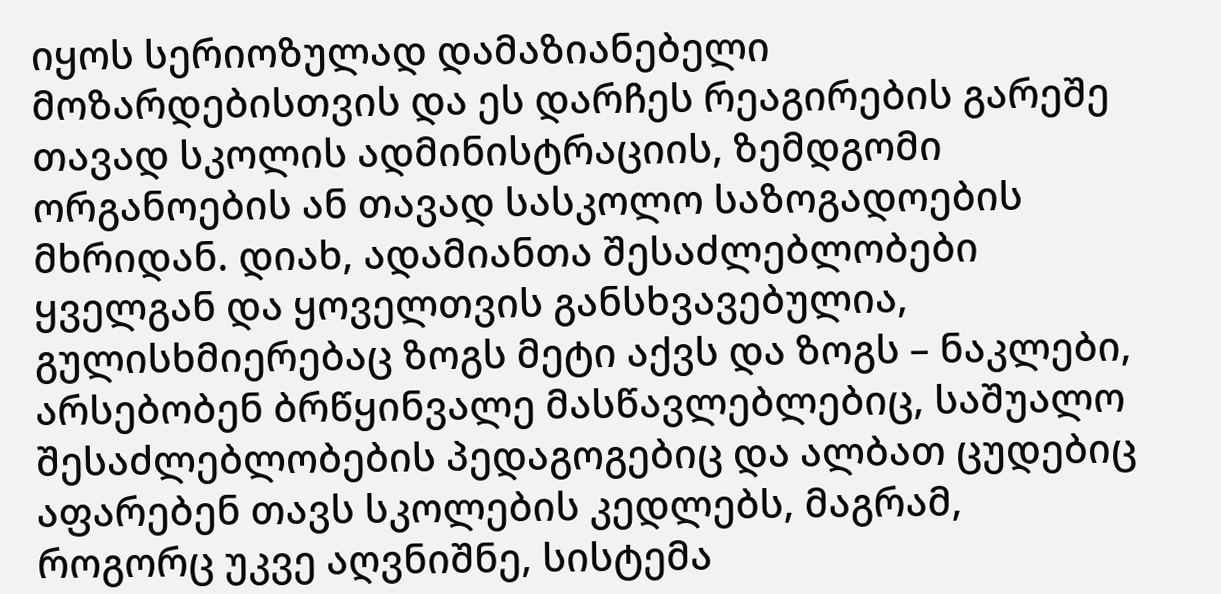იყოს სერიოზულად დამაზიანებელი მოზარდებისთვის და ეს დარჩეს რეაგირების გარეშე თავად სკოლის ადმინისტრაციის, ზემდგომი ორგანოების ან თავად სასკოლო საზოგადოების მხრიდან. დიახ, ადამიანთა შესაძლებლობები ყველგან და ყოველთვის განსხვავებულია, გულისხმიერებაც ზოგს მეტი აქვს და ზოგს – ნაკლები, არსებობენ ბრწყინვალე მასწავლებლებიც, საშუალო შესაძლებლობების პედაგოგებიც და ალბათ ცუდებიც აფარებენ თავს სკოლების კედლებს, მაგრამ, როგორც უკვე აღვნიშნე, სისტემა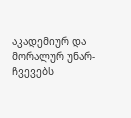აკადემიურ და მორალურ უნარ-ჩვევებს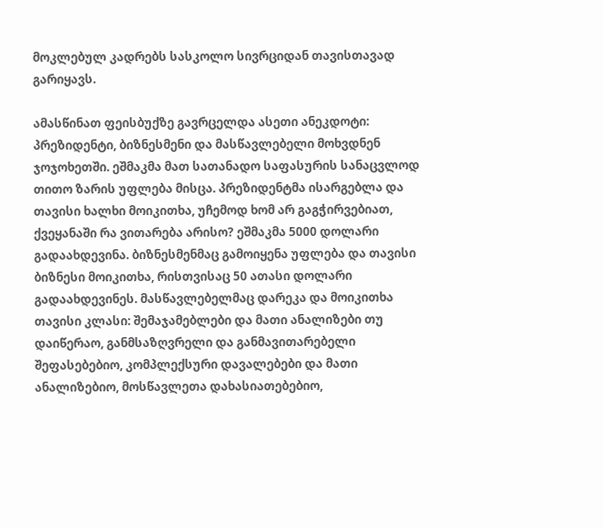მოკლებულ კადრებს სასკოლო სივრციდან თავისთავად გარიყავს.

ამასწინათ ფეისბუქზე გავრცელდა ასეთი ანეკდოტი: პრეზიდენტი, ბიზნესმენი და მასწავლებელი მოხვდნენ ჯოჯოხეთში. ეშმაკმა მათ სათანადო საფასურის სანაცვლოდ თითო ზარის უფლება მისცა. პრეზიდენტმა ისარგებლა და თავისი ხალხი მოიკითხა, უჩემოდ ხომ არ გაგჭირვებიათ, ქვეყანაში რა ვითარება არისო? ეშმაკმა 5000 დოლარი გადაახდევინა. ბიზნესმენმაც გამოიყენა უფლება და თავისი ბიზნესი მოიკითხა, რისთვისაც 50 ათასი დოლარი გადაახდევინეს. მასწავლებელმაც დარეკა და მოიკითხა თავისი კლასი: შემაჯამებლები და მათი ანალიზები თუ დაიწერაო, განმსაზღვრელი და განმავითარებელი შეფასებებიო, კომპლექსური დავალებები და მათი ანალიზებიო, მოსწავლეთა დახასიათებებიო,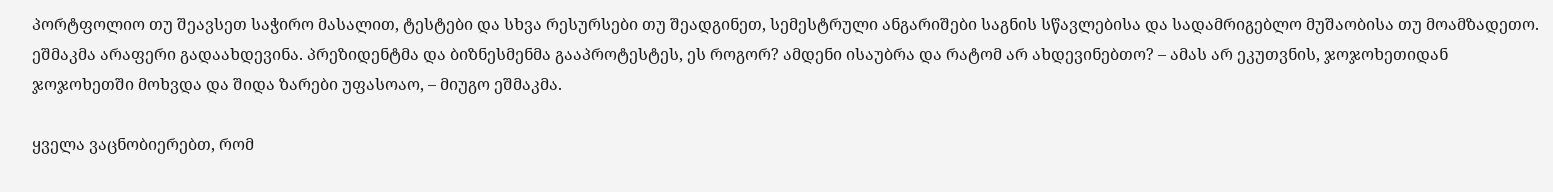პორტფოლიო თუ შეავსეთ საჭირო მასალით, ტესტები და სხვა რესურსები თუ შეადგინეთ, სემესტრული ანგარიშები საგნის სწავლებისა და სადამრიგებლო მუშაობისა თუ მოამზადეთო. ეშმაკმა არაფერი გადაახდევინა. პრეზიდენტმა და ბიზნესმენმა გააპროტესტეს, ეს როგორ? ამდენი ისაუბრა და რატომ არ ახდევინებთო? – ამას არ ეკუთვნის, ჯოჯოხეთიდან ჯოჯოხეთში მოხვდა და შიდა ზარები უფასოაო, – მიუგო ეშმაკმა.

ყველა ვაცნობიერებთ, რომ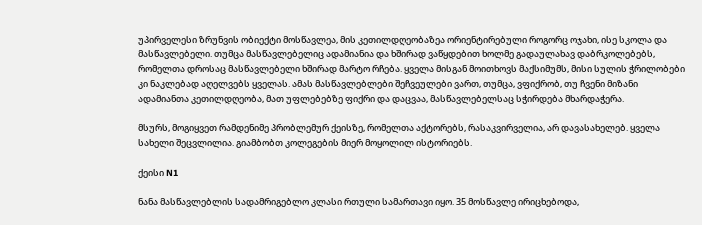უპირველესი ზრუნვის ობიექტი მოსწავლეა, მის კეთილდღეობაზეა ორიენტირებული როგორც ოჯახი, ისე სკოლა და მასწავლებელი. თუმცა მასწავლებელიც ადამიანია და ხშირად ვაწყდებით ხოლმე გადაულახავ დაბრკოლებებს, რომელთა დროსაც მასწავლებელი ხშირად მარტო რჩება. ყველა მისგან მოითხოვს მაქსიმუმს, მისი სულის ჭრილობები კი ნაკლებად აღელვებს ყველას. ამას მასწავლებლები შეჩვეულები ვართ, თუმცა, ვფიქრობ, თუ ჩვენი მიზანი ადამიანთა კეთილდღეობა, მათ უფლებებზე ფიქრი და დაცვაა, მასწავლებელსაც სჭირდება მხარდაჭერა.

მსურს, მოგიყვეთ რამდენიმე პრობლემურ ქეისზე, რომელთა აქტორებს, რასაკვირველია, არ დავასახელებ. ყველა სახელი შეცვლილია. გიამბობთ კოლეგების მიერ მოყოლილ ისტორიებს.

ქეისი N1

ნანა მასწავლებლის სადამრიგებლო კლასი რთული სამართავი იყო. 35 მოსწავლე ირიცხებოდა,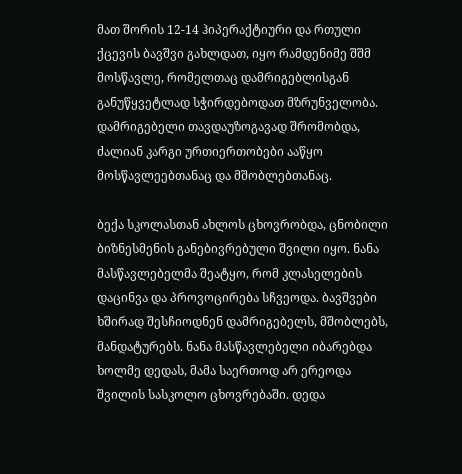მათ შორის 12-14 ჰიპერაქტიური და რთული ქცევის ბავშვი გახლდათ, იყო რამდენიმე შშმ მოსწავლე, რომელთაც დამრიგებლისგან განუწყვეტლად სჭირდებოდათ მზრუნველობა. დამრიგებელი თავდაუზოგავად შრომობდა, ძალიან კარგი ურთიერთობები ააწყო მოსწავლეებთანაც და მშობლებთანაც.

ბექა სკოლასთან ახლოს ცხოვრობდა, ცნობილი ბიზნესმენის განებივრებული შვილი იყო. ნანა მასწავლებელმა შეატყო, რომ კლასელების დაცინვა და პროვოცირება სჩვეოდა. ბავშვები ხშირად შესჩიოდნენ დამრიგებელს, მშობლებს, მანდატურებს. ნანა მასწავლებელი იბარებდა ხოლმე დედას, მამა საერთოდ არ ერეოდა შვილის სასკოლო ცხოვრებაში. დედა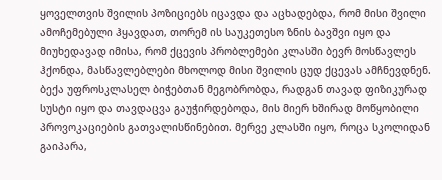ყოველთვის შვილის პოზიციებს იცავდა და აცხადებდა, რომ მისი შვილი ამოჩემებული ჰყავდათ, თორემ ის საუკეთესო ზნის ბავშვი იყო და მიუხედავად იმისა, რომ ქცევის პრობლემები კლასში ბევრ მოსწავლეს ჰქონდა, მასწავლებლები მხოლოდ მისი შვილის ცუდ ქცევას ამჩნევდნენ. ბექა უფროსკლასელ ბიჭებთან მეგობრობდა, რადგან თავად ფიზიკურად სუსტი იყო და თავდაცვა გაუჭირდებოდა, მის მიერ ხშირად მოწყობილი პროვოკაციების გათვალისწინებით. მერვე კლასში იყო, როცა სკოლიდან გაიპარა,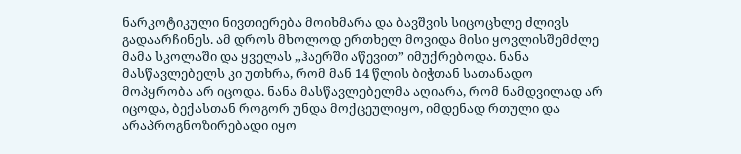ნარკოტიკული ნივთიერება მოიხმარა და ბავშვის სიცოცხლე ძლივს გადაარჩინეს. ამ დროს მხოლოდ ერთხელ მოვიდა მისი ყოვლისშემძლე მამა სკოლაში და ყველას „ჰაერში აწევით” იმუქრებოდა. ნანა მასწავლებელს კი უთხრა, რომ მან 14 წლის ბიჭთან სათანადო მოპყრობა არ იცოდა. ნანა მასწავლებელმა აღიარა, რომ ნამდვილად არ იცოდა, ბექასთან როგორ უნდა მოქცეულიყო, იმდენად რთული და არაპროგნოზირებადი იყო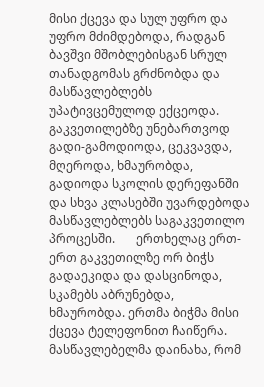მისი ქცევა და სულ უფრო და უფრო მძიმდებოდა, რადგან ბავშვი მშობლებისგან სრულ თანადგომას გრძნობდა და მასწავლებლებს უპატივცემულოდ ექცეოდა. გაკვეთილებზე უნებართვოდ გადი-გამოდიოდა, ცეკვავდა, მღეროდა, ხმაურობდა, გადიოდა სკოლის დერეფანში და სხვა კლასებში უვარდებოდა მასწავლებლებს საგაკვეთილო პროცესში.       ერთხელაც ერთ-ერთ გაკვეთილზე ორ ბიჭს გადაეკიდა და დასცინოდა, სკამებს აბრუნებდა, ხმაურობდა. ერთმა ბიჭმა მისი ქცევა ტელეფონით ჩაიწერა. მასწავლებელმა დაინახა, რომ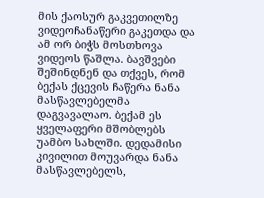მის ქაოსურ გაკვეთილზე ვიდეოჩანაწერი გაკეთდა და ამ ორ ბიჭს მოსთხოვა ვიდეოს წაშლა. ბავშვები შეშინდნენ და თქვეს, რომ ბექას ქცევის ჩაწერა ნანა მასწავლებელმა დაგვავალაო. ბექამ ეს ყველაფერი მშობლებს უამბო სახლში. დედამისი კივილით მოუვარდა ნანა მასწავლებელს,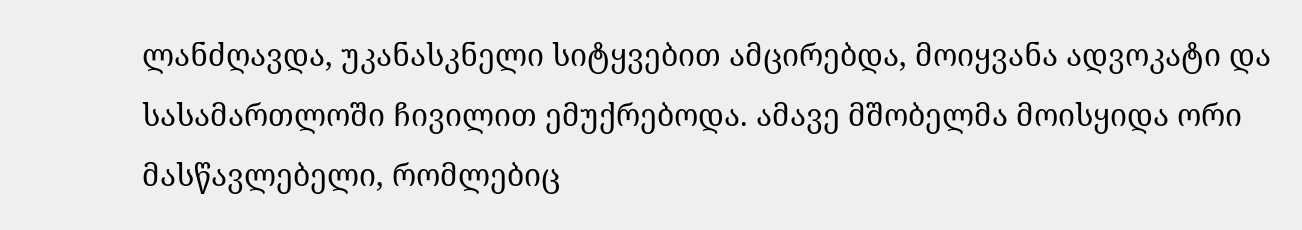ლანძღავდა, უკანასკნელი სიტყვებით ამცირებდა, მოიყვანა ადვოკატი და სასამართლოში ჩივილით ემუქრებოდა. ამავე მშობელმა მოისყიდა ორი მასწავლებელი, რომლებიც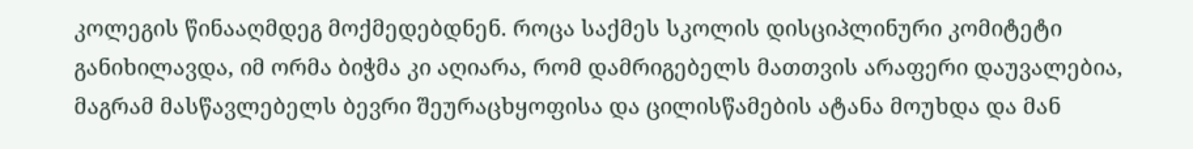კოლეგის წინააღმდეგ მოქმედებდნენ. როცა საქმეს სკოლის დისციპლინური კომიტეტი განიხილავდა, იმ ორმა ბიჭმა კი აღიარა, რომ დამრიგებელს მათთვის არაფერი დაუვალებია, მაგრამ მასწავლებელს ბევრი შეურაცხყოფისა და ცილისწამების ატანა მოუხდა და მან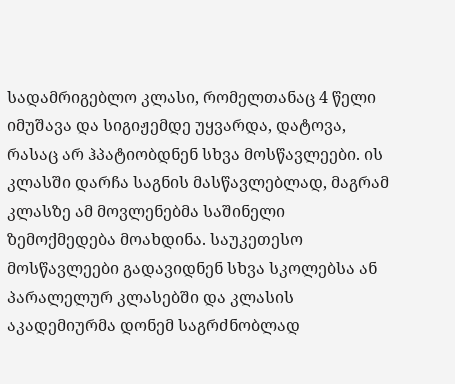სადამრიგებლო კლასი, რომელთანაც 4 წელი იმუშავა და სიგიჟემდე უყვარდა, დატოვა, რასაც არ ჰპატიობდნენ სხვა მოსწავლეები. ის კლასში დარჩა საგნის მასწავლებლად, მაგრამ კლასზე ამ მოვლენებმა საშინელი ზემოქმედება მოახდინა. საუკეთესო მოსწავლეები გადავიდნენ სხვა სკოლებსა ან პარალელურ კლასებში და კლასის აკადემიურმა დონემ საგრძნობლად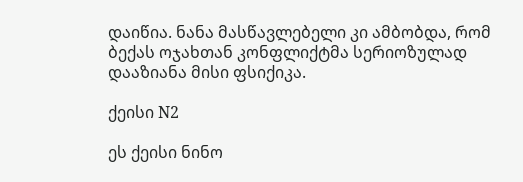დაიწია. ნანა მასწავლებელი კი ამბობდა, რომ ბექას ოჯახთან კონფლიქტმა სერიოზულად დააზიანა მისი ფსიქიკა.

ქეისი N2

ეს ქეისი ნინო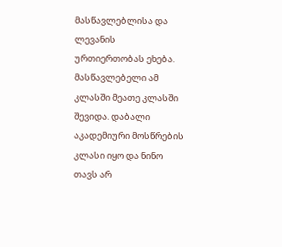მასწავლებლისა და ლევანის ურთიერთობას ეხება. მასწავლებელი ამ კლასში მეათე კლასში შევიდა. დაბალი აკადემიური მოსწრების კლასი იყო და ნინო თავს არ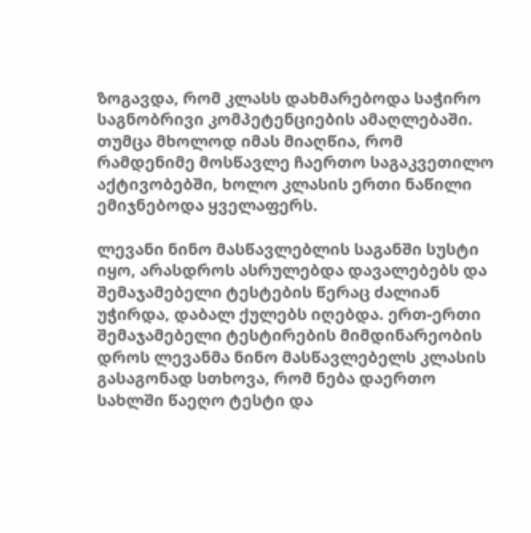ზოგავდა, რომ კლასს დახმარებოდა საჭირო საგნობრივი კომპეტენციების ამაღლებაში. თუმცა მხოლოდ იმას მიაღწია, რომ რამდენიმე მოსწავლე ჩაერთო საგაკვეთილო აქტივობებში, ხოლო კლასის ერთი ნაწილი ემიჯნებოდა ყველაფერს.

ლევანი ნინო მასწავლებლის საგანში სუსტი იყო, არასდროს ასრულებდა დავალებებს და შემაჯამებელი ტესტების წერაც ძალიან უჭირდა, დაბალ ქულებს იღებდა. ერთ-ერთი შემაჯამებელი ტესტირების მიმდინარეობის დროს ლევანმა ნინო მასწავლებელს კლასის გასაგონად სთხოვა, რომ ნება დაერთო სახლში წაეღო ტესტი და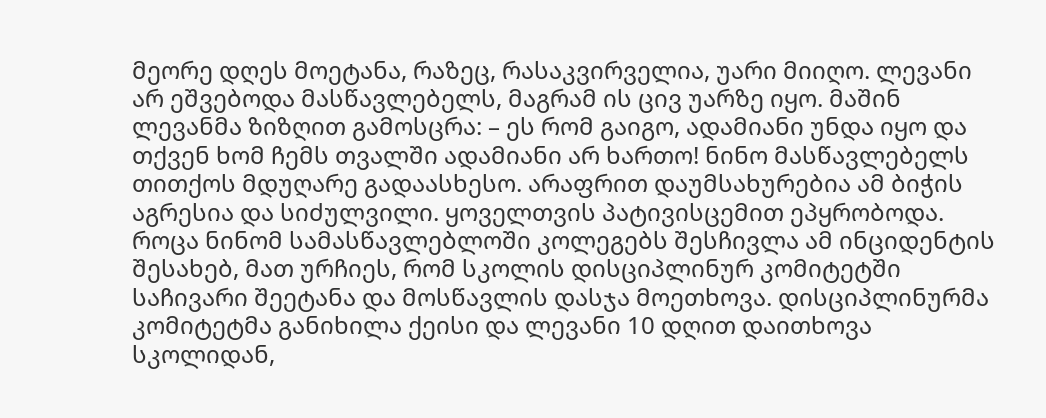მეორე დღეს მოეტანა, რაზეც, რასაკვირველია, უარი მიიღო. ლევანი არ ეშვებოდა მასწავლებელს, მაგრამ ის ცივ უარზე იყო. მაშინ ლევანმა ზიზღით გამოსცრა: – ეს რომ გაიგო, ადამიანი უნდა იყო და თქვენ ხომ ჩემს თვალში ადამიანი არ ხართო! ნინო მასწავლებელს თითქოს მდუღარე გადაასხესო. არაფრით დაუმსახურებია ამ ბიჭის აგრესია და სიძულვილი. ყოველთვის პატივისცემით ეპყრობოდა. როცა ნინომ სამასწავლებლოში კოლეგებს შესჩივლა ამ ინციდენტის შესახებ, მათ ურჩიეს, რომ სკოლის დისციპლინურ კომიტეტში საჩივარი შეეტანა და მოსწავლის დასჯა მოეთხოვა. დისციპლინურმა კომიტეტმა განიხილა ქეისი და ლევანი 10 დღით დაითხოვა სკოლიდან,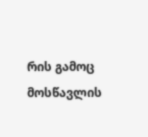რის გამოც მოსწავლის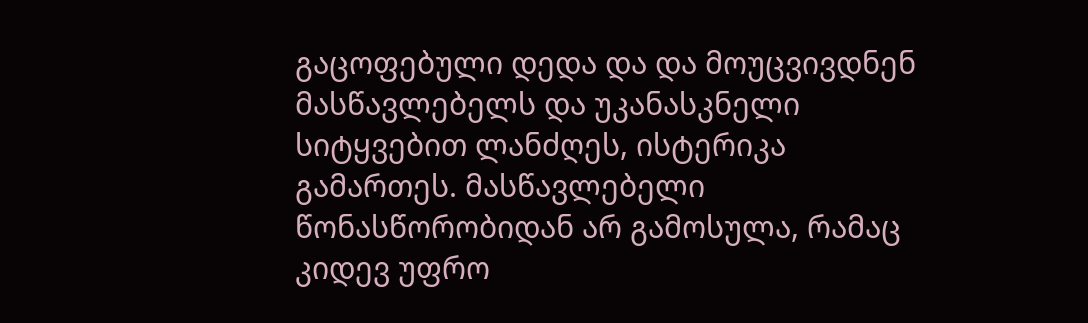გაცოფებული დედა და და მოუცვივდნენ მასწავლებელს და უკანასკნელი სიტყვებით ლანძღეს, ისტერიკა გამართეს. მასწავლებელი წონასწორობიდან არ გამოსულა, რამაც კიდევ უფრო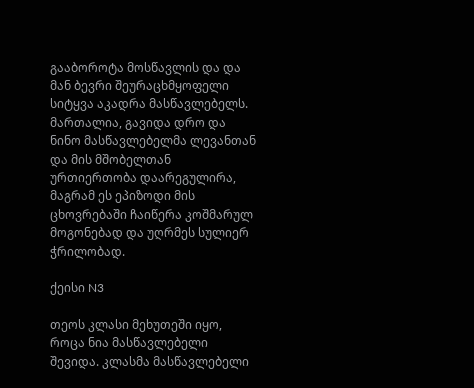გააბოროტა მოსწავლის და და მან ბევრი შეურაცხმყოფელი სიტყვა აკადრა მასწავლებელს. მართალია, გავიდა დრო და ნინო მასწავლებელმა ლევანთან და მის მშობელთან ურთიერთობა დაარეგულირა, მაგრამ ეს ეპიზოდი მის ცხოვრებაში ჩაიწერა კოშმარულ მოგონებად და უღრმეს სულიერ ჭრილობად.

ქეისი N3

თეოს კლასი მეხუთეში იყო, როცა ნია მასწავლებელი შევიდა. კლასმა მასწავლებელი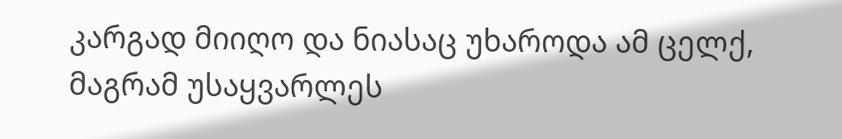კარგად მიიღო და ნიასაც უხაროდა ამ ცელქ, მაგრამ უსაყვარლეს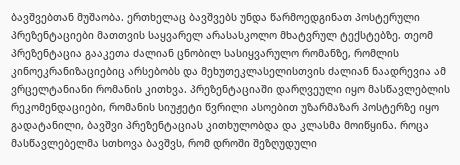ბავშვებთან მუშაობა. ერთხელაც ბავშვებს უნდა წარმოედგინათ პოსტერული პრეზენტაციები მათთვის საყვარელ არასასკოლო მხატვრულ ტექსტებზე. თეომ პრეზენტაცია გააკეთა ძალიან ცნობილ სასიყვარულო რომანზე, რომლის კინოეკრანიზაციებიც არსებობს და მეხუთეკლასელისთვის ძალიან ნაადრევია ამ ვრცელტანიანი რომანის კითხვა. პრეზენტაციაში დარღვეული იყო მასწავლებლის რეკომენდაციები, რომანის სიუჟეტი წვრილი ასოებით უზარმაზარ პოსტერზე იყო გადატანილი, ბავშვი პრეზენტაციას კითხულობდა და კლასმა მოიწყინა. როცა მასწავლებელმა სთხოვა ბავშვს, რომ დროში შეზღუდული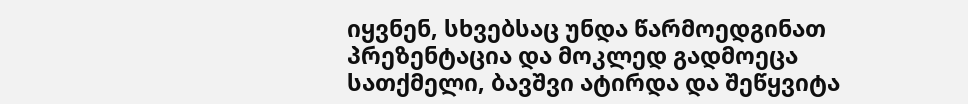იყვნენ, სხვებსაც უნდა წარმოედგინათ პრეზენტაცია და მოკლედ გადმოეცა სათქმელი, ბავშვი ატირდა და შეწყვიტა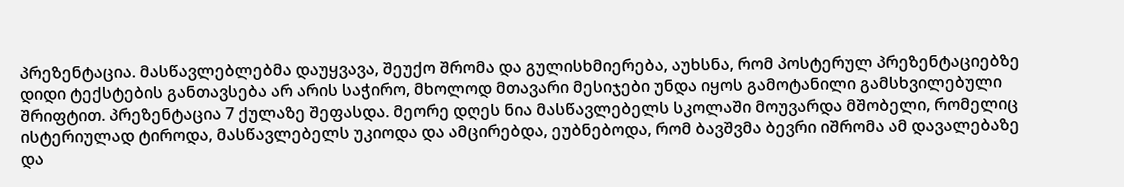პრეზენტაცია. მასწავლებლებმა დაუყვავა, შეუქო შრომა და გულისხმიერება, აუხსნა, რომ პოსტერულ პრეზენტაციებზე დიდი ტექსტების განთავსება არ არის საჭირო, მხოლოდ მთავარი მესიჯები უნდა იყოს გამოტანილი გამსხვილებული შრიფტით. პრეზენტაცია 7 ქულაზე შეფასდა. მეორე დღეს ნია მასწავლებელს სკოლაში მოუვარდა მშობელი, რომელიც ისტერიულად ტიროდა, მასწავლებელს უკიოდა და ამცირებდა, ეუბნებოდა, რომ ბავშვმა ბევრი იშრომა ამ დავალებაზე და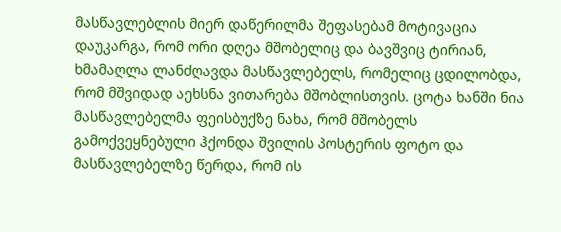მასწავლებლის მიერ დაწერილმა შეფასებამ მოტივაცია დაუკარგა, რომ ორი დღეა მშობელიც და ბავშვიც ტირიან, ხმამაღლა ლანძღავდა მასწავლებელს, რომელიც ცდილობდა, რომ მშვიდად აეხსნა ვითარება მშობლისთვის. ცოტა ხანში ნია მასწავლებელმა ფეისბუქზე ნახა, რომ მშობელს გამოქვეყნებული ჰქონდა შვილის პოსტერის ფოტო და მასწავლებელზე წერდა, რომ ის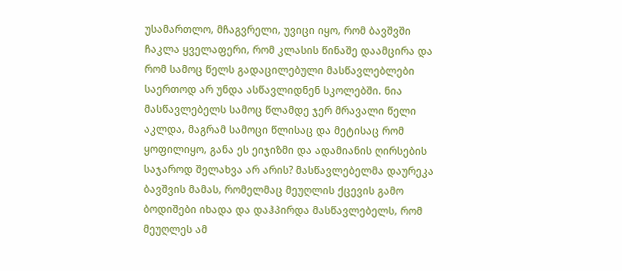უსამართლო, მჩაგვრელი, უვიცი იყო, რომ ბავშვში ჩაკლა ყველაფერი, რომ კლასის წინაშე დაამცირა და რომ სამოც წელს გადაცილებული მასწავლებლები საერთოდ არ უნდა ასწავლიდნენ სკოლებში. ნია მასწავლებელს სამოც წლამდე ჯერ მრავალი წელი აკლდა, მაგრამ სამოცი წლისაც და მეტისაც რომ ყოფილიყო, განა ეს ეიჯიზმი და ადამიანის ღირსების საჯაროდ შელახვა არ არის? მასწავლებელმა დაურეკა ბავშვის მამას, რომელმაც მეუღლის ქცევის გამო ბოდიშები იხადა და დაჰპირდა მასწავლებელს, რომ მეუღლეს ამ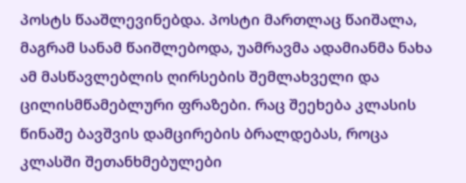პოსტს წააშლევინებდა. პოსტი მართლაც წაიშალა, მაგრამ სანამ წაიშლებოდა, უამრავმა ადამიანმა ნახა ამ მასწავლებლის ღირსების შემლახველი და ცილისმწამებლური ფრაზები. რაც შეეხება კლასის წინაშე ბავშვის დამცირების ბრალდებას, როცა კლასში შეთანხმებულები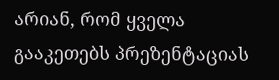არიან, რომ ყველა გააკეთებს პრეზენტაციას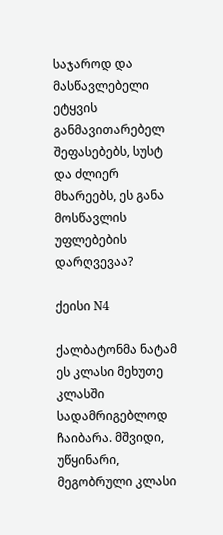საჯაროდ და მასწავლებელი ეტყვის განმავითარებელ შეფასებებს, სუსტ და ძლიერ მხარეებს, ეს განა მოსწავლის უფლებების დარღვევაა?

ქეისი N4

ქალბატონმა ნატამ ეს კლასი მეხუთე კლასში სადამრიგებლოდ ჩაიბარა. მშვიდი, უწყინარი, მეგობრული კლასი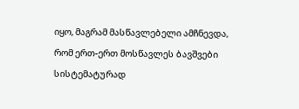იყო, მაგრამ მასწავლებელი ამჩნევდა, რომ ერთ-ერთ მოსწავლეს ბავშვები სისტემატურად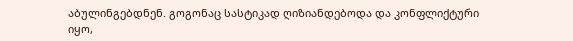აბულინგებდნენ. გოგონაც სასტიკად ღიზიანდებოდა და კონფლიქტური იყო,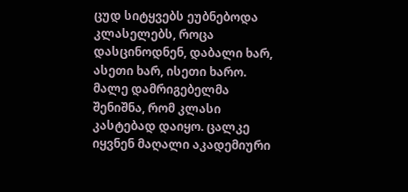ცუდ სიტყვებს ეუბნებოდა კლასელებს, როცა დასცინოდნენ, დაბალი ხარ, ასეთი ხარ, ისეთი ხარო. მალე დამრიგებელმა შენიშნა, რომ კლასი კასტებად დაიყო. ცალკე იყვნენ მაღალი აკადემიური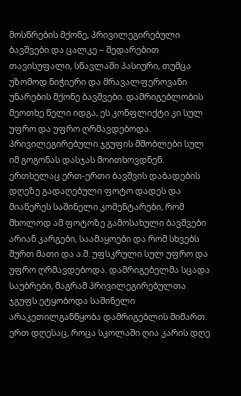მოსწრების მქონე, პრივილეგირებული ბავშვები და ცალკე – შედარებით თავისუფალი, სწავლაში პასიური, თუმცა უზომოდ ნიჭიერი და მრავალფეროვანი უნარების მქონე ბავშვები. დამრიგებლობის მეოთხე წელი იდგა, ეს კონფლიქტი კი სულ უფრო და უფრო ღრმავდებოდა. პრივილეგირებული ჯგუფის მშობლები სულ იმ გოგონას დასჯას მოითხოვდნენ. ერთხელაც ერთ-ერთი ბავშვის დაბადების დღეზე გადაღებული ფოტო დადეს და მიაწერეს საშინელი კომენტარები, რომ მხოლოდ ამ ფოტოზე გამოსახული ბავშვები არიან კარგები, საამაყოები და რომ სხვებს შურთ მათი და ა.შ. უფსკრული სულ უფრო და უფრო ღრმავდებოდა. დამრიგებელმა სცადა საუბრები, მაგრამ პრივილეგირებულთა ჯგუფს ეტყობოდა საშინელი არაკეთილგანწყობა დამრიგებლის მიმართ. ერთ დღესაც, როცა სკოლაში ღია კარის დღე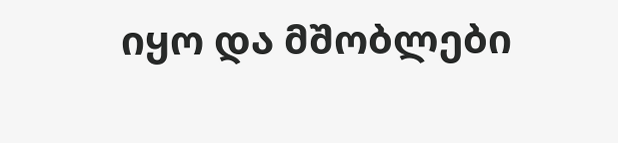იყო და მშობლები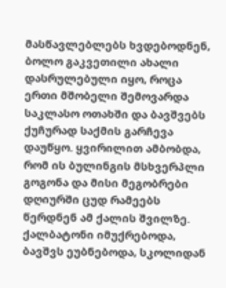მასწავლებლებს ხვდებოდნენ, ბოლო გაკვეთილი ახალი დასრულებული იყო, როცა ერთი მშობელი შემოვარდა საკლასო ოთახში და ბავშვებს ქუჩურად საქმის გარჩევა დაუწყო. ყვირილით ამბობდა, რომ ის ბულინგის მსხვერპლი გოგონა და მისი მეგობრები დღიურში ცუდ რამეებს წერდნენ ამ ქალის შვილზე. ქალბატონი იმუქრებოდა, ბავშვს ეუბნებოდა, სკოლიდან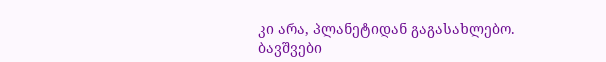კი არა, პლანეტიდან გაგასახლებო. ბავშვები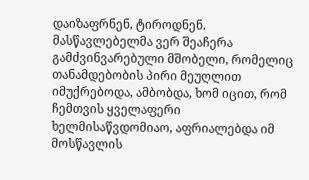დაიზაფრნენ, ტიროდნენ. მასწავლებელმა ვერ შეაჩერა გამძვინვარებული მშობელი, რომელიც თანამდებობის პირი მეუღლით იმუქრებოდა, ამბობდა, ხომ იცით, რომ ჩემთვის ყველაფერი ხელმისაწვდომიაო, აფრიალებდა იმ მოსწავლის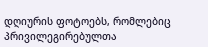დღიურის ფოტოებს, რომლებიც პრივილეგირებულთა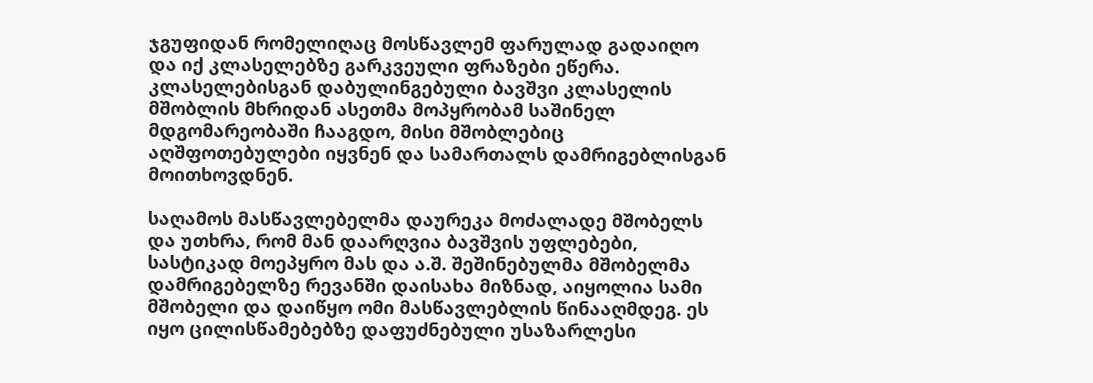ჯგუფიდან რომელიღაც მოსწავლემ ფარულად გადაიღო და იქ კლასელებზე გარკვეული ფრაზები ეწერა. კლასელებისგან დაბულინგებული ბავშვი კლასელის მშობლის მხრიდან ასეთმა მოპყრობამ საშინელ მდგომარეობაში ჩააგდო, მისი მშობლებიც აღშფოთებულები იყვნენ და სამართალს დამრიგებლისგან მოითხოვდნენ.

საღამოს მასწავლებელმა დაურეკა მოძალადე მშობელს და უთხრა, რომ მან დაარღვია ბავშვის უფლებები, სასტიკად მოეპყრო მას და ა.შ. შეშინებულმა მშობელმა დამრიგებელზე რევანში დაისახა მიზნად, აიყოლია სამი მშობელი და დაიწყო ომი მასწავლებლის წინააღმდეგ. ეს იყო ცილისწამებებზე დაფუძნებული უსაზარლესი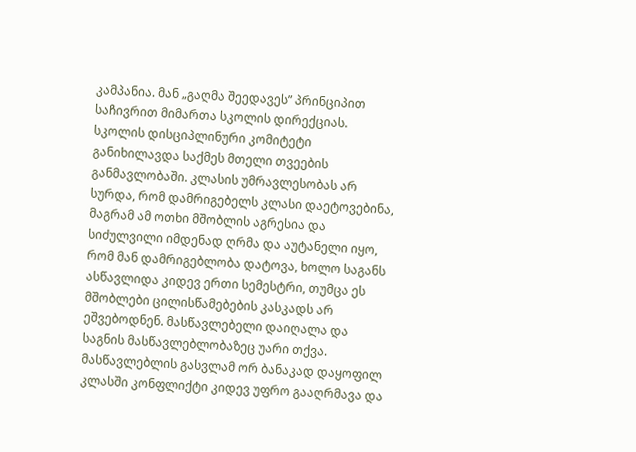კამპანია. მან „გაღმა შეედავეს” პრინციპით საჩივრით მიმართა სკოლის დირექციას. სკოლის დისციპლინური კომიტეტი განიხილავდა საქმეს მთელი თვეების განმავლობაში. კლასის უმრავლესობას არ სურდა, რომ დამრიგებელს კლასი დაეტოვებინა, მაგრამ ამ ოთხი მშობლის აგრესია და სიძულვილი იმდენად ღრმა და აუტანელი იყო, რომ მან დამრიგებლობა დატოვა, ხოლო საგანს ასწავლიდა კიდევ ერთი სემესტრი, თუმცა ეს მშობლები ცილისწამებების კასკადს არ ეშვებოდნენ. მასწავლებელი დაიღალა და საგნის მასწავლებლობაზეც უარი თქვა. მასწავლებლის გასვლამ ორ ბანაკად დაყოფილ კლასში კონფლიქტი კიდევ უფრო გააღრმავა და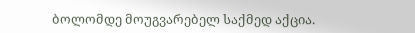ბოლომდე მოუგვარებელ საქმედ აქცია.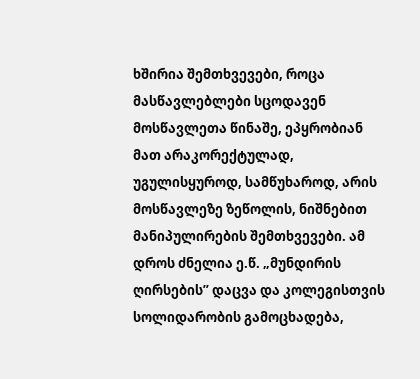ხშირია შემთხვევები, როცა მასწავლებლები სცოდავენ მოსწავლეთა წინაშე, ეპყრობიან მათ არაკორექტულად, უგულისყუროდ, სამწუხაროდ, არის მოსწავლეზე ზეწოლის, ნიშნებით მანიპულირების შემთხვევები. ამ დროს ძნელია ე.წ. „მუნდირის ღირსების” დაცვა და კოლეგისთვის სოლიდარობის გამოცხადება,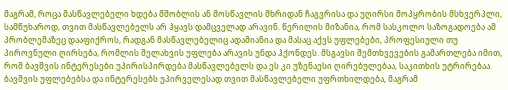მაგრამ, როცა მასწავლებელი ხდება მშობლის ან მოსწავლის მხრიდან ჩაგვრისა და უღირსი მოპყრობის მსხვერპლი, სამწუხაროდ, თვით მასწავლებელს არ ჰყავს დამცველად არავინ. წერილის მიზანია, რომ სასკოლო საზოგადოება ამ პრობლემაზეც დააფიქროს, რადგან მასწავლებელიც ადამიანია და მასაც აქვს უფლებები, პროფესიული თუ პიროვნული ღირსება, რომლის შელახვის უფლება არავის უნდა ჰქონდეს. მსგავსი შემთხვევების გამართლება იმით, რომ ბავშვის ინტერესები უპირისპირდება მასწავლებელს და ეს კი უზენაესი ღირებულებაა, საკითხის უტრირებაა. ბავშვის უფლებებსა და ინტერესებს უპირველესად თვით მასწავლებელი უფრთხილდება, მაგრამ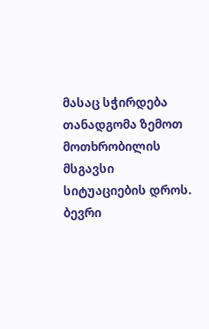მასაც სჭირდება თანადგომა ზემოთ მოთხრობილის მსგავსი სიტუაციების დროს. ბევრი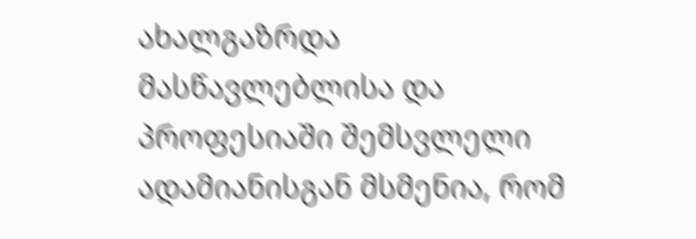ახალგაზრდა მასწავლებლისა და პროფესიაში შემსვლელი ადამიანისგან მსმენია, რომ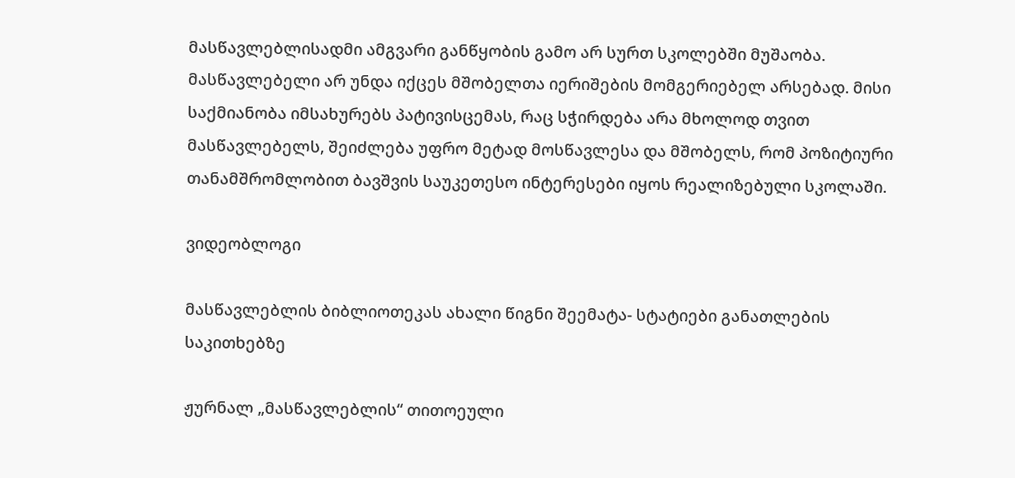მასწავლებლისადმი ამგვარი განწყობის გამო არ სურთ სკოლებში მუშაობა. მასწავლებელი არ უნდა იქცეს მშობელთა იერიშების მომგერიებელ არსებად. მისი საქმიანობა იმსახურებს პატივისცემას, რაც სჭირდება არა მხოლოდ თვით მასწავლებელს, შეიძლება უფრო მეტად მოსწავლესა და მშობელს, რომ პოზიტიური თანამშრომლობით ბავშვის საუკეთესო ინტერესები იყოს რეალიზებული სკოლაში.

ვიდეობლოგი

მასწავლებლის ბიბლიოთეკას ახალი წიგნი შეემატა- სტატიები განათლების საკითხებზე

ჟურნალ „მასწავლებლის“ თითოეული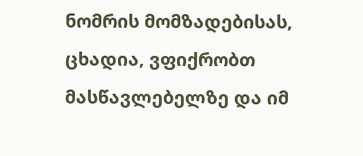ნომრის მომზადებისას, ცხადია, ვფიქრობთ მასწავლებელზე და იმ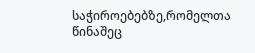საჭიროებებზე,რომელთა წინაშეც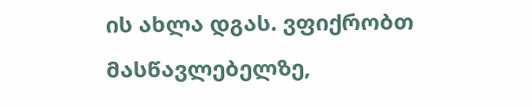ის ახლა დგას. ვფიქრობთ მასწავლებელზე,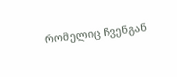რომელიც ჩვენგან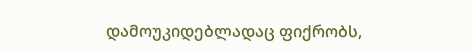დამოუკიდებლადაც ფიქრობს,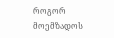როგორ მოემზადოს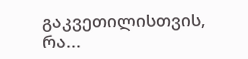გაკვეთილისთვის, რა...